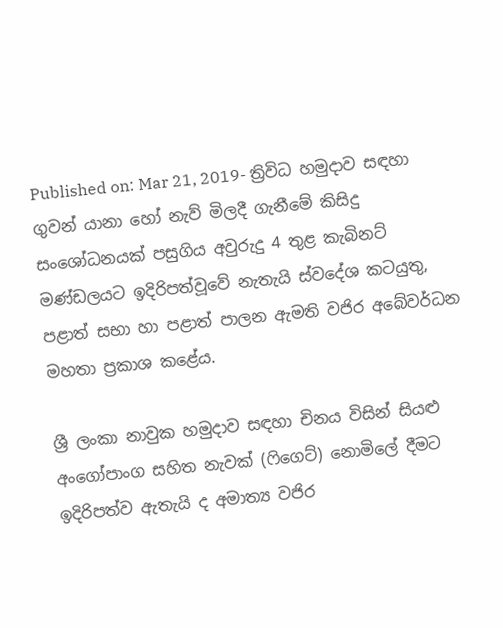Published on: Mar 21, 2019- ත්‍රිවිධ හමුදාව සඳහා ගුවන් යානා හෝ නැව් මිලදී ගැනීමේ කිසිදු සංශෝධනයක් පසුගිය අවුරුදු 4 තුළ කැබිනට් මණ්ඩලයට ඉදිරිපත්වූවේ නැතැයි ස්වදේශ කටයුතු, පළාත් සභා හා පළාත් පාලන ඇමති වජිර අබේවර්ධන මහතා ප්‍රකාශ කළේය.

ශ්‍රී ලංකා නාවුක හමුදාව සඳහා චිනය විසින් සියළු අංගෝපාංග සහිත නැවක් (ෆිගෙට්) නොමිලේ දීමට ඉදිරිපත්ව ඇතැයි ද අමාත්‍ය වජිර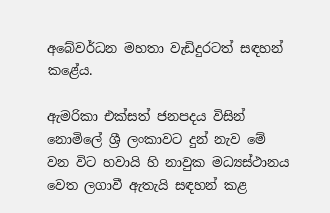අබේවර්ධන මහතා වැඩිදුරටත් සඳහන් කළේය.

ඇමරිකා එක්සත් ජනපදය විසින් නොමිලේ ශ්‍රී ලංකාවට දුන් නැව මේ වන විට හවායි හි නාවුක මධ්‍යස්ථානය වෙත ලගාවී ඇතැයි සඳහන් කළ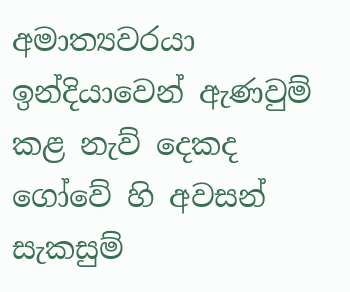අමාත්‍යවරයා ඉන්දියාවෙන් ඇණවුම් කළ නැව් දෙකද ගෝවේ හි අවසන් සැකසුම්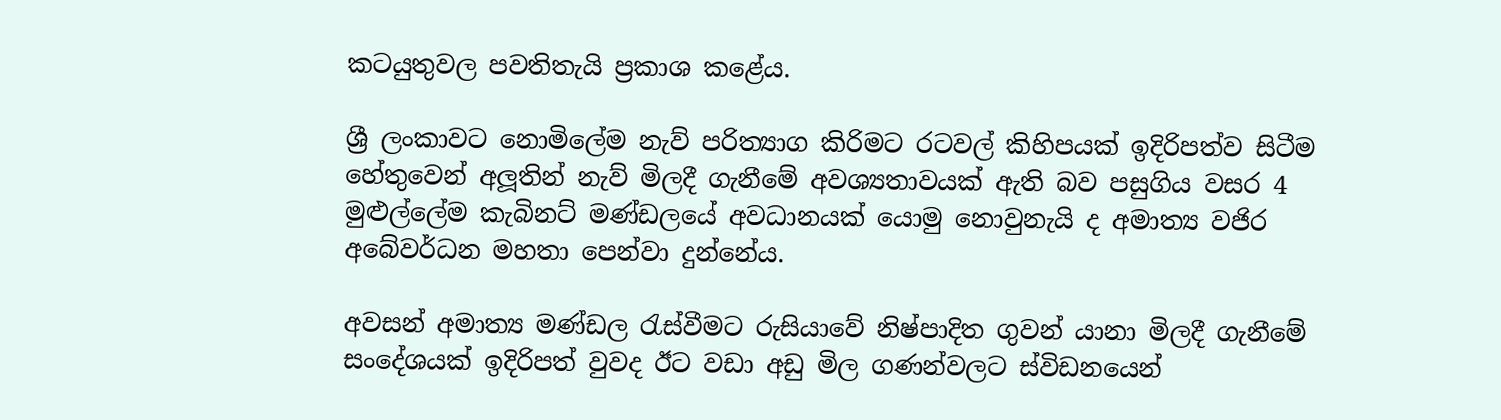කටයුතුවල පවතිතැයි ප්‍රකාශ කළේය.

ශ්‍රී ලංකාවට නොමිලේම නැව් පරිත්‍යාග කිරිමට රටවල් කිහිපයක් ඉදිරිපත්ව සිටීම හේතුවෙන් අලූතින් නැව් මිලදී ගැනීමේ අවශ්‍යතාවයක් ඇති බව පසුගිය වසර 4 මුළුල්ලේම කැබිනට් මණ්ඩලයේ අවධානයක් යොමු නොවුනැයි ද අමාත්‍ය වජිර අබේවර්ධන මහතා පෙන්වා දුන්නේය.

අවසන් අමාත්‍ය මණ්ඩල රැස්වීමට රුසියාවේ නිෂ්පාදිත ගුවන් යානා මිලදී ගැනීමේ සංදේශයක් ඉදිරිපත් වුවද ඊට වඩා අඩු මිල ගණන්වලට ස්විඩනයෙන්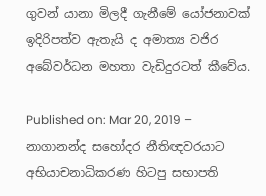ගුවන් යානා මිලදී ගැනීමේ යෝජනාවක් ඉදිරිපත්ව ඇතැයි ද අමාත්‍ය වජිර අබේවර්ධන මහතා වැඩිදුරටත් කීවේය.

Published on: Mar 20, 2019 – නාගානන්ද සහෝදර නීතිඥවරයාට අභියාචනාධිකරණ හිටපු සභාපති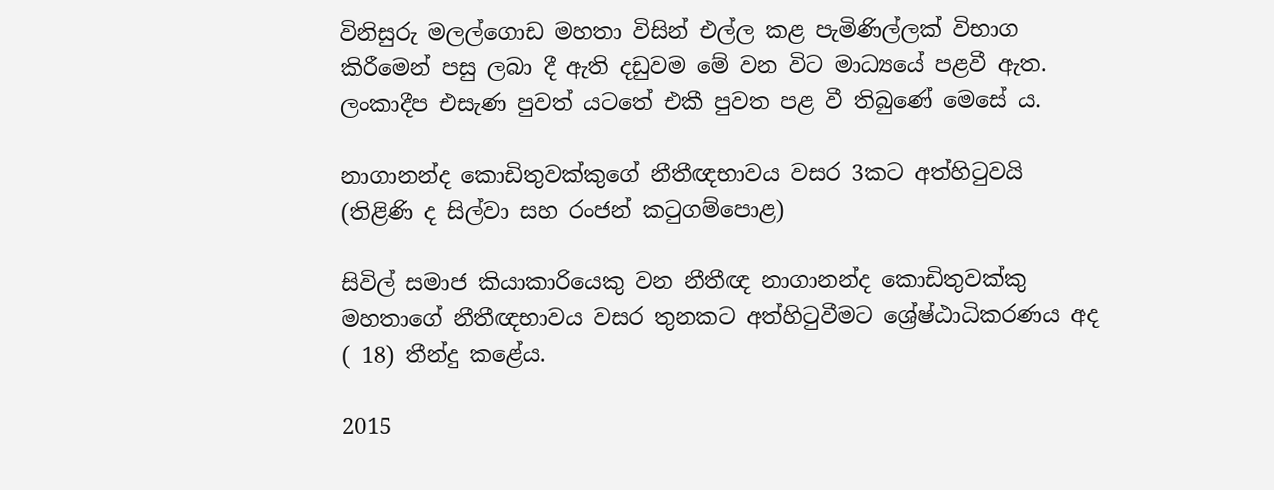විනිසුරු මලල්ගොඩ මහතා විසින් එල්ල කළ පැමිණිල්ලක් විභාග කිරීමෙන් පසු ලබා දී ඇති දඩුවම මේ වන විට මාධ්‍යයේ පළවී ඇත. ලංකාදීප එසැණ පුවත් යටතේ එකී පුවත පළ වී තිබුණේ මෙසේ ය.

නාගානන්ද කොඩිතුවක්කුගේ නීතීඥභාවය වසර 3කට අත්හිටුවයි
(තිළිණි ද සිල්වා සහ රංජන් කටුගම්පොළ)

සිවිල් සමාජ කියාකාරියෙකු වන නීතීඥ නාගානන්ද කොඩිතුවක්කු මහතාගේ නීතීඥභාවය වසර තුනකට අත්හිටුවීමට ශ්‍රේෂ්ඨාධිකරණය අද ( 18) තීන්දු කළේය.

2015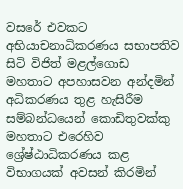වසරේ එවකට අභියාචනාධිකරණය සභාපතිව සිටි විජිත් මළල්ගොඩ මහතාට අපහාසවන අන්දමින් අධිකරණය තුළ හැසිරීම සම්බන්ධයෙන් කොඩිතුවක්කු මහතාට එරෙහිව ශ්‍රේෂ්ඨාධිකරණය කළ විභාගයක් අවසන් කිරමින්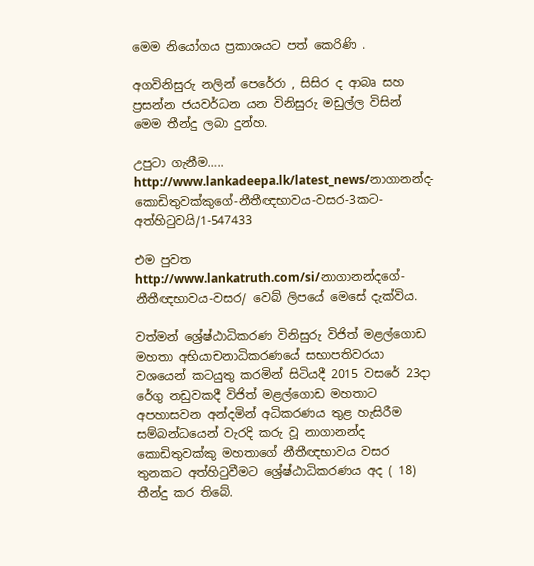මෙම නියෝගය ප්‍රකාශයට පත් කෙරිණි .

අගවිනිසුරු නලින් පෙරේරා , සිසිර ද ආබෘ සහ ප්‍රසන්න ජයවර්ධන යන විනිසුරු මඩුල්ල විසින් මෙම තීන්දු ලබා දුන්හ.

උපුටා ගැනීම…..
http://www.lankadeepa.lk/latest_news/නාගානන්ද-කොඩිතුවක්කුගේ-නීතීඥභාවය-වසර-3කට-අත්හිටුවයි/1-547433

එම පුවත http://www.lankatruth.com/si/නාගානන්දගේ-නීතීඥභාවය-වසර/ වෙබ් ලිපයේ මෙසේ දැක්විය.

වත්මන් ශ්‍රේෂ්ඨාධිකරණ විනිසුරු විජිත් මළල්ගොඩ මහතා අභියාචනාධිකරණයේ සභාපතිවරයා වශයෙන් කටයුතු කරමින් සිටියදී 2015 වසරේ 23දා රේගු නඩුවකදී විජිත් මළල්ගොඩ මහතාට අපහාසවන අන්දමින් අධිකරණය තුළ හැසිරීම සම්බන්ධයෙන් වැරදි කරු වූ නාගානන්ද කොඩිතුවක්කු මහතාගේ නීතීඥභාවය වසර තුනකට අත්හිටුවීමට ශ්‍රේෂ්ඨාධිකරණය අද ( 18) තීන්දු කර තිබේ.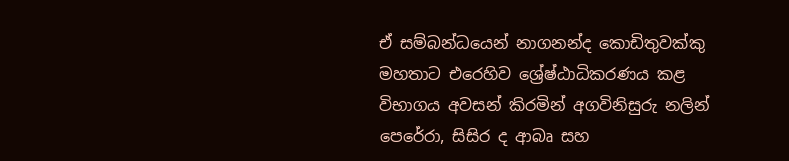ඒ සම්බන්ධයෙන් නාගනන්ද කොඩිතුවක්කු මහතාට එරෙහිව ශ්‍රේෂ්ඨාධිකරණය කළ විභාගය අවසන් කිරමින් අගවිනිසුරු නලින් පෙරේරා, සිසිර ද ආබෘ සහ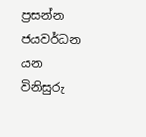ප්‍රසන්න ජයවර්ධන යන විනිසුරු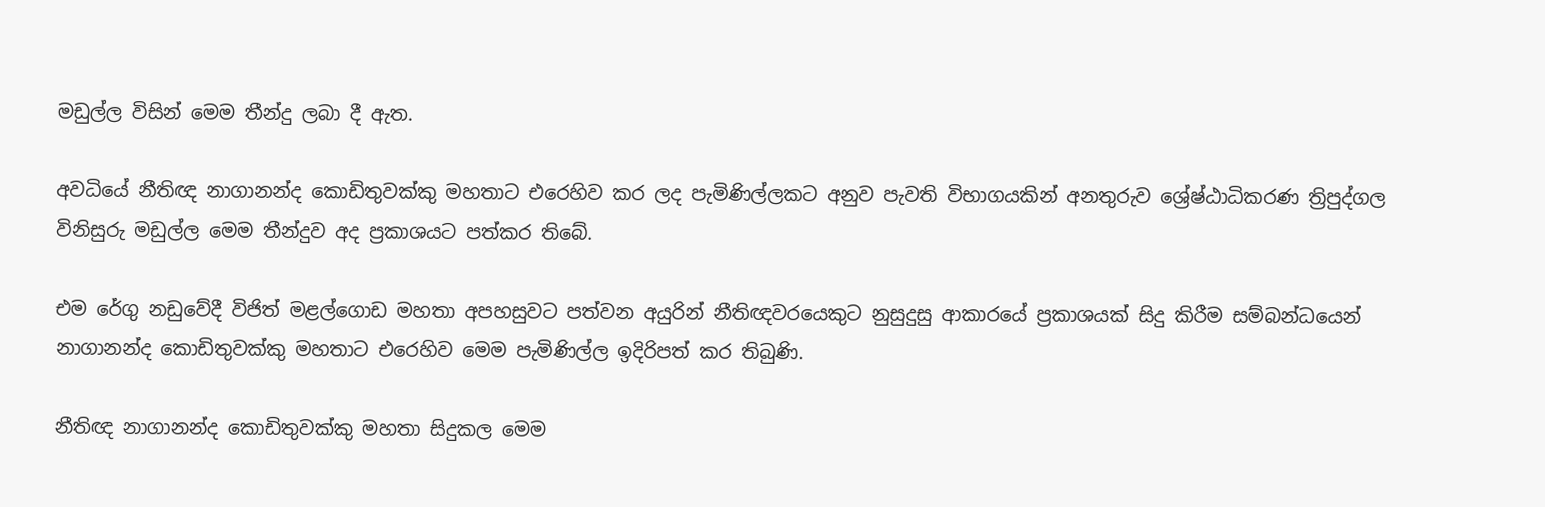මඩුල්ල විසින් මෙම තීන්දු ලබා දී ඇත.

අවධියේ නීතිඥ නාගානන්ද කොඩිතුවක්කු මහතාට එරෙහිව කර ලද පැමිණිල්ලකට අනුව පැවති විභාගයකින් අනතුරුව ශ්‍රේෂ්ඨාධිකරණ ත්‍රිපුද්ගල විනිසුරු මඩුල්ල මෙම තීන්දුව අද ප්‍රකාශයට පත්කර තිබේ.

එම රේගු නඩුවේදී විජිත් මළල්ගොඩ මහතා අපහසුවට පත්වන අයුරින් නීතිඥවරයෙකුට නුසුදුසු ආකාරයේ ප්‍රකාශයක් සිදු කිරීම සම්බන්ධයෙන් නාගානන්ද කොඩිතුවක්කු මහතාට එරෙහිව මෙම පැමිණිල්ල ඉදිරිපත් කර තිබුණි.

නීතිඥ නාගානන්ද කොඩිතුවක්කු මහතා සිදුකල මෙම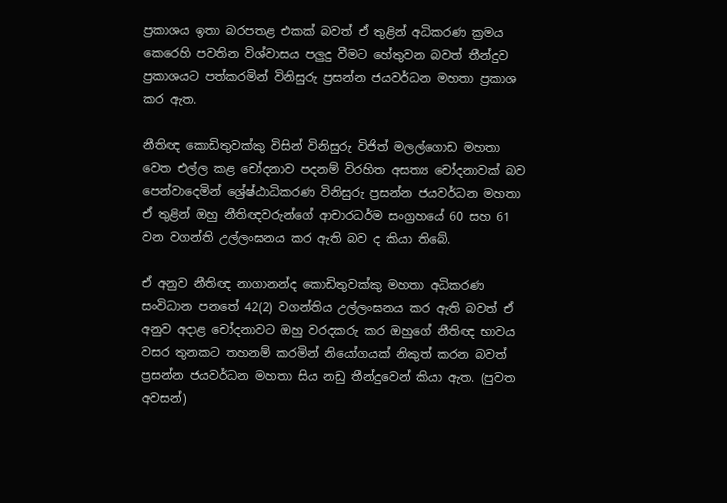ප්‍රකාශය ඉතා බරපතළ එකක් බවත් ඒ තුළින් අධිකරණ ක්‍රමය කෙරෙහි පවතින විශ්වාසය පලුදු වීමට හේතුවන බවත් තීන්දුව ප්‍රකාශයට පත්කරමින් විනිසුරු ප්‍රසන්න ජයවර්ධන මහතා ප්‍රකාශ කර ඇත.

නීතිඥ කොඩිතුවක්කු විසින් විනිසුරු විජිත් මලල්ගොඩ මහතා වෙත එල්ල කළ චෝදනාව පදනම් විරහිත අසත්‍ය චෝදනාවක් බව පෙන්වාදෙමින් ශ්‍රේෂ්ඨාධිකරණ විනිසුරු ප්‍රසන්න ජයවර්ධන මහතා ඒ තුළින් ඔහු නීතිඥවරුන්ගේ ආචාරධර්ම සංග්‍රහයේ 60 සහ 61 වන වගන්ති උල්ලංඝනය කර ඇති බව ද කියා තිබේ.

ඒ අනුව නීතිඥ නාගානන්ද කොඩිතුවක්කු මහතා අධිකරණ සංවිධාන පනතේ 42(2) වගන්තිය උල්ලංඝනය කර ඇති බවත් ඒ අනුව අදාළ චෝදනාවට ඔහු වරදකරු කර ඔහුගේ නීතිඥ භාවය වසර තුනකට තහනම් කරමින් නියෝගයක් නිකුත් කරන බවත් ප්‍රසන්න ජයවර්ධන මහතා සිය නඩු තීන්දුවෙන් කියා ඇත. (පුවත අවසන්)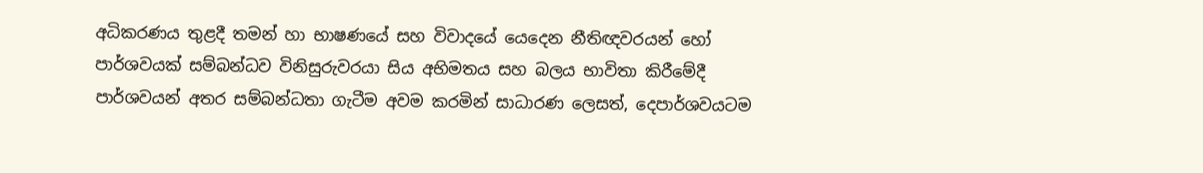අධිකරණය තුළදී තමන් හා භාෂණයේ සහ විවාදයේ යෙදෙන නීතිඥවරයන් හෝ පාර්ශවයක් සම්බන්ධව විනිසුරුවරයා සිය අභිමතය සහ බලය භාවිතා කිරීමේදී පාර්ශවයන් අතර සම්බන්ධතා ගැටීම අවම කරමින් සාධාරණ ලෙසත්, දෙපාර්ශවයටම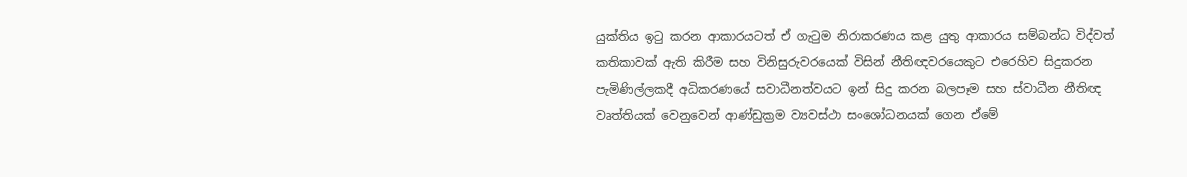යුක්තිය ඉටු කරන ආකාරයටත් ඒ ගැටුම නිරාකරණය කළ යුතු ආකාරය සම්බන්ධ විද්වත් කතිකාවක් ඇති කිරීම සහ විනිසුරුවරයෙක් විසින් නීතිඥවරයෙකුට එරෙහිව සිදුකරන පැමිණිල්ලකදී අධිකරණයේ සවාධීනත්වයට ඉන් සිදු කරන බලපෑම සහ ස්වාධීන නීතිඥ වෘත්තියක් වෙනුවෙන් ආණ්ඩුක්‍රම ව්‍යවස්ථා සංශෝධනයක් ගෙන ඒමේ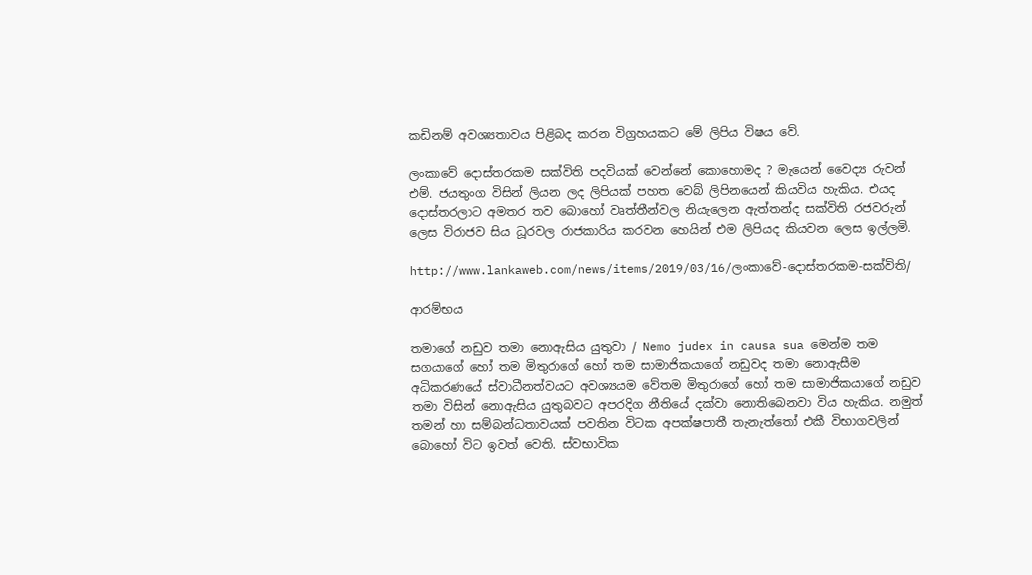කඩිනම් අවශ්‍යතාවය පිළිබද කරන විග්‍රහයකට මේ ලිපිය විෂය වේ.

ලංකාවේ දොස්තරකම සක්විති පදවියක් වෙන්නේ කොහොමද ? මැයෙන් වෛද්‍ය රුවන් එම්. ජයතුංග විසින් ලියන ලද ලිපියක් පහත වෙබ් ලිපිනයෙන් කියවිය හැකිය. එයද දොස්තරලාට අමතර තව බොහෝ වෘත්තීන්වල නියැලෙන ඇත්තන්ද සක්විති රජවරුන් ලෙස විරාජව සිය ධූරවල රාජකාරිය කරවන හෙයින් එම ලිපියද කියවන ලෙස ඉල්ලමි.

http://www.lankaweb.com/news/items/2019/03/16/ලංකාවේ-දොස්තරකම-සක්විති/

ආරම්භය

තමාගේ නඩුව තමා නොඇසිය යුතුවා / Nemo judex in causa sua මෙන්ම තම සගයාගේ හෝ තම මිතුරාගේ හෝ තම සාමාජිකයාගේ නඩුවද තමා නොඇසීම අධිකරණයේ ස්වාධීනත්වයට අවශ්‍යයම වේතම මිතුරාගේ හෝ තම සාමාජිකයාගේ නඩුව තමා විසින් නොඇසිය යුතුබවට අපරදිග නීතියේ දක්වා නොතිබෙනවා විය හැකිය. නමුත් තමන් හා සම්බන්ධතාවයක් පවතින විටක අපක්ෂපාතී තැනැත්තෝ එකී විභාගවලින් බොහෝ විට ඉවත් වෙති. ස්වභාවික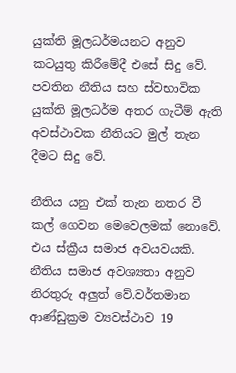යුක්ති මූලධර්මයනට අනුව කටයුතු කිරීමේදී එසේ සිදු වේ. පවතින නීතිය සහ ස්වභාවික යුක්ති මූලධර්ම අතර ගැටීම් ඇති අවස්ථාවක නීතියට මුල් තැන දීමට සිදු වේ.

නීතිය යනු එක් තැන නතර වී කල් ගෙවන මෙවෙලමක් නොවේ. එය ස්ක්‍රීය සමාජ අවයවයකි. නීතිය සමාජ අවශ්‍යතා අනුව නිරතුරු අලුත් වේ.වර්තමාන ආණ්ඩුක්‍රම ව්‍යවස්ථාව 19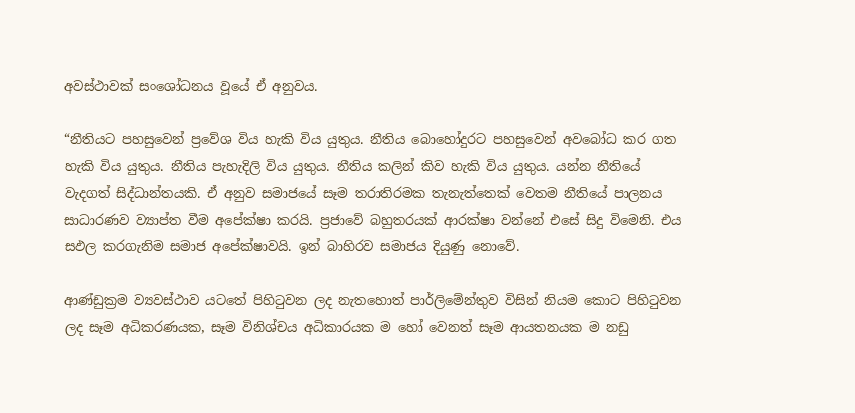අවස්ථාවක් සංශෝධනය වූයේ ඒ අනුවය.

“නීතියට පහසුවෙන් ප්‍රවේශ විය හැකි විය යුතුය. නීතිය බොහෝදුරට පහසුවෙන් අවබෝධ කර ගත හැකි විය යුතුය. නීතිය පැහැදිලි විය යුතුය. නීතිය කලින් කිව හැකි විය යුතුය. යන්න නීතියේ වැදගත් සිද්ධාන්තයකි. ඒ අනුව සමාජයේ සෑම තරාතිරමක තැනැත්තෙක් වෙතම නීතියේ පාලනය සාධාරණව ව්‍යාප්ත වීම අපේක්ෂා කරයි. ප්‍රජාවේ බහුතරයක් ආරක්ෂා වන්නේ එසේ සිදු විමෙනි. එය සඵල කරගැනිම සමාජ අපේක්ෂාවයි. ඉන් බාහිරව සමාජය දියුණු නොවේ.

ආණ්ඩුක්‍රම ව්‍යවස්ථාව යටතේ පිහිටුවන ලද නැතහොත් පාර්ලිමේන්තුව විසින් නියම කොට පිහිටුවන ලද සෑම අධිකරණයක, සෑම විනිශ්චය අධිකාරයක ම හෝ වෙනත් සෑම ආයතනයක ම නඩු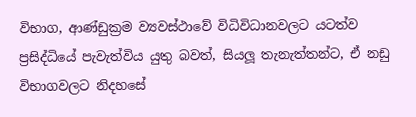විභාග, ආණ්ඩුක්‍රම ව්‍යවස්ථාවේ විධිවිධානවලට යටත්ව ප්‍රසිද්ධියේ පැවැත්විය යුතු බවත්, සියලූ තැනැත්තන්ට, ඒ නඩු විභාගවලට නිදහසේ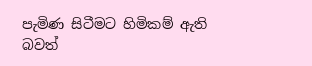පැමිණ සිටීමට හිමිකම් ඇති බවත්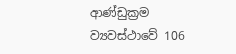ආණ්ඩුක්‍රම ව්‍යවස්ථාවේ 106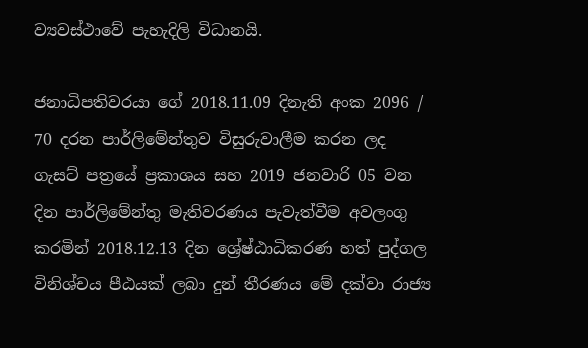ව්‍යවස්ථාවේ පැහැදිලි විධානයි.

ජනාධිපතිවරයා ගේ 2018.11.09 දිනැති අංක 2096 / 70 දරන පාර්ලිමේන්තුව විසුරුවාලීම කරන ලද ගැසට් පත්‍රයේ ප්‍රකාශය සහ 2019 ජනවාරි 05 වන දින පාර්ලිමේන්තු මැතිවරණය පැවැත්වීම අවලංගු කරමින් 2018.12.13 දින ශ්‍රේෂ්ඨාධිකරණ හත් පුද්ගල විනිශ්චය පීඨයක් ලබා දුන් තීරණය මේ දක්වා රාජ්‍ය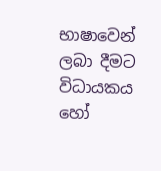භාෂාවෙන් ලබා දීමට විධායකය හෝ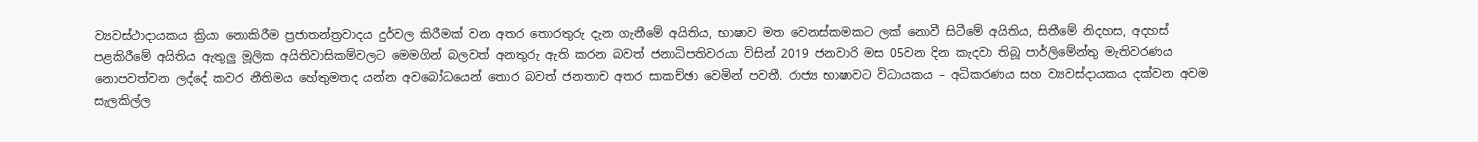ව්‍යවස්ථාදායකය ක්‍රියා නොකිරීම ප්‍රජාතන්ත්‍රවාදය දුර්වල කිරීමක් වන අතර තොරතුරු දැන ගැනීමේ අයිතිය, භාෂාව මත වෙනස්කමකට ලක් නොවී සිටීමේ අයිතිය, සිතීමේ නිදහස, අදහස් පළකිරීමේ අයිතිය ඇතුලු මූලික අයිතිවාසිකම්වලට මෙමගින් බලවත් අනතුරු ඇති කරන බවත් ජනාධිපතිවරයා විසින් 2019 ජනවාරි මස 05වන දින කැදවා තිබූ පාර්ලිමේන්තු මැතිවරණය නොපවත්වන ලද්දේ කවර නීතිමය හේතුමතද යන්න අවබෝධයෙන් තොර බවත් ජනතාච අතර සාකච්ඡා වෙමින් පවතී. රාජ්‍ය භාෂාවට විධායකය – අධිකරණය සහ ව්‍යවස්දායකය දක්වන අවම සැලකිල්ල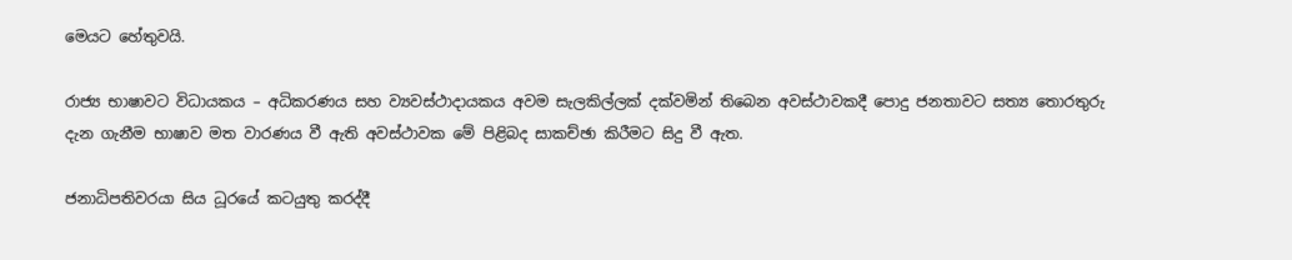මෙයට හේතුවයි.

රාජ්‍ය භාෂාවට විධායකය – අධිකරණය සහ ව්‍යවස්ථාදායකය අවම සැලකිල්ලක් දක්වමින් තිබෙන අවස්ථාවකදී පොදු ජනතාවට සත්‍ය තොරතුරු දැන ගැනීම භාෂාව මත වාරණය වී ඇති අවස්ථාවක මේ පිළිබද සාකච්ඡා කිරීමට සිදු වී ඇත.

ජනාධිපතිවරයා සිය ධූරයේ කටයුතු කරද්දී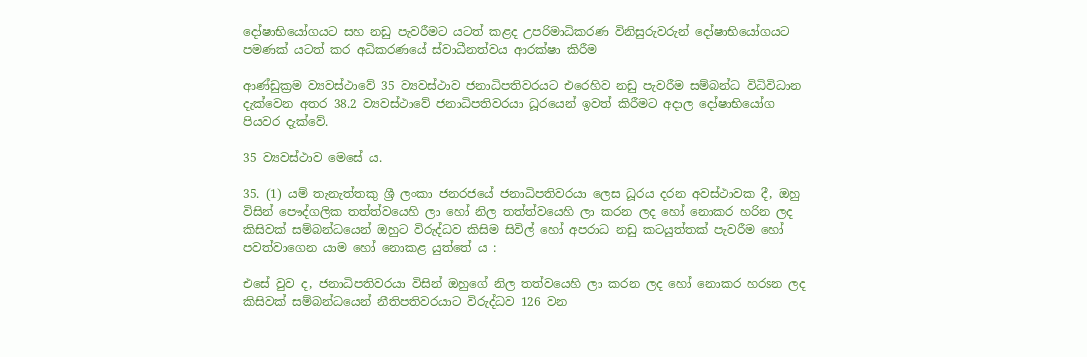දෝෂාභියෝගයට සහ නඩු පැවරීමට යටත් කළද උපරිමාධිකරණ විනිසුරුවරුන් දෝෂාභියෝගයට පමණක් යටත් කර අධිකරණයේ ස්වාධීනත්වය ආරක්ෂා කිරීම

ආණ්ඩුක්‍රම ව්‍යවස්ථාවේ 35 ව්‍යවස්ථාව ජනාධිපතිවරයට එරෙහිව නඩු පැවරීම සම්බන්ධ විධිවිධාන දැක්වෙන අතර 38.2 ව්‍යවස්ථාවේ ජනාධිපතිවරයා ධූරයෙන් ඉවත් කිරීමට අදාල දෝෂාභියෝග පියවර දැක්වේ.

35 ව්‍යවස්ථාව මෙසේ ය.

35. (1) යම් තැනැත්තකු ශ්‍රී ලංකා ජනරජයේ ජනාධිපතිවරයා ලෙස ධූරය දරන අවස්ථාවක දී, ඔහු විසින් පෞද්ගලික තත්ත්වයෙහි ලා හෝ නිල තත්ත්වයෙහි ලා කරන ලද හෝ නොකර හරින ලද කිසිවක් සම්බන්ධයෙන් ඔහුට විරුද්ධව කිසිම සිවිල් හෝ අපරාධ නඩු කටයුත්තක් පැවරීම හෝ පවත්වාගෙන යාම හෝ නොකළ යුත්තේ ය :

එසේ වුව ද, ජනාධිපතිවරයා විසින් ඔහුගේ නිල තත්වයෙහි ලා කරන ලද හෝ නොකර හරsන ලද කිසිවක් සම්බන්ධයෙන් නීතිපතිවරයාට විරුද්ධව 126 වන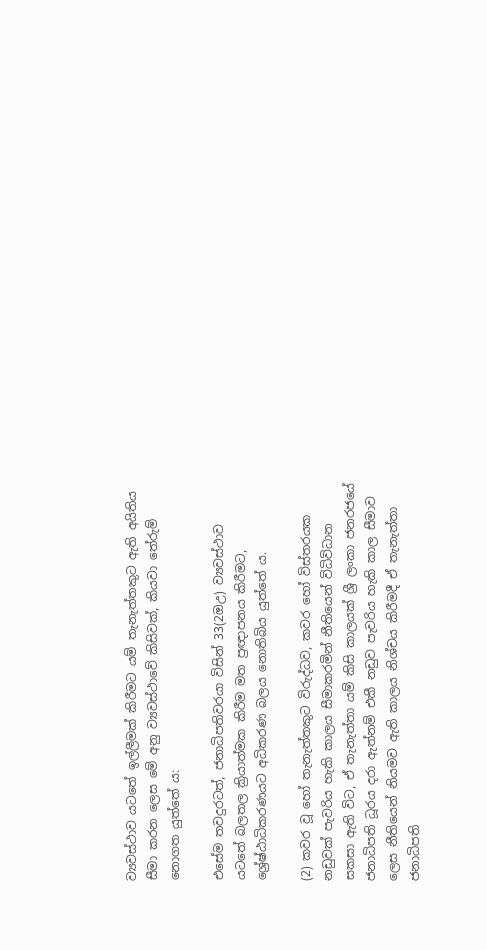ව්‍යවස්ථාව යටතේ ඉල්ලීමක් කිරීමට යම් තැනැත්තකුට ඇති අයිතිය සීමා කරන ලෙස මේ අනු ව්‍යවස්ථාවේ කිසිවක්, කියවා තේරුම් නොගත යුත්තේ ය:

එසේම තවදුරටත්, ජනාධිපතිවරයා විසින් 33(2ඔඋ) ව්‍යවස්ථාව යටතේ බලතල ක්‍රියාත්මක කිරීම මත ප්‍රඥාපනය කිරීමට, ශ්‍රේෂ්ඨාධිකරණයට අධිකරණ බලය නොතිබිය යුත්තේ ය.

(2) කවර වූ හෝ තැනැත්තකුට විරුද්ධව, කවර හෝ විස්තරයක නඩුවක් පැවරිය හැකි කාලය සීමාකරමින් නීතියෙන් විධිවිධාන සකසා ඇති විට, ඒ තැනැත්තා යම් කිසි කාලයක් ශ්‍රී ලංකා ජනරජයේ ජනාධිපති ධූරය දරා ඇත්නම් එකී නඩුව පැවරිය හැකි කාල සීමාව ලෙස නීතියෙන් නියමව ඇති කාලය නිශ්චය කිරීමදී ඒ තැනැත්තා ජනාධිපති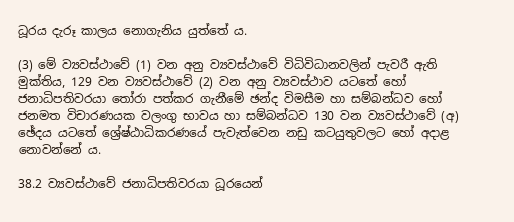ධූරය දැරූ කාලය නොගැනිය යුත්තේ ය.

(3) මේ ව්‍යවස්ථාවේ (1) වන අනු ව්‍යවස්ථාවේ විධිවිධානවලින් පැවරී ඇති මුක්තිය, 129 වන ව්‍යවස්ථාවේ (2) වන අනු ව්‍යවස්ථාව යටතේ හෝ ජනාධිපතිවරයා තෝරා පත්කර ගැනීමේ ඡන්ද විමසීම හා සම්බන්ධව හෝ ජනමත විචාරණයක වලංගු භාවය හා සම්බන්ධව 130 වන ව්‍යවස්ථාවේ (අ) ඡේදය යටතේ ශ්‍රේෂ්ඨාධිකරණයේ පැවැත්වෙන නඩු කටයුතුවලට හෝ අදාළ නොවන්නේ ය.

38.2 ව්‍යවස්ථාවේ ජනාධිපතිවරයා ධූරයෙන්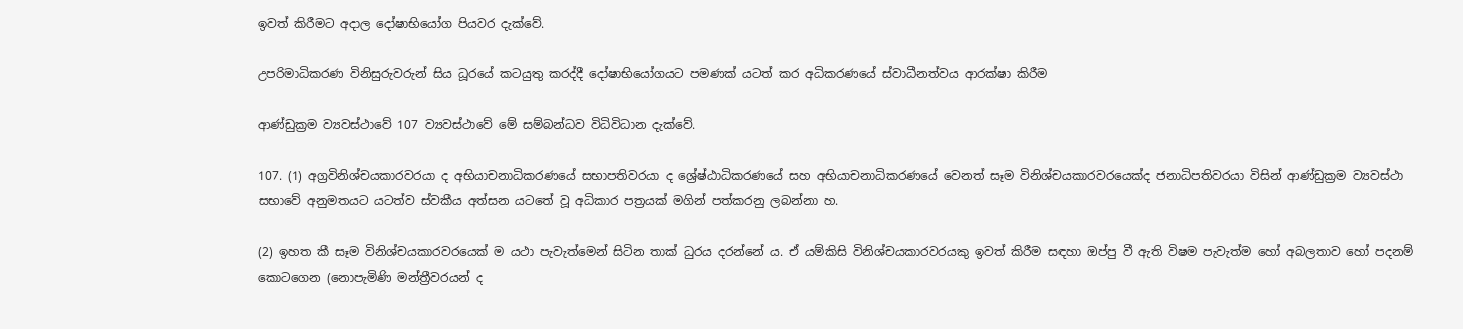ඉවත් කිරීමට අදාල දෝෂාභියෝග පියවර දැක්වේ.

උපරිමාධිකරණ විනිසුරුවරුන් සිය ධූරයේ කටයුතු කරද්දී දෝෂාභියෝගයට පමණක් යටත් කර අධිකරණයේ ස්වාධීනත්වය ආරක්ෂා කිරීම

ආණ්ඩුක්‍රම ව්‍යවස්ථාවේ 107 ව්‍යවස්ථාවේ මේ සම්බන්ධව විධිවිධාන දැක්වේ.

107. (1) අග්‍රවිනිශ්චයකාරවරයා ද අභියාචනාධිකරණයේ සභාපතිවරයා ද ශ්‍රේෂ්ඨාධිකරණයේ සහ අභියාචනාධිකරණයේ වෙනත් සෑම විනිශ්චයකාරවරයෙක්ද ජනාධිපතිවරයා විසින් ආණ්ඩුක්‍රම ව්‍යවස්ථා සභාවේ අනුමතයට යටත්ව ස්වකීය අත්සන යටතේ වූ අධිකාර පත්‍රයක් මගින් පත්කරනු ලබන්නා හ.

(2) ඉහත කී සෑම විනිශ්චයකාරවරයෙක් ම යථා පැවැත්මෙන් සිටින තාක් ධුරය දරන්නේ ය. ඒ යම්කිසි විනිශ්චයකාරවරයකු ඉවත් කිරීම සඳහා ඔප්පු වී ඇති විෂම පැවැත්ම හෝ අබලතාව හෝ පදනම් කොටගෙන (නොපැමිණි මන්ත්‍රීවරයන් ද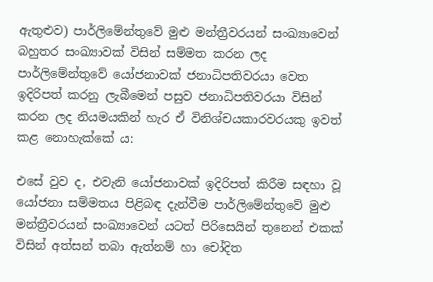ඇතුළුව) පාර්ලිමේන්තුවේ මුළු මන්ත්‍රීවරයන් සංඛ්‍යාවෙන් බහුතර සංඛ්‍යාවක් විසින් සම්මත කරන ලද පාර්ලිමේන්තුවේ යෝජනාවක් ජනාධිපතිවරයා වෙත ඉදිරිපත් කරනු ලැබීමෙන් පසුව ජනාධිපතිවරයා විසින් කරන ලද නියමයකින් හැර ඒ විනිශ්චයකාරවරයකු ඉවත් කළ නොහැක්කේ ය:

එසේ වුව ද, එවැනි යෝජනාවක් ඉදිරිපත් කිරීම සඳහා වූ යෝජනා සම්මතය පිළිබඳ දැන්වීම පාර්ලිමේන්තුවේ මුළු මන්ත්‍රීවරයන් සංඛ්‍යාවෙන් යටත් පිරිසෙයින් තුනෙන් එකක් විසින් අත්සන් තබා ඇත්නම් හා චෝදිත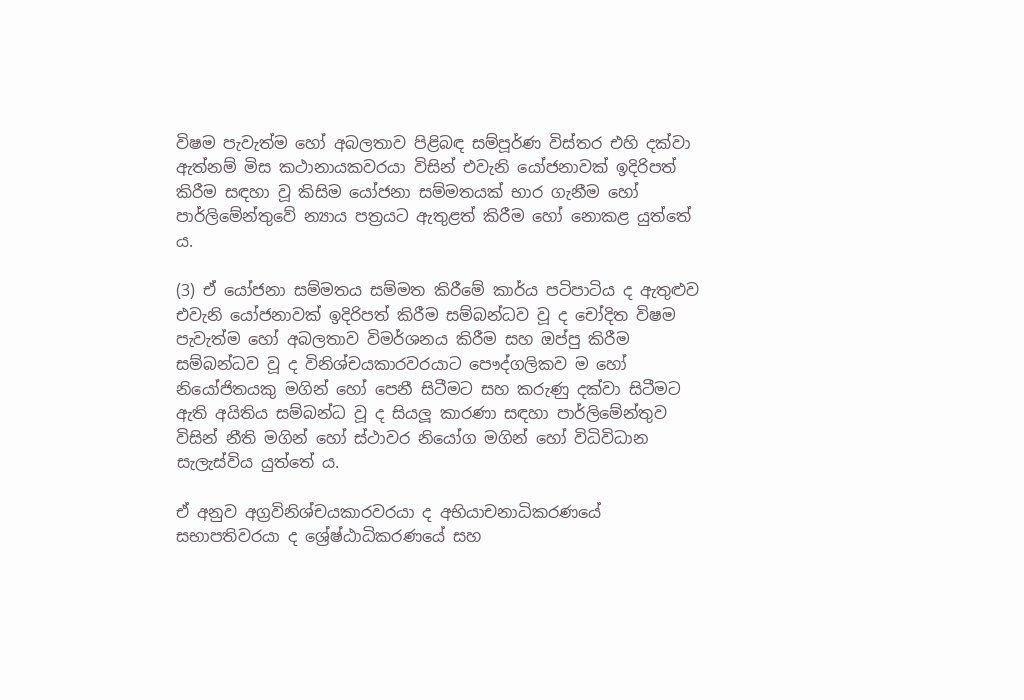විෂම පැවැත්ම හෝ අබලතාව පිළිබඳ සම්පූර්ණ විස්තර එහි දක්වා ඇත්නම් මිස කථානායකවරයා විසින් එවැනි යෝජනාවක් ඉදිරිපත් කිරීම සඳහා වූ කිසිම යෝජනා සම්මතයක් භාර ගැනීම හෝ පාර්ලිමේන්තුවේ න්‍යාය පත්‍රයට ඇතුළත් කිරීම හෝ නොකළ යුත්තේ ය.

(3) ඒ යෝජනා සම්මතය සම්මත කිරීමේ කාර්ය පටිපාටිය ද ඇතුළුව එවැනි යෝජනාවක් ඉදිරිපත් කිරීම සම්බන්ධව වූ ද චෝදිත විෂම පැවැත්ම හෝ අබලතාව විමර්ශනය කිරීම සහ ඔප්පු කිරීම සම්බන්ධව වූ ද විනිශ්චයකාරවරයාට පෞද්ගලිකව ම හෝ නියෝජිතයකු මගින් හෝ පෙනී සිටීමට සහ කරුණු දක්වා සිටීමට ඇති අයිතිය සම්බන්ධ වූ ද සියලූ කාරණා සඳහා පාර්ලිමේන්තුව විසින් නීති මගින් හෝ ස්ථාවර නියෝග මගින් හෝ විධිවිධාන සැලැස්විය යුත්තේ ය.

ඒ අනුව අග්‍රවිනිශ්චයකාරවරයා ද අභියාචනාධිකරණයේ සභාපතිවරයා ද ශ්‍රේෂ්ඨාධිකරණයේ සහ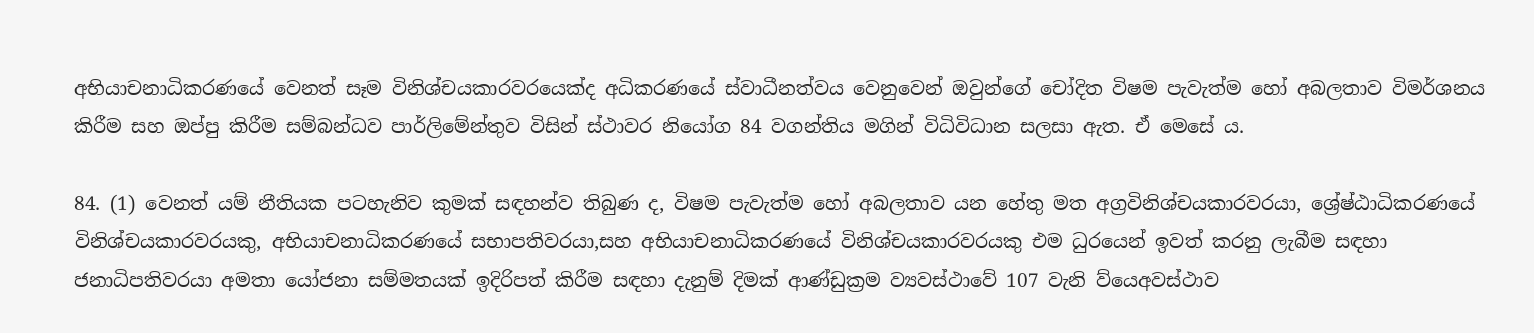අභියාචනාධිකරණයේ වෙනත් සෑම විනිශ්චයකාරවරයෙක්ද අධිකරණයේ ස්වාධීනත්වය වෙනුවෙන් ඔවුන්ගේ චෝදිත විෂම පැවැත්ම හෝ අබලතාව විමර්ශනය කිරීම සහ ඔප්පු කිරීම සම්බන්ධව පාර්ලිමේන්තුව විසින් ස්ථාවර නියෝග 84 වගන්තිය මගින් විධිවිධාන සලසා ඇත. ඒ මෙසේ ය.

84. (1) වෙනත් යම් නීතියක පටහැනිව කුමක් සඳහන්ව තිබුණ ද, විෂම පැවැත්ම හෝ අබලතාව යන හේතු මත අග්‍රවිනිශ්චයකාරවරයා, ශ්‍රේෂ්ඨාධිකරණයේ විනිශ්චයකාරවරයකු, අභියාචනාධිකරණයේ සභාපතිවරයා,සහ අභියාචනාධිකරණයේ විනිශ්චයකාරවරයකු එම ධුරයෙන් ඉවත් කරනු ලැබීම සඳහා ජනාධිපතිවරයා අමතා යෝජනා සම්මතයක් ඉදිරිපත් කිරීම සඳහා දැනුම් දිමක් ආණ්ඩුක්‍රම ව්‍යවස්ථාවේ 107 වැනි ව්යෙඅවස්ථාව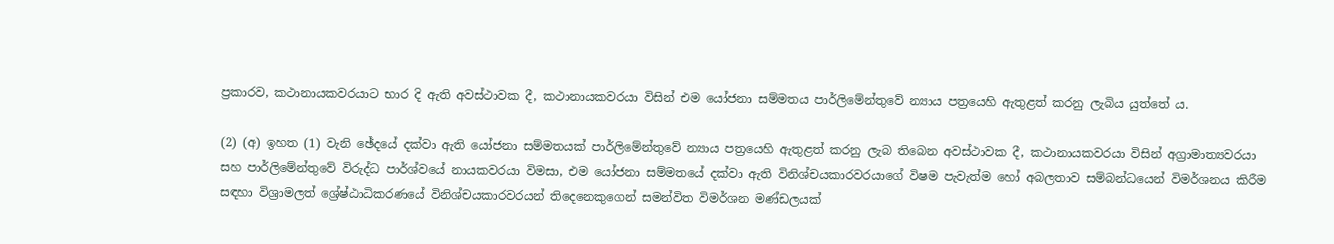ප්‍රකාරව, කථානායකවරයාට භාර දි ඇති අවස්ථාවක දී, කථානායකවරයා විසින් එම යෝජනා සම්මතය පාර්ලිමේන්තුවේ න්‍යාය පත්‍රයෙහි ඇතුළත් කරනු ලැබිය යුත්තේ ය.

(2) (අ) ඉහත (1) වැනි ඡේදයේ දක්වා ඇති යෝජනා සම්මතයක් පාර්ලිමේන්තුවේ න්‍යාය පත්‍රයෙහි ඇතුළත් කරනු ලැබ තිබෙන අවස්ථාවක දී, කථානායකවරයා විසින් අග්‍රාමාත්‍යවරයා සහ පාර්ලිමේන්තුවේ විරුද්ධ පාර්ශ්වයේ නායකවරයා විමසා, එම යෝජනා සම්මතයේ දක්වා ඇති විනිශ්චයකාරවරයාගේ විෂම පැවැත්ම හෝ අබලතාව සම්බන්ධයෙන් විමර්ශනය කිරීම සඳහා විශ්‍රාමලත් ශ්‍රේෂ්ඨාධිකරණයේ විනිශ්චයකාරවරයන් තිදෙනෙකුගෙන් සමන්විත විමර්ශන මණ්ඩලයක්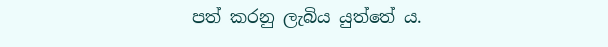පත් කරනු ලැබිය යුත්තේ ය.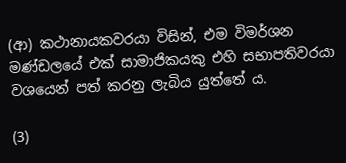(ආ) කථානායකවරයා විසින්, එම විමර්ශන මණ්ඩලයේ එක් සාමාජිකයකු එහි සභාපතිවරයා වශයෙන් පත් කරනු ලැබිය යුත්තේ ය.

(3)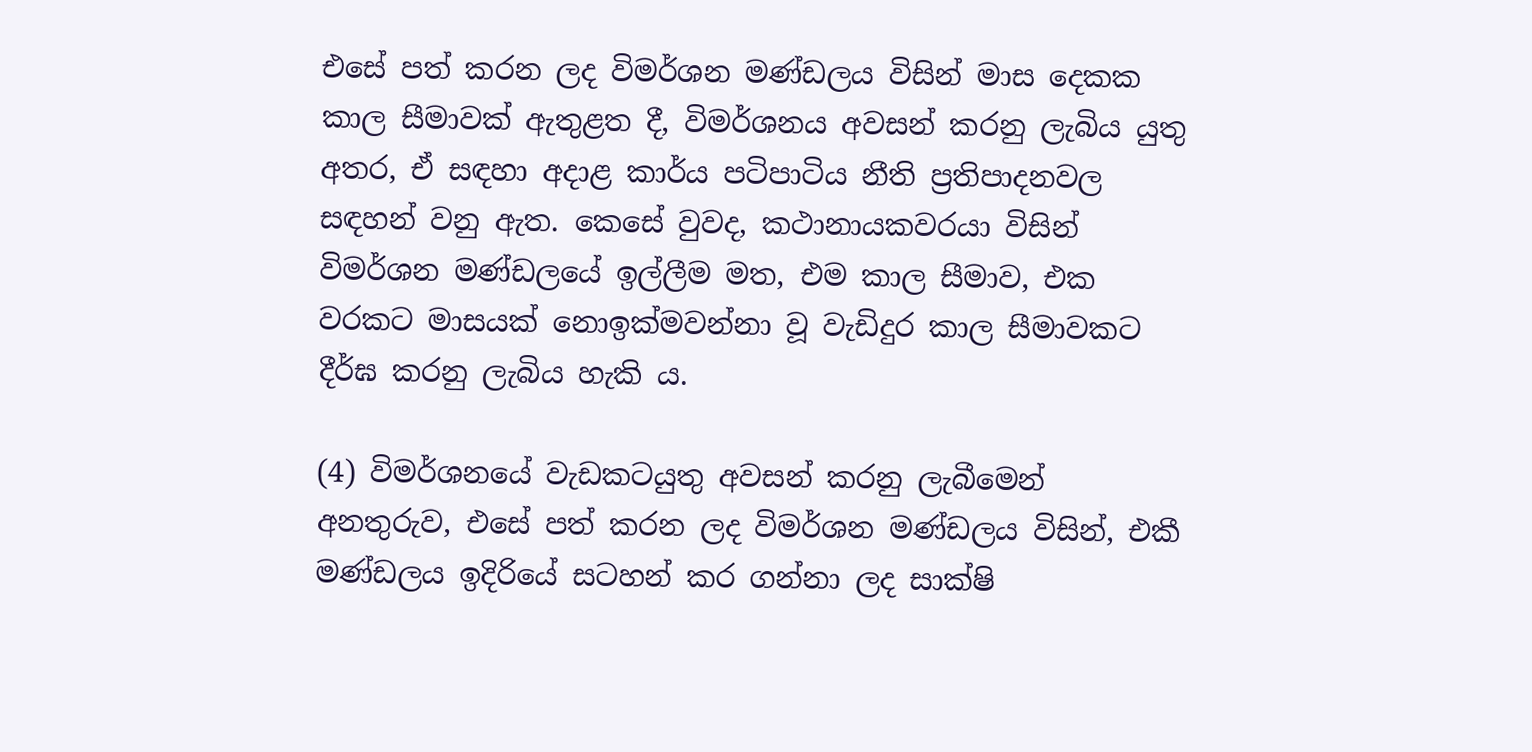එසේ පත් කරන ලද විමර්ශන මණ්ඩලය විසින් මාස දෙකක කාල සීමාවක් ඇතුළත දී, විමර්ශනය අවසන් කරනු ලැබිය යුතු අතර, ඒ සඳහා අදාළ කාර්ය පටිපාටිය නීති ප්‍රතිපාදනවල සඳහන් වනු ඇත. කෙසේ වුවද, කථානායකවරයා විසින් විමර්ශන මණ්ඩලයේ ඉල්ලීම මත, එම කාල සීමාව, එක වරකට මාසයක් නොඉක්මවන්නා වූ වැඩිදුර කාල සීමාවකට දීර්ඝ කරනු ලැබිය හැකි ය.

(4) විමර්ශනයේ වැඩකටයුතු අවසන් කරනු ලැබීමෙන් අනතුරුව, එසේ පත් කරන ලද විමර්ශන මණ්ඩලය විසින්, එකී මණ්ඩලය ඉදිරියේ සටහන් කර ගන්නා ලද සාක්ෂි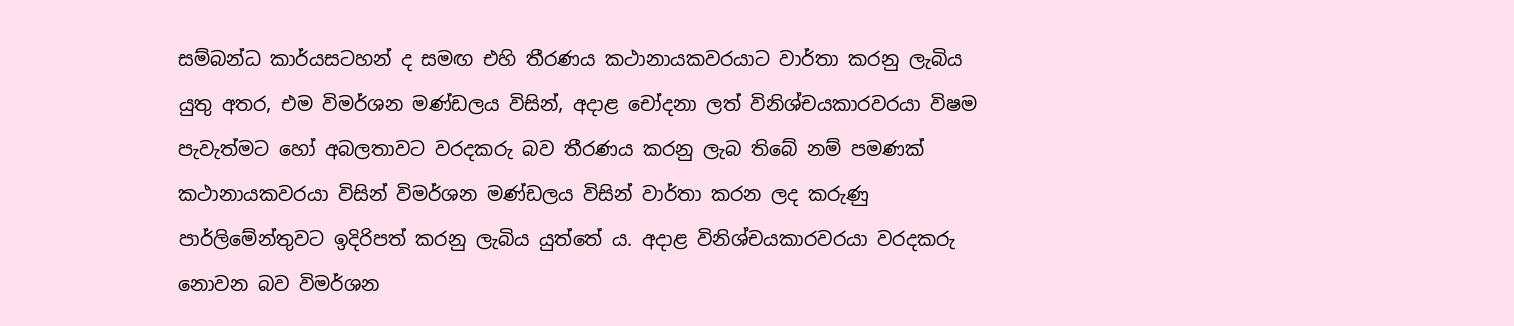සම්බන්ධ කාර්යසටහන් ද සමඟ එහි තීරණය කථානායකවරයාට වාර්තා කරනු ලැබිය යුතු අතර, එම විමර්ශන මණ්ඩලය විසින්, අදාළ චෝදනා ලත් විනිශ්චයකාරවරයා විෂම පැවැත්මට හෝ අබලතාවට වරදකරු බව තීරණය කරනු ලැබ තිබේ නම් පමණක් කථානායකවරයා විසින් විමර්ශන මණ්ඩලය විසින් වාර්තා කරන ලද කරුණු පාර්ලිමේන්තුවට ඉදිරිපත් කරනු ලැබිය යුත්තේ ය. අදාළ විනිශ්චයකාරවරයා වරදකරු නොවන බව විමර්ශන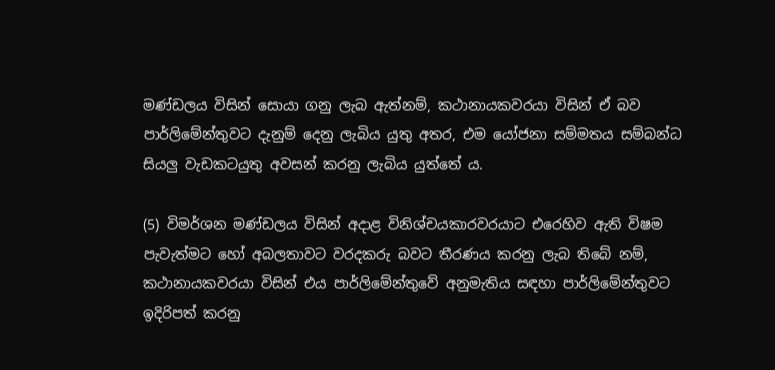මණ්ඩලය විසින් සොයා ගනු ලැබ ඇත්නම්, කථානායකවරයා විසින් ඒ බව පාර්ලිමේන්තුවට දැනුම් දෙනු ලැබිය යුතු අතර, එම යෝජනා සම්මතය සම්බන්ධ සියලු වැඩකටයුතු අවසන් කරනු ලැබිය යුත්තේ ය.

(5) විමර්ශන මණ්ඩලය විසින් අදාළ විනිශ්චයකාරවරයාට එරෙහිව ඇති විෂම පැවැත්මට හෝ අබලතාවට වරදකරු බවට තීරණය කරනු ලැබ තිබේ නම්, කථානායකවරයා විසින් එය පාර්ලිමේන්තුවේ අනුමැතිය සඳහා පාර්ලිමේන්තුවට ඉදිරිපත් කරනු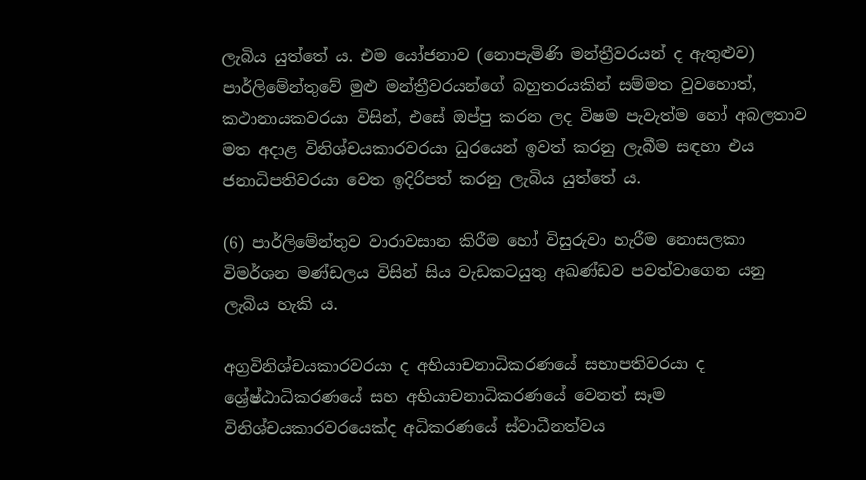ලැබිය යුත්තේ ය. එම යෝජනාව (නොපැමිණි මන්ත්‍රීවරයන් ද ඇතුළුව) පාර්ලිමේන්තුවේ මුළු මන්ත්‍රීවරයන්ගේ බහුතරයකින් සම්මත වුවහොත්, කථානායකවරයා විසින්, එසේ ඔප්පු කරන ලද විෂම පැවැත්ම හෝ අබලතාව මත අදාළ විනිශ්චයකාරවරයා ධුරයෙන් ඉවත් කරනු ලැබීම සඳහා එය ජනාධිපතිවරයා වෙත ඉදිරිපත් කරනු ලැබිය යුත්තේ ය.

(6) පාර්ලිමේන්තුව වාරාවසාන කිරීම හෝ විසුරුවා හැරීම නොසලකා විමර්ශන මණ්ඩලය විසින් සිය වැඩකටයුතු අඛණ්ඩව පවත්වාගෙන යනු ලැබිය හැකි ය.

අග්‍රවිනිශ්චයකාරවරයා ද අභියාචනාධිකරණයේ සභාපතිවරයා ද ශ්‍රේෂ්ඨාධිකරණයේ සහ අභියාචනාධිකරණයේ වෙනත් සෑම විනිශ්චයකාරවරයෙක්ද අධිකරණයේ ස්වාධීනත්වය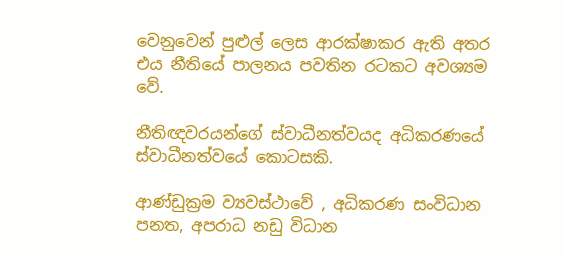වෙනුවෙන් පුළුල් ලෙස ආරක්ෂාකර ඇති අතර එය නීතියේ පාලනය පවතින රටකට අවශ්‍යම වේ.

නීතිඥවරයන්ගේ ස්වාධීනත්වයද අධිකරණයේ ස්වාධීනත්වයේ කොටසකි.

ආණ්ඩුක්‍රම ව්‍යවස්ථාවේ , අධිකරණ සංවිධාන පනත, අපරාධ නඩු විධාන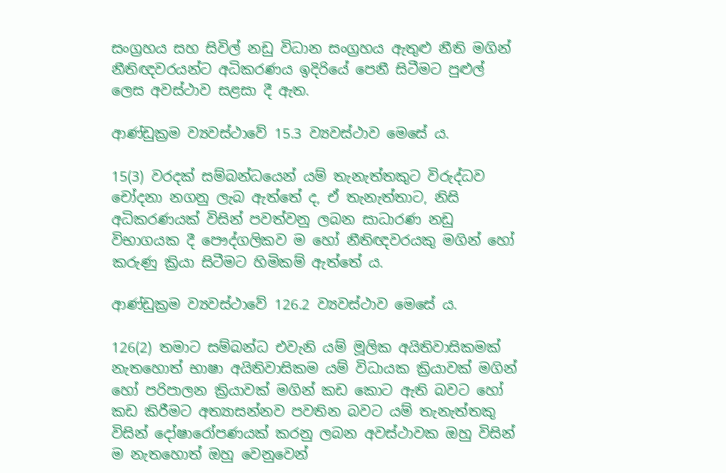සංග්‍රහය සහ සිවිල් නඩු විධාන සංග්‍රහය ඇතුළු නීති මගින් නීතිඥවරයන්ට අධිකරණය ඉදිරියේ පෙනී සිටීමට පුළුල් ලෙස අවස්ථාව සළසා දී ඇත.

ආණ්ඩුක්‍රම ව්‍යවස්ථාවේ 15.3 ව්‍යවස්ථාව මෙසේ ය.

15(3) වරදක් සම්බන්ධයෙන් යම් තැනැත්තකුට විරුද්ධව චෝදනා නගනු ලැබ ඇත්තේ ද, ඒ තැනැත්තාට, නිසි අධිකරණයක් විසින් පවත්වනු ලබන සාධාරණ නඩු විභාගයක දී පෞද්ගලිකව ම හෝ නීතිඥවරයකු මගින් හෝ කරුණු ක්‍රියා සිටීමට හිමිකම් ඇත්තේ ය.

ආණ්ඩුක්‍රම ව්‍යවස්ථාවේ 126.2 ව්‍යවස්ථාව මෙසේ ය.

126(2) තමාට සම්බන්ධ එවැනි යම් මූලික අයිතිවාසිකමක් නැතහොත් භාෂා අයිතිවාසිකම යම් විධායක ක්‍රියාවක් මගින් හෝ පරිපාලන ක්‍රියාවක් මගින් කඩ කොට ඇති බවට හෝ කඩ කිරීමට අත්‍යාසන්නව පවතින බවට යම් තැනැත්තකු විසින් දෝෂාරෝපණයක් කරනු ලබන අවස්ථාවක ඔහු විසින් ම නැතහොත් ඔහු වෙනුවෙන්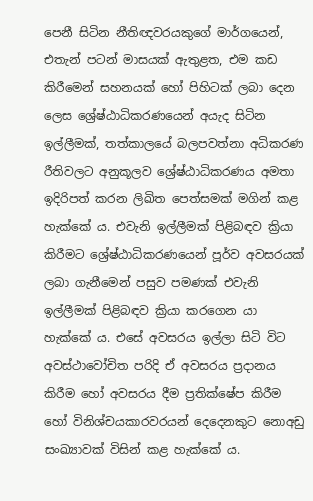පෙනී සිටින නීතිඥවරයකුගේ මාර්ගයෙන්, එතැන් පටන් මාසයක් ඇතුළත, එම කඩ කිරීමෙන් සහනයක් හෝ පිහිටක් ලබා දෙන ලෙස ශ්‍රේෂ්ඨාධිකරණයෙන් අයැද සිටින ඉල්ලීමක්, තත්කාලයේ බලපවත්නා අධිකරණ රීතිවලට අනුකූලව ශ්‍රේෂ්ඨාධිකරණය අමතා ඉදිරිපත් කරන ලිඛිත පෙත්සමක් මගින් කළ හැක්කේ ය. එවැනි ඉල්ලීමක් පිළිබඳව ක්‍රියා කිරීමට ශ්‍රේෂ්ඨාධිකරණයෙන් පූර්ව අවසරයක් ලබා ගැනීමෙන් පසුව පමණක් එවැනි ඉල්ලීමක් පිළිබඳව ක්‍රියා කරගෙන යා හැක්කේ ය. එසේ අවසරය ඉල්ලා සිටි විට අවස්ථාවෝචිත පරිදි ඒ අවසරය ප්‍රදානය කිරීම හෝ අවසරය දීම ප්‍රතික්ෂේප කිරීම හෝ විනිශ්චයකාරවරයන් දෙදෙනකුට නොඅඩු සංඛ්‍යාවක් විසින් කළ හැක්කේ ය.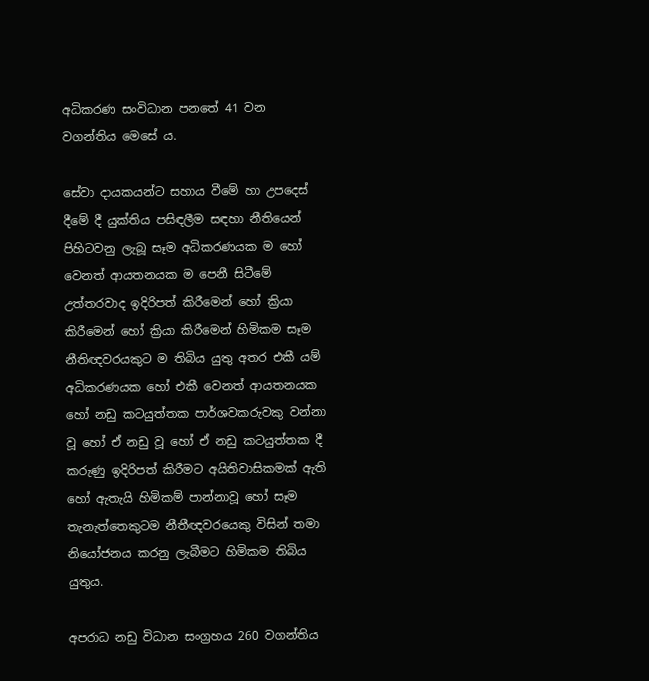අධිකරණ සංවිධාන පනතේ 41 වන වගන්තිය මෙසේ ය.

සේවා දායකයන්ට සහාය වීමේ හා උපදෙස් දීමේ දී යුක්තිය පසිඳලීම සඳහා නීතියෙන් පිහිටවනු ලැබූ සෑම අධිකරණයක ම හෝ වෙනත් ආයතනයක ම පෙනී සිටීමේ උත්තරවාද ඉදිරිපත් කිරීමෙන් හෝ ක්‍රියා කිරීමෙන් හෝ ක්‍රියා කිරීමෙන් හිමිකම සෑම නීතිඥවරයකුට ම තිබිය යුතු අතර එකී යම් අධිකරණයක හෝ එකී වෙනත් ආයතනයක හෝ නඩු කටයුත්තක පාර්ශවකරුවකු වන්නා වූ හෝ ඒ නඩු වූ හෝ ඒ නඩු කටයුත්තක දී කරුණු ඉදිරිපත් කිරීමට අයිතිවාසිකමක් ඇති හෝ ඇතැයි හිමිකම් පාන්නාවූ හෝ සෑම තැනැත්තෙකුටම නීතීඥවරයෙකු විසින් තමා නියෝජනය කරනු ලැබීමට හිමිකම තිබිය යුතුය.

අපරාධ නඩු විධාන සංග්‍රහය 260 වගන්තිය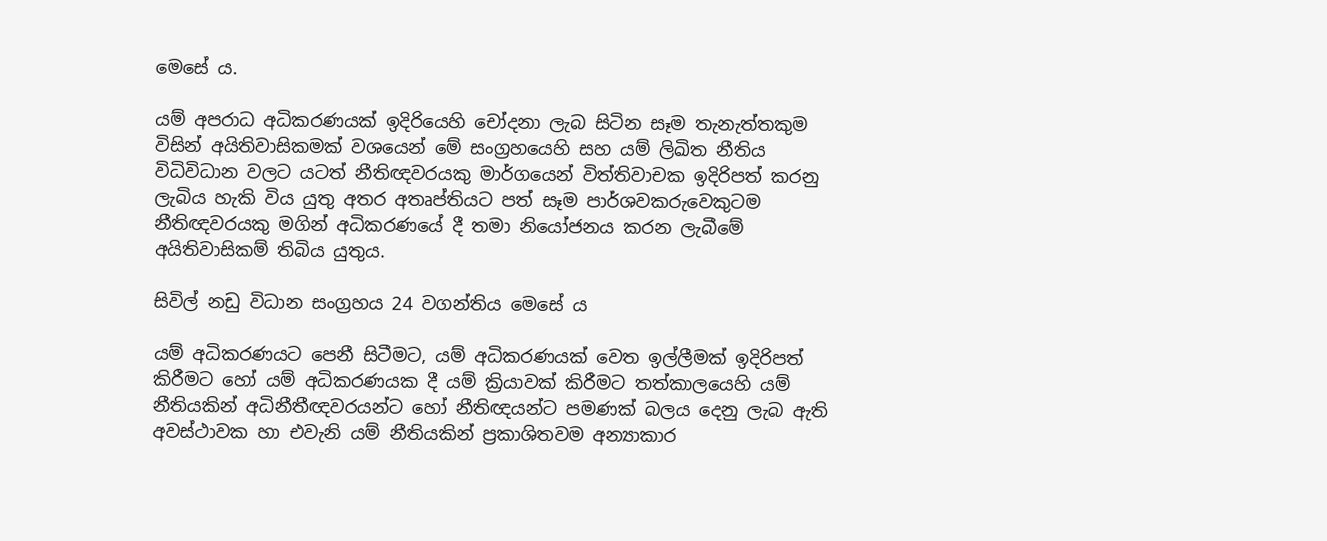මෙසේ ය.

යම් අපරාධ අධිකරණයක් ඉදිරියෙහි චෝදනා ලැබ සිටින සෑම තැනැත්තකුම විසින් අයිතිවාසිකමක් වශයෙන් මේ සංග්‍රහයෙහි සහ යම් ලිඛිත නීතිය විධිවිධාන වලට යටත් නීතිඥවරයකු මාර්ගයෙන් විත්තිවාචක ඉදිරිපත් කරනු ලැබිය හැකි විය යුතු අතර අතෘප්තියට පත් සෑම පාර්ශවකරුවෙකුටම නීතිඥවරයකු මගින් අධිකරණයේ දී තමා නියෝජනය කරන ලැබීමේ අයිතිවාසිකම් තිබිය යුතුය.

සිවිල් නඩු විධාන සංග්‍රහය 24 වගන්තිය මෙසේ ය

යම් අධිකරණයට පෙනී සිටීමට, යම් අධිකරණයක් වෙත ඉල්ලීමක් ඉදිරිපත් කිරීමට හෝ යම් අධිකරණයක දී යම් ක්‍රියාවක් කිරීමට තත්කාලයෙහි යම් නීතියකින් අධිනීතීඥවරයන්ට හෝ නීතිඥයන්ට පමණක් බලය දෙනු ලැබ ඇති අවස්ථාවක හා එවැනි යම් නීතියකින් ප්‍රකාශිතවම අන්‍යාකාර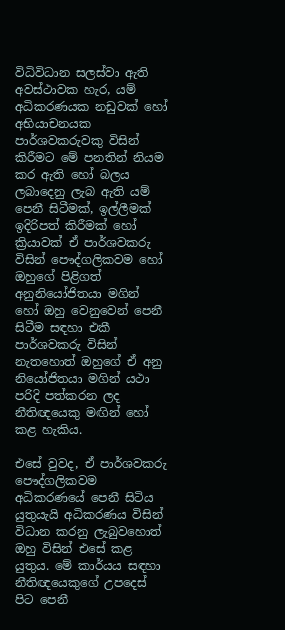විධිවිධාන සලස්වා ඇති අවස්ථාවක හැර, යම් අධිකරණයක නඩුවක් හෝ අභියාචනයක පාර්ශවකරුවකු විසින් කිරීමට මේ පනතින් නියම කර ඇති හෝ බලය ලබාදෙනු ලැබ ඇති යම් පෙනී සිටීමක්, ඉල්ලීමක් ඉදිරිපත් කිරීමක් හෝ ක්‍රියාවක් ඒ පාර්ශවකරු විසින් පෞද්ගලිකවම හෝ ඔහුගේ පිළිගත් අනුනියෝජිතයා මගින් හෝ ඔහු වෙනුවෙන් පෙනී සිටීම සඳහා එකී පාර්ශවකරු විසින් නැතහොත් ඔහුගේ ඒ අනු නියෝජිතයා මගින් යථා පරිදි පත්කරන ලද නීතිඥයෙකු මඟින් හෝ කළ හැකිය.

එසේ වුවද, ඒ පාර්ශවකරු පෞද්ගලිකවම අධිකරණයේ පෙනී සිටිය යුතුයැයි අධිකරණය විසින් විධාන කරනු ලැබුවහොත් ඔහු විසින් එසේ කළ යුතුය. මේ කාර්යය සඳහා නීතිඥයෙකුගේ උපදෙස් පිට පෙනී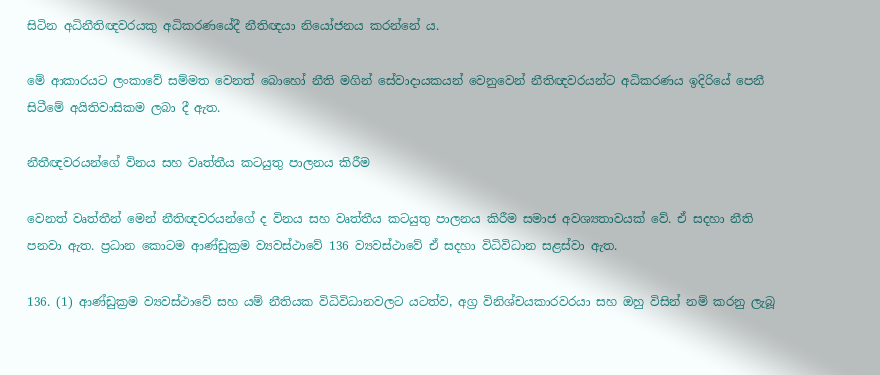සිටින අධිනීතිඥවරයකු අධිකරණයේදී නීතිඥයා නියෝජනය කරන්නේ ය.

මේ ආකාරයට ලංකාවේ සම්මත වෙනත් බොහෝ නීති මගින් සේවාදායකයන් වෙනුවෙන් නීතිඥවරයන්ට අධිකරණය ඉදිරියේ පෙනී සිටීමේ අයිතිවාසිකම ලබා දී ඇත.

නීතීඥවරයන්ගේ විනය සහ වෘත්තීය කටයුතු පාලනය කිරීම‍

වෙනත් වෘත්තීන් මෙන් නීතිඥවරයන්ගේ ද විනය සහ වෘත්තීය කටයුතු පාලනය කිරීම සමාජ අවශ්‍යතාවයක් වේ. ඒ සදහා නීති පනවා ඇත. ප්‍රධාන කොටම ආණ්ඩුක්‍රම ව්‍යවස්ථාවේ 136 ව්‍යවස්ථාවේ ඒ සදහා විධිවිධාන සළස්වා ඇත.

136. (1) ආණ්ඩුක්‍රම ව්‍යවස්ථාවේ සහ යම් නීතියක විධිවිධානවලට යටත්ව, අග්‍ර විනිශ්චයකාරවරයා සහ ඔහු විසින් නම් කරනු ලැබූ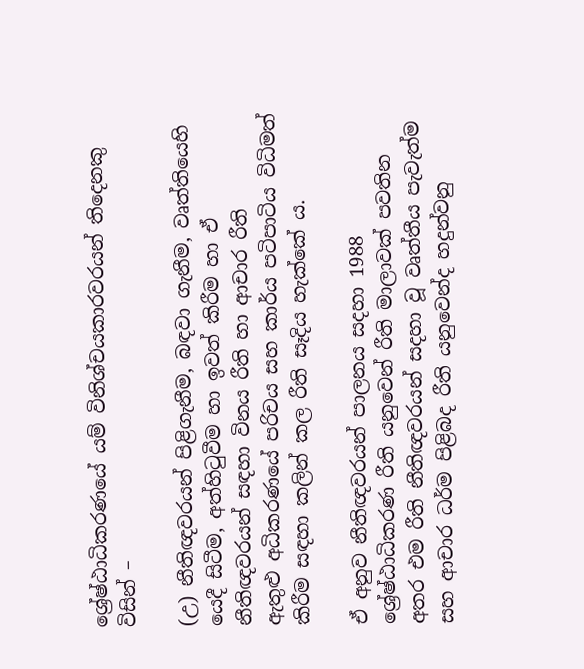ශ්‍රේෂ්ඨාධිකරණයේ යම් විනිශ්චයකාරවරයන් තිදෙනකු විසින් –

(උ) නීතිඥවරයන් පිළිගැනීම, බඳවා ගැනීම, වෘත්තියෙහි යෙදී සිටීම, අත්හිටුවීම හා ඉවත් කිරීම හා ඒ නීතිඥවරයන් සඳහා විනය රීති හා ආචාර රීති
ඇතුළු අධිකරණයේ පරිචය සහ කාර්ය පටිපාටිය විධිමත් කිරීම සඳහා කලින් කල රීති සෑදිය හැක්කේ ය.

ඒ අනුව නීතිඥවරයන් පාලනය සදහා 1988 ශ්‍රේෂ්ඨාධිකරණ රීති යනුවෙන් රීති මාලාවක් පවතින අතර එම රීති නීතිඥවරයන් සදහා වූ වෘත්තීය පැවැත්ම සහ ආචාර ධර්ම පිළිබද රීති යනුවෙන්ද හදුන්වනු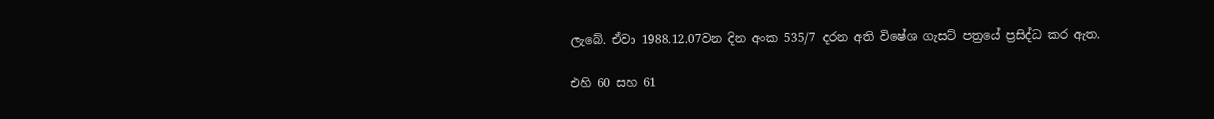ලැබේ. ඒවා 1988.12.07වන දින අංක 535/7 දරන අති විෂේශ ගැසට් පත්‍රයේ ප්‍රසිද්ධ කර ඇත.

එහි 60 සහ 61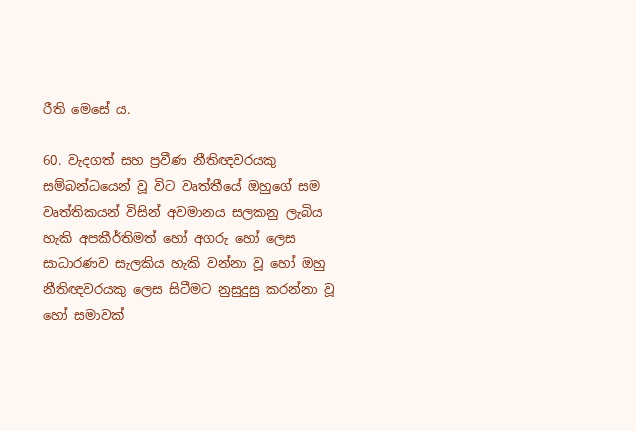රීති මෙසේ ය.

60. වැදගත් සහ ප්‍රවීණ නීතිඥවරයකු සම්බන්ධයෙන් වූ විට වෘත්තීයේ ඔහුගේ සම වෘත්තිකයන් විසින් අවමානය සලකනු ලැබිය හැකි අපකීර්තිමත් හෝ අගරු හෝ ලෙස සාධාරණව සැලකිය හැකි වන්නා වූ හෝ ඔහු නීතිඥවරයකු ලෙස සිටීමට නුසුදුසු කරන්නා වූ හෝ සමාවක්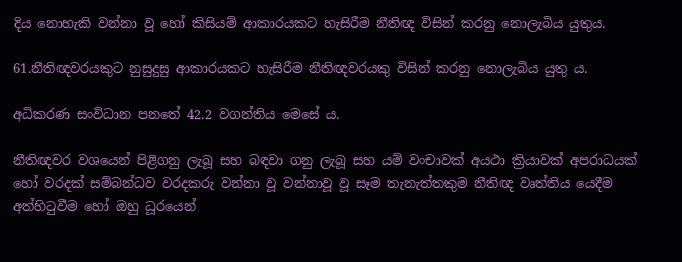දිය නොහැකි වන්නා වූ හෝ කිසියම් ආකාරයකට හැසිරීම නීතිඥ විසින් කරනු නොලැබිය යුතුය.

61.නීතිඥවරයකුට නුසුදුසු ආකාරයකට හැසිරීම නීතිඥවරයකු විසින් කරනු නොලැබිය යුතු ය.

අධිකරණ සංවිධාන පනතේ 42.2 වගන්තිය මෙසේ ය.

නීතිඥවර වශයෙන් පිළිගනු ලැබූ සහ බඳවා ගනු ලැබූ සහ යම් වංචාවක් අයථා ක්‍රියාවක් අපරාධයක් හෝ වරදක් සම්බන්ධව වරදකරු වන්නා වූ වන්නාවූ වූ සෑම තැනැත්තකුම නීතිඥ වෘත්තිය යෙදීම අත්හිටුවීම හෝ ඔහු ධූරයෙන්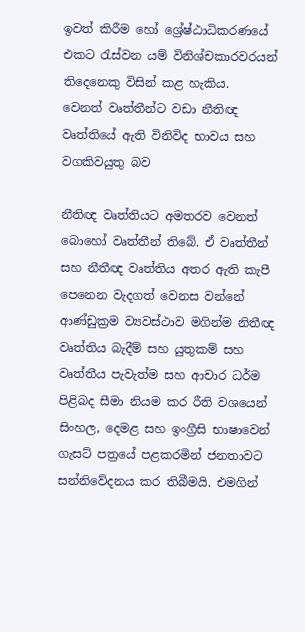ඉවත් කිරීම හෝ ශ්‍රේෂ්ඨාධිකරණයේ එකට රැස්වන යම් විනිශ්චකාරවරයන් තිදෙනෙකු විසින් කළ හැකිය.
වෙනත් වෘත්තීන්ට වඩා නීතිඥ වෘත්තියේ ඇති විනිවිද භාවය සහ වගකිවයුතු බව

නීතිඥ වෘත්තියට අමතරව වෙනත් බොහෝ වෘත්තීන් තිබේ. ඒ වෘත්තීන් සහ නීතීඥ වෘත්තිය අතර ඇති කැපී පෙනෙන වැදගත් වෙනස වන්නේ ආණ්ඩුක්‍රම ව්‍යවස්ථාව මගින්ම නිතීඥ වෘත්තිය බැදීම් සහ යුතුකම් සහ වෘත්තීය පැවැත්ම සහ ආචාර ධර්ම පිළිබද සීමා නියම කර රීති වශයෙන් සිංහල, දෙමළ සහ ඉංග්‍රීසි භාෂාවෙන් ගැසට් පත්‍රයේ පළකරමින් ජනතාවට සන්නිවේදනය කර තිබීමයි. එමගින්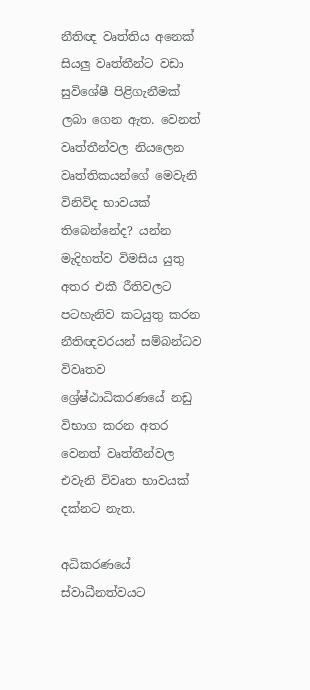නීතිඥ වෘත්තිය අනෙක් සියලු වෘත්තීන්ට වඩා සුවිශේෂී පිළිගැනීමක් ලබා ගෙන ඇත. වෙනත් වෘත්තීන්වල නියලෙන වෘත්තිකයන්ගේ මෙවැනි විනිවිද භාවයක් තිබෙන්නේද? යන්න මැදිහත්ව විමසිය යුතු අතර එකී රීතිවලට පටහැනිව කටයුතු කරන නීතිඥවරයන් සම්බන්ධව විවෘතව ශ්‍රේෂ්ඨාධිකරණයේ නඩු විභාග කරන අතර වෙනත් වෘත්තීන්වල එවැනි විවෘත භාවයක් දක්නට නැත.

අධිකරණයේ ස්වාධීනත්වයට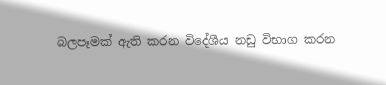බලපෑමක් ඇති කරන විදේශීය නඩු විභාග කරන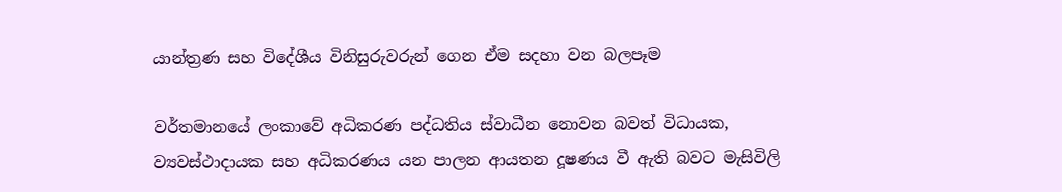යාන්ත්‍රණ සහ විදේශීය විනිසුරුවරුන් ගෙන ඒම සදහා වන බලපෑම

වර්තමානයේ ලංකාවේ අධිකරණ පද්ධතිය ස්වාධීන නොවන බවත් විධායක, ව්‍යවස්ථාදායක සහ අධිකරණය යන පාලන ආයතන දූෂණය වී ඇති බවට මැසිවිලි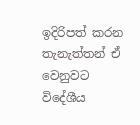ඉදිරිපත් කරන තැනැත්තන් ඒ වෙනුවට විදේශීය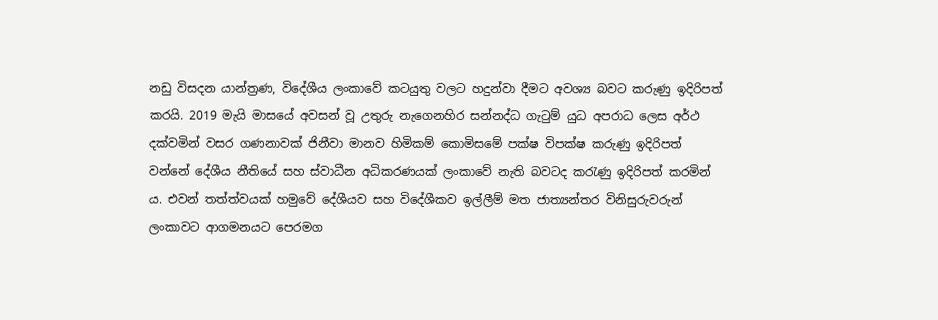නඩු විසදන යාන්ත්‍රණ, විදේශීය ලංකාවේ කටයුතු වලට හදුන්වා දීමට අවශ්‍ය බවට කරුණු ඉදිරිපත් කරයි. 2019 මැයි මාසයේ අවසන් වූ උතුරු නැගෙනහිර සන්නද්ධ ගැටුම් යුධ අපරාධ ලෙස අර්ථ දක්වමින් වසර ගණනාවක් ජිනීවා මානව හිමිකම් කොමිසමේ පක්ෂ විපක්ෂ කරුණු ඉදිරිපත් වන්නේ දේශීය නීතියේ සහ ස්වාධීන අධිකරණයක් ලංකාවේ නැති බවටද කරැණු ඉදිරිපත් කරමින් ය. එවන් තත්ත්වයක් හමුවේ දේශීයව සහ විදේශීකව ඉල්ලීම් මත ජාත්‍යන්තර විනිසුරුවරුන් ලංකාවට ආගමනයට පෙරමග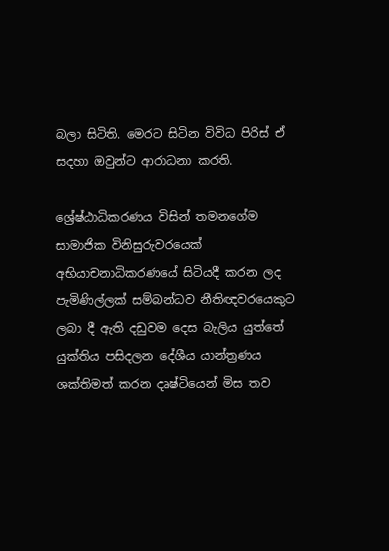බලා සිටිති. මෙරට සිටින විවිධ පිරිස් ඒ සදහා ඔවුන්ට ආරාධනා කරති.

ශ්‍රේෂ්ඨාධිකරණය විසින් තමනගේම සාමාජික විනිසුරුවරයෙක් අභියාචනාධිකරණයේ සිටියදී කරන ලද පැමිණිල්ලක් සම්බන්ධව නීතිඥවරයෙකුට ලබා දී ඇති දඩුවම දෙස බැලිය යුත්තේ යුක්තිය පසිදලන දේශීය යාන්ත්‍රණය ශක්තිමත් කරන දෘෂ්ටියෙන් මිස තව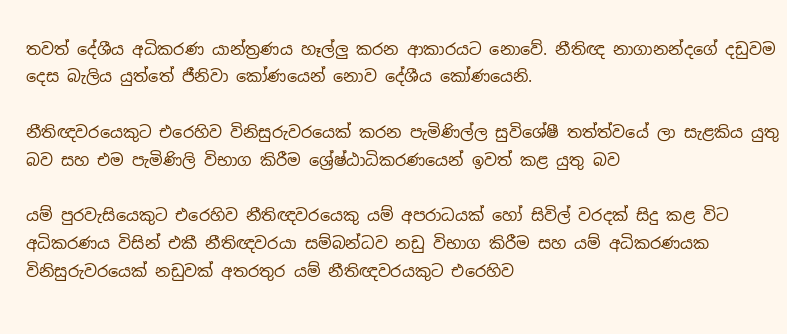තවත් දේශීය අධිකරණ යාන්ත්‍රණය හෑල්ලු කරන ආකාරයට නොවේ. නීතිඥ නාගානන්දගේ දඩුවම දෙස බැලිය යුත්තේ ජීනිවා කෝණයෙන් නොව දේශීය කෝණයෙනි.

නීතිඥවරයෙකුට එරෙහිව විනිසුරුවරයෙක් කරන පැමිණිල්ල සුවිශේෂී තත්ත්වයේ ලා සැළකිය යුතු බව සහ එම පැමිණිලි විභාග කිරීම ශ්‍රේෂ්ඨාධිකරණයෙන් ඉවත් කළ යුතු බව

යම් පුරවැසියෙකුට එරෙහිව නීතිඥවරයෙකු යම් අපරාධයක් හෝ සිවිල් වරදක් සිදු කළ විට අධිකරණය විසින් එකී නීතිඥවරයා සම්බන්ධව නඩු විභාග කිරීම සහ යම් අධිකරණයක විනිසුරුවරයෙක් නඩුවක් අතරතුර යම් නීතිඥවරයකුට එරෙහිව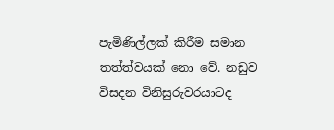පැමිණිල්ලක් කිරීම සමාන තත්ත්වයක් නො වේ. නඩුව විසදන විනිසුරුවරයාටද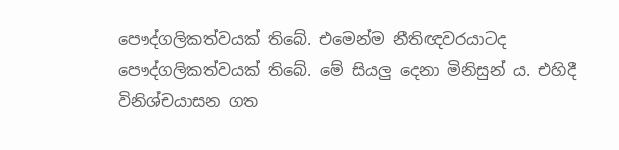පෞද්ගලිකත්වයක් තිබේ. එමෙන්ම නීතිඥවරයාටද පෞද්ගලිකත්වයක් තිබේ. මේ සියලු දෙනා මිනිසුන් ය. එහිදී විනිශ්චයාසන ගත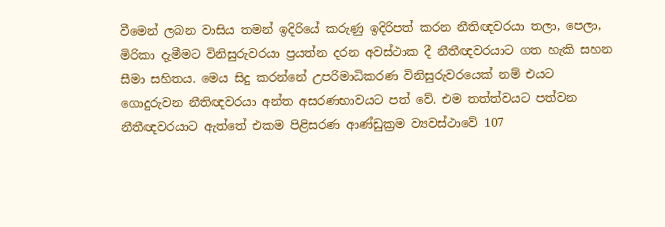වීමෙන් ලබන වාසිය තමන් ඉදිරියේ කරුණු ඉදිරිපත් කරන නීතිඥවරයා තලා, පෙලා, මිරිකා දැමීමට විනිසුරුවරයා ප්‍රයත්න දරන අවස්ථාක දී නීතීඥවරයාට ගත හැකි සහන සීමා සහිතය. මෙය සිදු කරන්නේ උපරිමාධිකරණ විනිසුරුවරයෙක් නම් එයට ගොදුරුවන නීතිඥවරයා අන්ත අසරණභාවයට පත් වේ. එම තත්ත්වයට පත්වන නීතීඥවරයාට ඇත්තේ එකම පිළිසරණ ආණ්ඩුක්‍රම ව්‍යවස්ථාවේ 107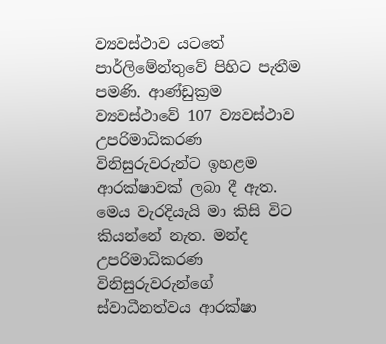ව්‍යවස්ථාව යටතේ පාර්ලිමේන්තුවේ පිහිට පැතීම පමණි. ආණ්ඩුක්‍රම ව්‍යවස්ථාවේ 107 ව්‍යවස්ථාව උපරිමාධිකරණ විනිසුරුවරුන්ට ඉහළම ආරක්ෂාවක් ලබා දී ඇත. මෙය වැරදියැයි මා කිසි විට කියන්නේ නැත. මන්ද උපරිමාධිකරණ විනිසුරුවරුන්ගේ ස්වාධීනත්වය ආරක්ෂා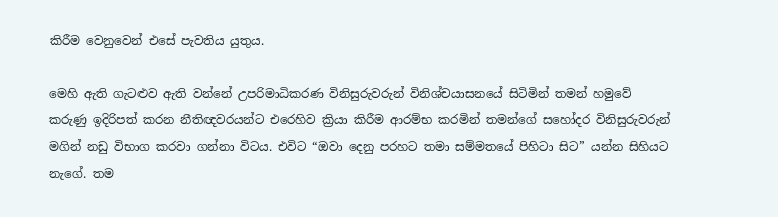කිරීම වෙනුවෙන් එසේ පැවතිය යුතුය.

මෙහි ඇති ගැටළුව ඇති වන්නේ උපරිමාධිකරණ විනිසුරුවරුන් විනිශ්චයාසනයේ සිටිමින් තමන් හමුවේ කරුණු ඉදිරිපත් කරන නීතිඥවරයන්ට එරෙහිව ක්‍රියා කිරීම ආරම්භ කරමින් තමන්ගේ සහෝදර විනිසුරුවරුන් මගින් නඩු විභාග කරවා ගන්නා විටය. එවිට “ඔවා දෙනු පරහට තමා සම්මතයේ පිහිටා සිට” යන්න සිහියට නැගේ. තම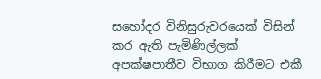සහෝදර විනිසුරුවරයෙක් විසින් කර ඇති පැමිණිල්ලක් අපක්ෂපාතීව විභාග කිරීමට එකී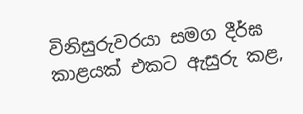විනිසුරුවරයා සමග දීර්ඝ කාළයක් එකට ඇසුරු කළ,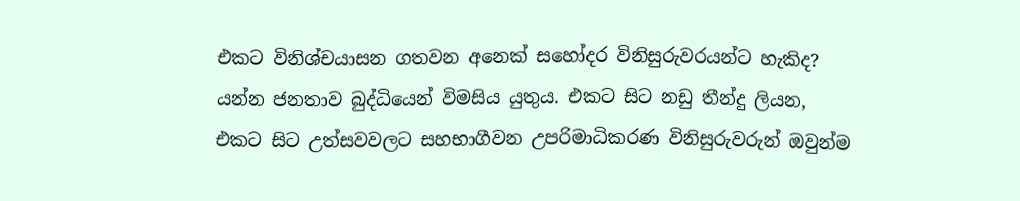එකට විනිශ්චයාසන ගතවන අනෙක් සහෝදර විනිසුරුවරයන්ට හැකිද? යන්න ජනතාව බුද්ධියෙන් විමසිය යුතුය. එකට සිට නඩු තීන්දු ලියන, එකට සිට උත්සවවලට සහභාගීවන උපරිමාධිකරණ විනිසුරුවරුන් ඔවුන්ම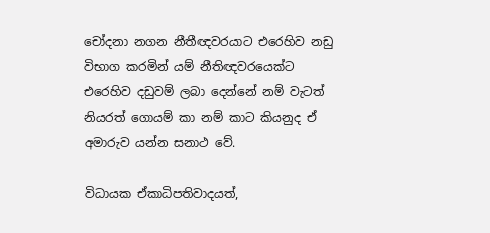චෝදනා නගන නීතීඥවරයාට එරෙහිව නඩු විභාග කරමින් යම් නීතිඥවරයෙක්ට එරෙහිව දඩුවම් ලබා දෙන්නේ නම් වැටත් නියරත් ගොයම් කා නම් කාට කියනුද ඒ අමාරුව යන්න සනාථ වේ.

විධායක ඒකාධිපතිවාදයත්,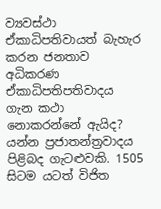ව්‍යවස්ථා ඒකාධිපතිවායත් බැහැර කරන ජනතාව අධිකරණ ඒකාධිපතිපතිවාදය ගැන කථා නොකරන්නේ ඇයිද? යන්න ප්‍රජාතන්ත්‍රවාදය පිළිබද ගැටළුවකි. 1505 සිටම යටත් විජිත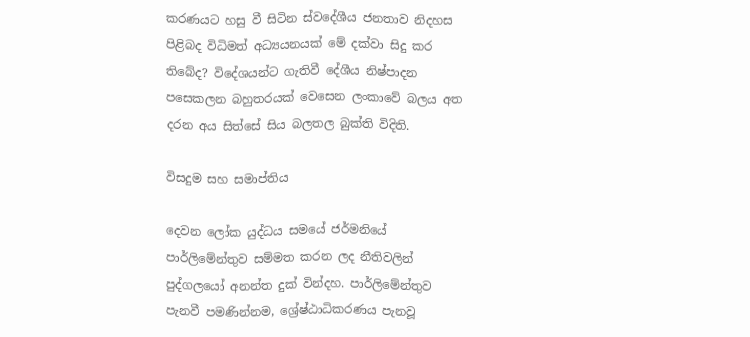කරණයට හසු වී සිටින ස්වදේශීය ජනතාව නිදහස පිළිබද විධිමත් අධ්‍යයනයක් මේ දක්වා සිදු කර තිබේද? විදේශයන්ට ගැතිවී දේශීය නිෂ්පාදන පසෙකලන බහුතරයක් වෙසෙන ලංකාවේ බලය අත දරන අය සිත්සේ සිය බලතල බුක්ති විදිති.

විසදුම සහ සමාප්තිය

දෙවන ලෝක යුද්ධය සමයේ ජර්මනියේ පාර්ලිමේන්තුව සම්මත කරන ලද නීතිවලින් පුද්ගලයෝ අනන්ත දුක් වින්දහ. පාර්ලිමේන්තුව පැනවී පමණින්නම, ශ්‍රේෂ්ඨාධිකරණය පැනවූ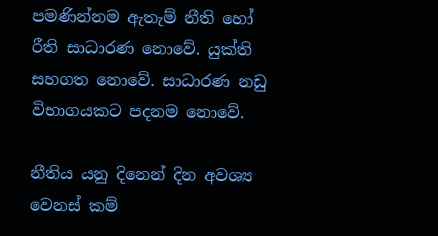පමණින්නම ඇතැම් නීති හෝ රීති සාධාරණ නොවේ. යුක්ති සහගත නොවේ. සාධාරණ නඩු විභාගයකට පදනම නොවේ.

නීතිය යනු දිනෙන් දින අවශ්‍ය වෙනස් කම්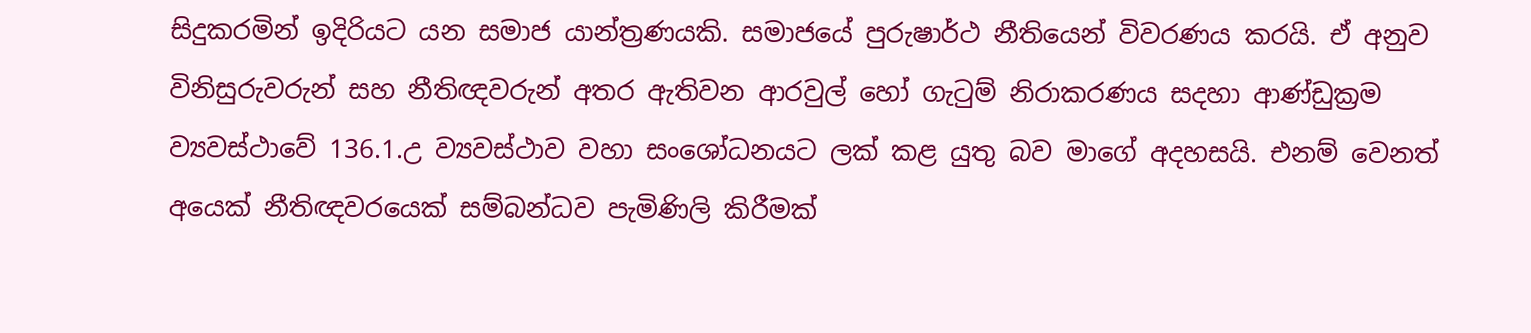සිදුකරමින් ඉදිරියට යන සමාජ යාන්ත්‍රණයකි. සමාජයේ පුරුෂාර්ථ නීතියෙන් විවරණය කරයි. ඒ අනුව විනිසුරුවරුන් සහ නීතිඥවරුන් අතර ඇතිවන ආරවුල් හෝ ගැටුම් නිරාකරණය සදහා ආණ්ඩුක්‍රම ව්‍යවස්ථාවේ 136.1.උ ව්‍යවස්ථාව වහා සංශෝධනයට ලක් කළ යුතු බව මාගේ අදහසයි. එනම් වෙනත් අයෙක් නීතිඥවරයෙක් සම්බන්ධව පැමිණිලි කිරීමක්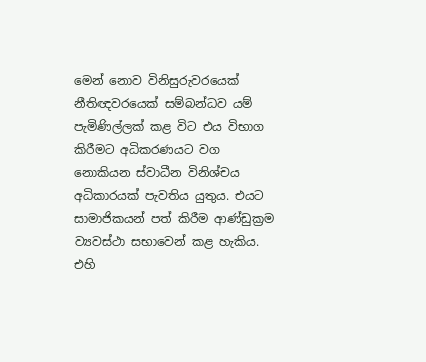මෙන් නොව විනිසුරුවරයෙක් නීතිඥවරයෙක් සම්බන්ධව යම් පැමිණිල්ලක් කළ විට එය විභාග කිරීමට අධිකරණයට වග නොකියන ස්වාධීන විනිශ්චය අධිකාරයක් පැවතිය යුතුය. එයට සාමාජිකයන් පත් කිරීම ආණ්ඩුක්‍රම ව්‍යවස්ථා සභාවෙන් කළ හැකිය. එහි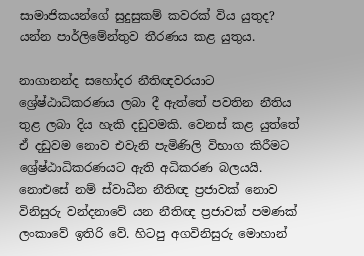සාමාජිකයන්ගේ සුදුසුකම් කවරක් විය යුතුද? යන්න පාර්ලිමේන්තුව තීරණය කළ යුතුය.

නාගානන්ද සහෝදර නීතිඥවරයාට ශ්‍රේෂ්ඨාධිකරණය ලබා දී ඇත්තේ පවතින නීතිය තුළ ලබා දිය හැකි දඩුවමකි. වෙනස් කළ යුත්තේ ඒ දඩුවම නොව එවැනි පැමිණිලි විභාග කිරීමට ශ්‍රේෂ්ඨාධිකරණයට ඇති අධිකරණ බලයයි. නොඑසේ නම් ස්වාධීන නීතිඥ ප්‍රජාවක් නොව විනිසුරු වන්දනාවේ යන නීතිඥ ප්‍රජාවක් පමණක් ලංකාවේ ඉතිරි වේ. හිටපු අගවිනිසුරු මොහාන්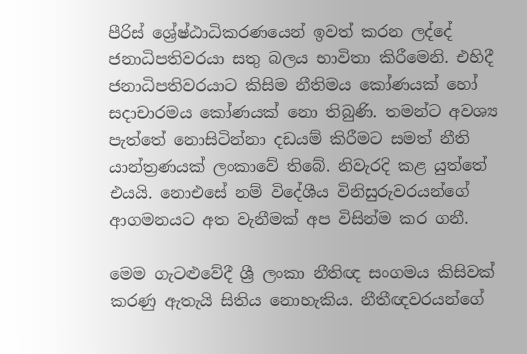පීරිස් ශ්‍රේෂ්ඨාධිකරණයෙන් ඉවත් කරන ලද්දේ ජනාධිපතිවරයා සතු බලය භාවිතා කිරීමෙනි. එහිදී ජනාධිපතිවරයාට කිසිම නීතිමය කෝණයක් හෝ සදාචාරමය කෝණයක් නො තිබුණි. තමන්ට අවශ්‍ය පැත්තේ නොසිටින්නා දඩයම් කිරීමට සමත් නීති යාන්ත්‍රණයක් ලංකාවේ තිබේ. නිවැරදි කළ යුත්තේ එයයි. නොඑසේ නම් විදේශීය විනිසුරුවරයන්ගේ ආගමනයට අත වැනීමක් අප විසින්ම කර ගනී.

මෙම ගැටළුවේදී ශ්‍රී ලංකා නීතිඥ සංගමය කිසිවක් කරණු ඇතැයි සිතිය නොහැකිය. නීතීඥවරයන්ගේ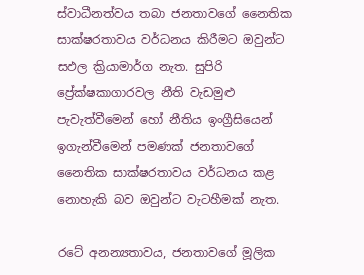ස්වාධීනත්වය තබා ජනතාවගේ නෛතික සාක්ෂරතාවය වර්ධනය කිරීමට ඔවුන්ට සඵල ක්‍රියාමාර්ග නැත. සුපිරි ප්‍රේක්ෂකාගාරවල නීති වැඩමුළු පැවැත්වීමෙන් හෝ නීතිය ඉංග්‍රීසියෙන් ඉගැන්වීමෙන් පමණක් ජනතාවගේ නෛතික සාක්ෂරතාවය වර්ධනය කළ නොහැකි බව ඔවුන්ට වැටහීමක් නැත.

රටේ අනන්‍යතාවය, ජනතාවගේ මූලික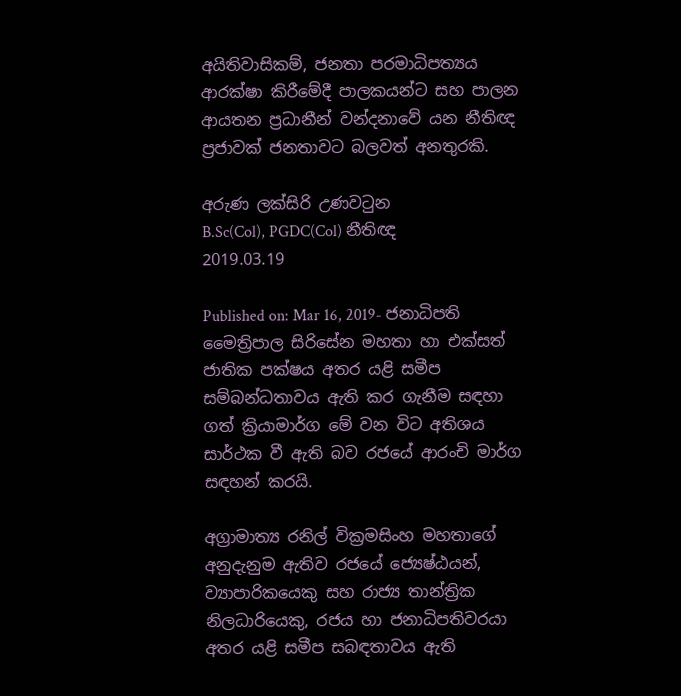අයිතිවාසිකම්, ජනතා පරමාධිපත්‍යය ආරක්ෂා කිරීමේදී පාලකයන්ට සහ පාලන ආයතන ප්‍රධානීන් වන්දනාවේ යන නීතිඥ ප්‍රජාවක් ජනතාවට බලවත් අනතුරකි.

අරුණ ලක්සිරි උණවටුන
B.Sc(Col), PGDC(Col) නීතිඥ
2019.03.19

Published on: Mar 16, 2019- ජනාධිපති මෛත්‍රිපාල සිරිසේන මහතා හා එක්සත් ජාතික පක්ෂය අතර යළි සමීප සම්බන්ධතාවය ඇති කර ගැනීම සඳහා ගත් ක්‍රියාමාර්ග මේ වන විට අතිශය සාර්ථක වී ඇති බව රජයේ ආරංචි මාර්ග සඳහන් කරයි.

අග්‍රාමාත්‍ය රනිල් වික්‍රමසිංහ මහතාගේ අනුදැනුම ඇතිව රජයේ ජ්‍යෙෂ්ඨයන්, ව්‍යාපාරිකයෙකු සහ රාජ්‍ය තාන්ත්‍රික නිලධාරියෙකු, රජය හා ජනාධිපතිවරයා අතර යළි සමීප සබඳතාවය ඇති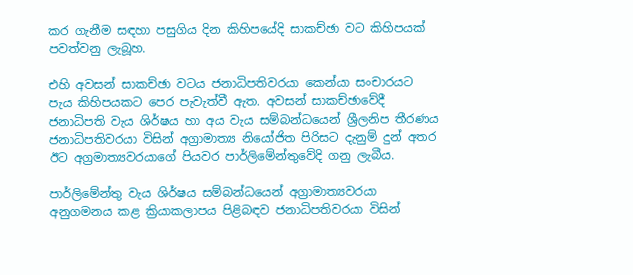කර ගැනීම සඳහා පසුගිය දින කිහිපයේදි සාකච්ඡා වට කිහිපයක් පවත්වනු ලැබූහ.

එහි අවසන් සාකච්ඡා වටය ජනාධිපතිවරයා කෙන්යා සංචාරයට පැය කිහිපයකට පෙර පැවැත්වී ඇත. අවසන් සාකච්ඡාවේදී ජනාධිපති වැය ශිර්ෂය හා අය වැය සම්බන්ධයෙන් ශ්‍රීලනිප තීරණය ජනාධිපතිවරයා විසින් අග්‍රාමාත්‍ය නියෝජිත පිරිසට දැනුම් දුන් අතර ඊට අග්‍රමාත්‍යවරයාගේ පියවර පාර්ලිමේන්තුවේදි ගනු ලැබීය.

පාර්ලිමේන්තු වැය ශිර්ෂය සම්බන්ධයෙන් අග්‍රාමාත්‍යවරයා අනුගමනය කළ ක්‍රියාකලාපය පිළිබඳව ජනාධිපතිවරයා විසින්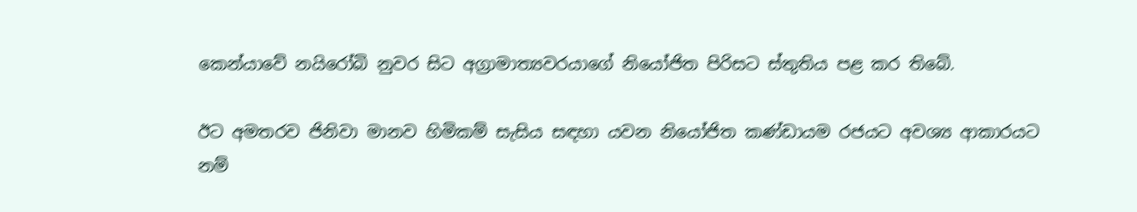කෙන්යාවේ නයිරෝබි නුවර සිට අග්‍රාමාත්‍යවරයාගේ නියෝජිත පිරිසට ස්තුතිය පළ කර තිබේ.

ඊට අමතරව ජිනිවා මානව හිමිකම් සැසිය සඳහා යවන නියෝජිත කණ්ඩායම රජයට අවශ්‍ය ආකාරයට නම්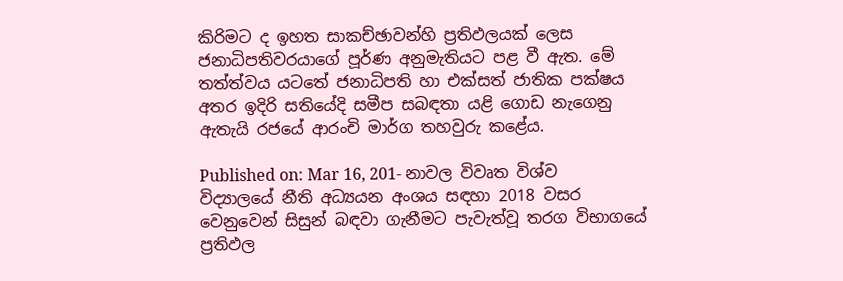කිරිමට ද ඉහත සාකච්ඡාවන්හි ප්‍රතිඵලයක් ලෙස ජනාධිපතිවරයාගේ පූර්ණ අනුමැතියට පළ වී ඇත. මේ තත්ත්වය යටතේ ජනාධිපති හා එක්සත් ජාතික පක්ෂය අතර ඉදිරි සතියේදි සමීප සබඳතා යළි ගොඩ නැගෙනු ඇතැයි රජයේ ආරංචි මාර්ග තහවුරු කළේය.

Published on: Mar 16, 201- නාවල විවෘත විශ්ව විද්‍යාලයේ නීති අධ්‍යයන අංශය සඳහා 2018 වසර වෙනුවෙන් සිසුන් බඳවා ගැනීමට පැවැත්වූ තරග විභාගයේ ප්‍රතිඵල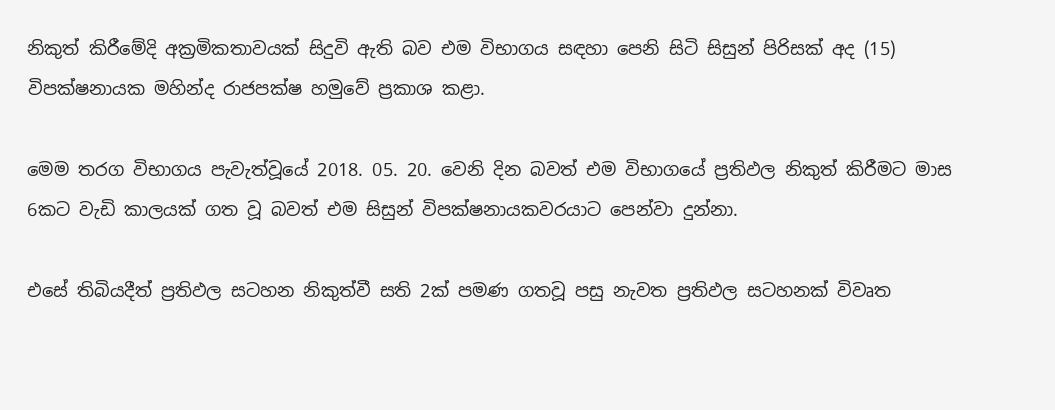නිකුත් කිරීමේදි අක්‍රමිකතාවයක් සිදුවි ඇති බව එම විභාගය සඳහා පෙනි සිටි සිසුන් පිරිසක් අද (15) විපක්ෂනායක මහින්ද රාජපක්ෂ හමුවේ ප්‍රකාශ කළා.

මෙම තරග විභාගය පැවැත්වූයේ 2018. 05. 20. වෙනි දින බවත් එම විභාගයේ ප්‍රතිඵල නිකුත් කිරීමට මාස 6කට වැඩි කාලයක් ගත වූ බවත් එම සිසුන් විපක්ෂනායකවරයාට පෙන්වා දුන්නා.

එසේ තිබියදීත් ප්‍රතිඵල සටහන නිකුත්වී සති 2ක් පමණ ගතවූ පසු නැවත ප්‍රතිඵල සටහනක් විවෘත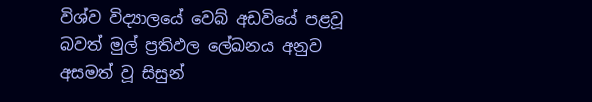විශ්ව විද්‍යාලයේ වෙබ් අඩවියේ පළවූ බවත් මුල් ප්‍රතිඵල ලේඛනය අනුව අසමත් වූ සිසුන්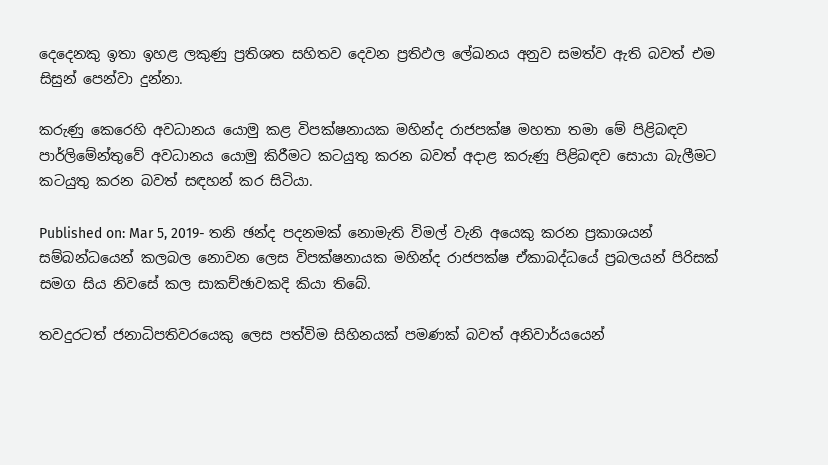දෙදෙනකු ඉතා ඉහළ ලකුණු ප්‍රතිශත සහිතව දෙවන ප්‍රතිඵල ලේඛනය අනුව සමත්ව ඇති බවත් එම සිසුන් පෙන්වා දුන්නා.

කරුණු කෙරෙහි අවධානය යොමු කළ විපක්ෂනායක මහින්ද රාජපක්ෂ මහතා තමා මේ පිළිබඳව පාර්ලිමේන්තුවේ අවධානය යොමු කිරීමට කටයුතු කරන බවත් අදාළ කරුණු පිළිබඳව සොයා බැලීමට කටයුතු කරන බවත් සඳහන් කර සිටියා.

Published on: Mar 5, 2019- තනි ඡන්ද පදනමක් නොමැති විමල් වැනි අයෙකු කරන ප්‍රකාශයන් සම්බන්ධයෙන් කලබල නොවන ලෙස විපක්ෂනායක මහින්ද රාජපක්ෂ ඒකාබද්ධයේ ප්‍රබලයන් පිරිසක් සමග සිය නිවසේ කල සාකච්ඡාවකදි කියා තිබේ.

තවදුරටත් ජනාධිපතිවරයෙකු ලෙස පත්විම සිහිනයක් පමණක් බවත් අනිවාර්යයෙන්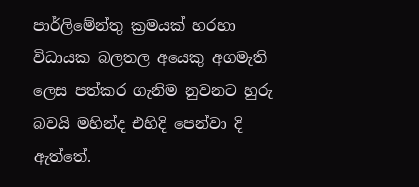පාර්ලිමේන්තු ක්‍රමයක් හරහා විධායක බලතල අයෙකු අගමැති ලෙස පත්කර ගැනිම නුවනට හුරු බවයි මහින්ද එහිදි පෙන්වා දි ඇත්තේ.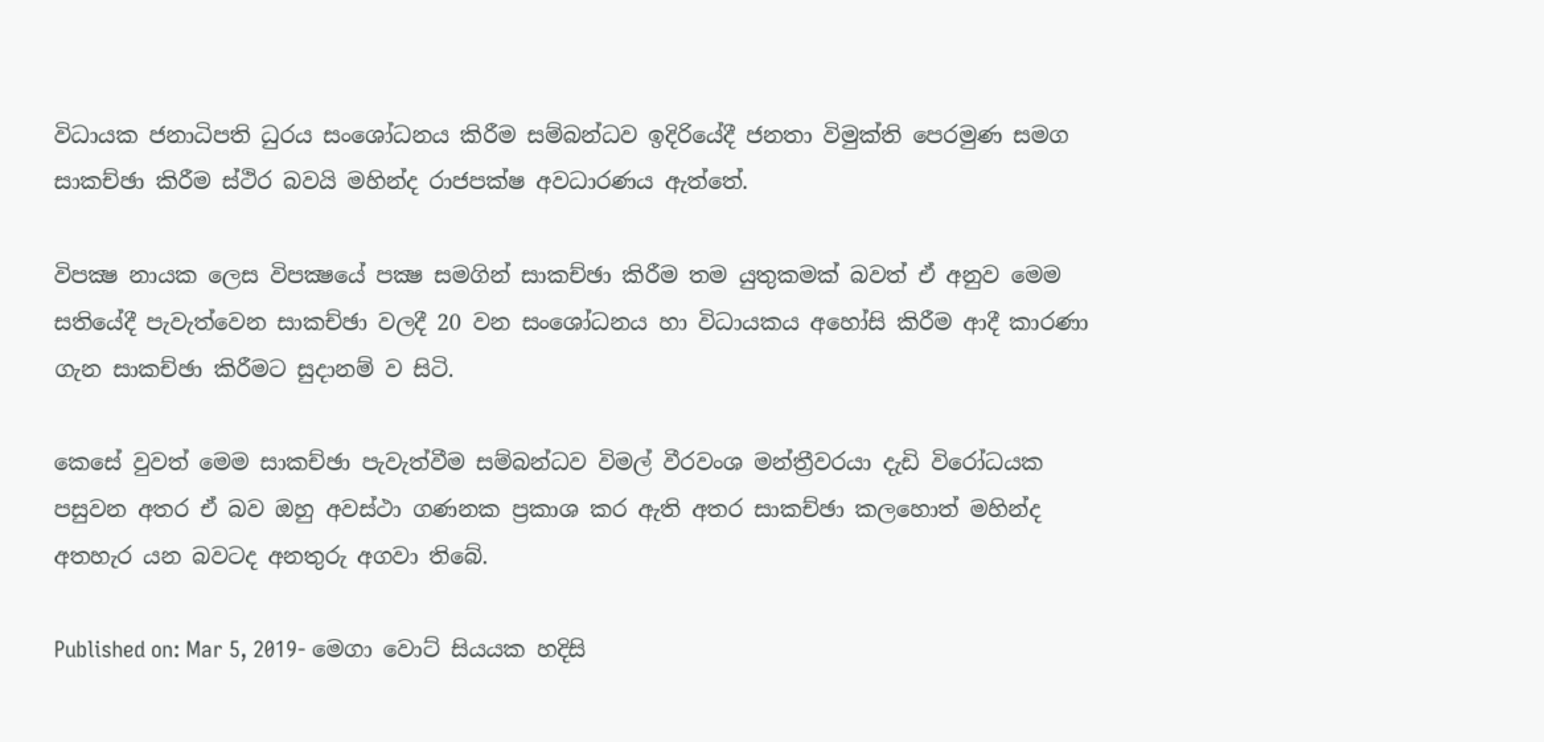විධායක ජනාධිපති ධුරය සංශෝධනය කිරීම සම්බන්ධව ඉදිරියේදී ජනතා විමුක්ති පෙරමුණ සමග සාකච්ඡා කිරීම ස්ථිර බවයි මහින්ද රාජපක්ෂ අවධාරණය ඇත්තේ.

විපක්‍ෂ නායක ලෙස විපක්‍ෂයේ පක්‍ෂ සමගින් සාකච්ඡා කිරීම තම යුතුකමක් බවත් ඒ අනුව මෙම සතියේදී පැවැත්වෙන සාකච්ඡා වලදී 20 වන සංශෝධනය හා විධායකය අහෝසි කිරීම ආදී කාරණා ගැන සාකච්ඡා කිරීමට සුදානම් ව සිටි.

කෙසේ වුවත් මෙම සාකච්ඡා පැවැත්වීම සම්බන්ධව විමල් වීරවංශ මන්ත්‍රීවරයා දැඩි විරෝධයක පසුවන අතර ඒ බව ඔහු අවස්ථා ගණනක ප්‍රකාශ කර ඇති අතර සාකච්ඡා කලහොත් මහින්ද අතහැර යන බවටද අනතුරු අගවා තිබේ.

Published on: Mar 5, 2019- මෙගා වොට් සියයක හදිසි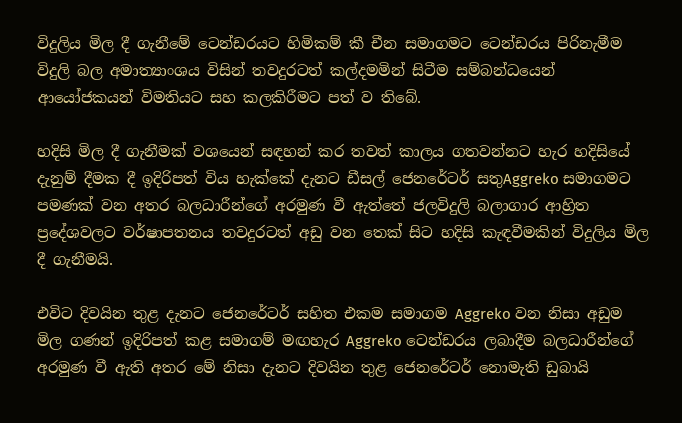විදුලිය මිල දී ගැනීමේ ටෙන්ඩරයට හිමිකම් කී චීන සමාගමට ටෙන්ඩරය පිරිනැමීම විදුලි බල අමාත්‍යාංශය විසින් තවදුරටත් කල්දමමින් සිටීම සම්බන්ධයෙන් ආයෝජකයන් විමතියට සහ කලකිරීමට පත් ව තිබේ.

හදිසි මිල දී ගැනීමක් වශයෙන් සඳහන් කර තවත් කාලය ගතවන්නට හැර හදිසියේ දැනුම් දීමක දී ඉදිරිපත් විය හැක්කේ දැනට ඩීසල් ජෙනරේටර් සතුAggreko සමාගමට පමණක් වන අතර බලධාරීන්ගේ අරමුණ වී ඇත්තේ ජලවිදුලි බලාගාර ආහ්‍රිත ප්‍රදේශවලට වර්ෂාපතනය තවදුරටත් අඩු වන තෙක් සිට හදිසි කැඳවීමකින් විදුලිය මිල දී ගැනීමයි.

එවිට දිවයින තුළ දැනට ජෙනරේටර් සහිත එකම සමාගම Aggreko වන නිසා අඩුම මිල ගණන් ඉදිරිපත් කළ සමාගම් මඟහැර Aggreko ටෙන්ඩරය ලබාදීම බලධාරීන්ගේ අරමුණ වී ඇති අතර මේ නිසා දැනට දිවයින තුළ ජෙනරේටර් නොමැති ඩුබායි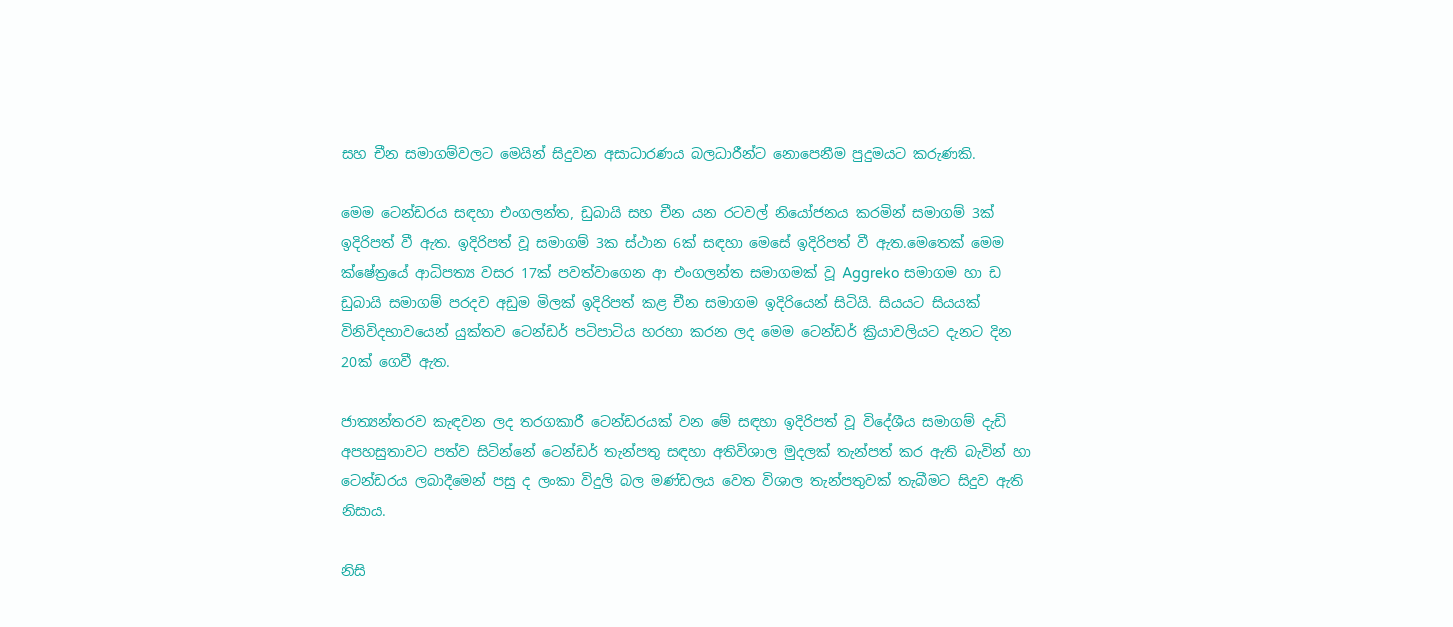සහ චීන සමාගම්වලට මෙයින් සිදුවන අසාධාරණය බලධාරීන්ට නොපෙනීම පුදුමයට කරුණකි.

මෙම ටෙන්ඩරය සඳහා එංගලන්ත, ඩුබායි සහ චීන යන රටවල් නියෝජනය කරමින් සමාගම් 3ක් ඉදිරිපත් වී ඇත. ඉදිරිපත් වූ සමාගම් 3ක ස්ථාන 6ක් සඳහා මෙසේ ඉදිරිපත් වී ඇත.මෙතෙක් මෙම ක්ෂේත්‍රයේ ආධිපත්‍ය වසර 17ක් පවත්වාගෙන ආ එංගලන්ත සමාගමක් වූ Aggreko සමාගම හා ඩ ඩුබායි සමාගම් පරදව අඩුම මිලක් ඉදිරිපත් කළ චීන සමාගම ඉදිරියෙන් සිටියි. සියයට සියයක් විනිවිදභාවයෙන් යුක්තව ටෙන්ඩර් පටිපාටිය හරහා කරන ලද මෙම ටෙන්ඩර් ක්‍රියාවලියට දැනට දින 20ක් ගෙවී ඇත.

ජාත්‍යන්තරව කැඳවන ලද තරගකාරී ටෙන්ඩරයක් වන මේ සඳහා ඉදිරිපත් වූ විදේශීය සමාගම් දැඩි අපහසුතාවට පත්ව සිටින්නේ ටෙන්ඩර් තැන්පතු සඳහා අතිවිශාල මුදලක් තැන්පත් කර ඇති බැවින් හා ටෙන්ඩරය ලබාදීමෙන් පසු ද ලංකා විදුලි බල මණ්ඩලය වෙත විශාල තැන්පතුවක් තැබීමට සිදුව ඇති නිසාය.

නිසි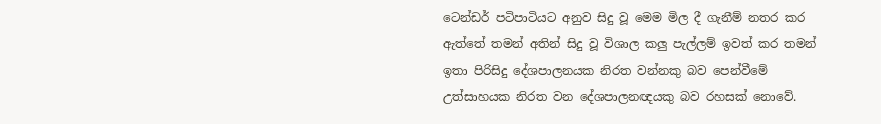ටෙන්ඩර් පටිපාටියට අනුව සිදු වූ මෙම මිල දී ගැනීම් නතර කර ඇත්තේ තමන් අතින් සිදු වූ විශාල කලු පැල්ලම් ඉවත් කර තමන් ඉතා පිරිසිදු දේශපාලනයක නිරත වන්නකු බව පෙන්වීමේ උත්සාහයක නිරත වන දේශපාලනඥයකු බව රහසක් නොවේ.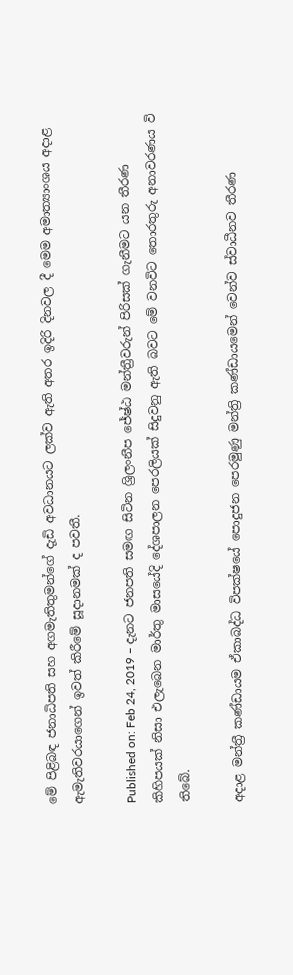මේ පිළිබඳ ජනාධිපති සහ අගමැතිතුමන්ගේ දැඩි අවධානයට ලක්ව ඇති අතර ඉදිරි දිනවල දී මෙම අමාත්‍යාංශය අදාළ ඇමැතිවරයාගෙන් ඉවත් කිරීමේ සූදානමක් ද පවතී.

Published on: Feb 24, 2019 – දැනට ජනපති සමඟ සිටින ශ්‍රිලංනීප ජේෂ්ඨ මන්ත්‍රීවරුන් පිරිසක් ගැනීමට යන තීරණ කිහිපයක් නිසා එලැබෙන මාර්තු මාසයේදි දේශපාලන පෙරලියක් සිදුවනු ඇති බවට මේ වනවිට තොරතුරු අනාවරණය වි තිබේ.

අදාළ මන්ත්‍රී කණ්ඩායම ඒකාබද්ධ විපක්ෂයේ පොදුජන පෙරමුණු මන්ත්‍රි කණ්ඩායමෙන් වෙන්ව ස්වාධීනව තීරණ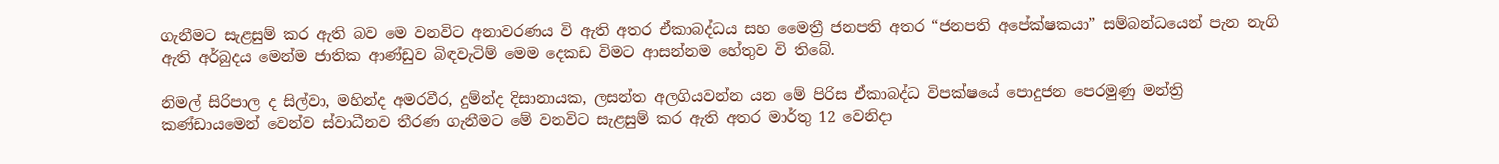ගැනීමට සැළසුම් කර ඇති බව මෙ වනවිට අනාවරණය වි ඇති අතර ඒකාබද්ධය සහ මෛත්‍රී ජනපති අතර “ජනපති අපේක්ෂකයා” සම්බන්ධයෙන් පැන නැගි ඇති අර්බුදය මෙන්ම ජාතික ආණ්ඩුව බිඳවැටිම් මෙම දෙකඩ විමට ආසන්නම හේතුව වි තිබේ.

නිමල් සිරිපාල ද සිල්වා, මහින්ද අමරවීර, දුම්න්ද දිසානායක, ලසන්ත අලගියවන්න යන මේ පිරිස ඒකාබද්ධ විපක්ෂයේ පොදුජන පෙරමුණු මන්ත්‍රි කණ්ඩායමෙන් වෙන්ව ස්වාධීනව තීරණ ගැනීමට මේ වනවිට සැළසුම් කර ඇති අතර මාර්තු 12 වෙනිදා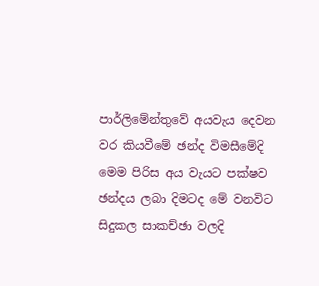පාර්ලිමේන්තුවේ අයවැය දෙවන වර කියවීමේ ඡන්ද විමසීමේදි මෙම පිරිස අය වැයට පක්ෂව ඡන්දය ලබා දිමටද මේ වනවිට සිදුකල සාකච්ඡා වලදි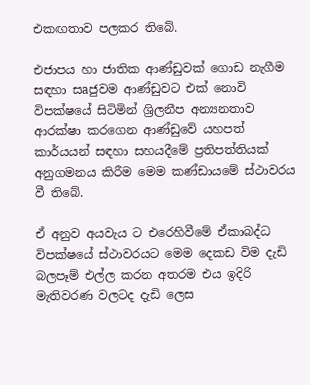එකඟතාව පලකර තිබේ.

එජාපය හා ජාතික ආණ්ඩුවක් ගොඩ නැගීම සඳහා සaජුවම ආණ්ඩුවට එක් නොවි විපක්ෂයේ සිටිමින් ශ්‍රිලනීප අන්‍යනතාව ආරක්ෂා කරගෙන ආණ්ඩුවේ යහපත් කාර්යයන් සඳහා සහයදීමේ ප්‍රතිපත්තියක් අනුගමනය කිරීම මෙම කණ්ඩායමේ ස්ථාවරය වී තිබේ.

ඒ අනුව අයවැය ට එරෙහිවීමේ ඒකාබද්ධ විපක්ෂයේ ස්ථාවරයට මෙම දෙකඩ විම දැඩි බලපෑම් එල්ල කරන අතරම එය ඉදිරි මැතිවරණ වලටද දැඩි ලෙස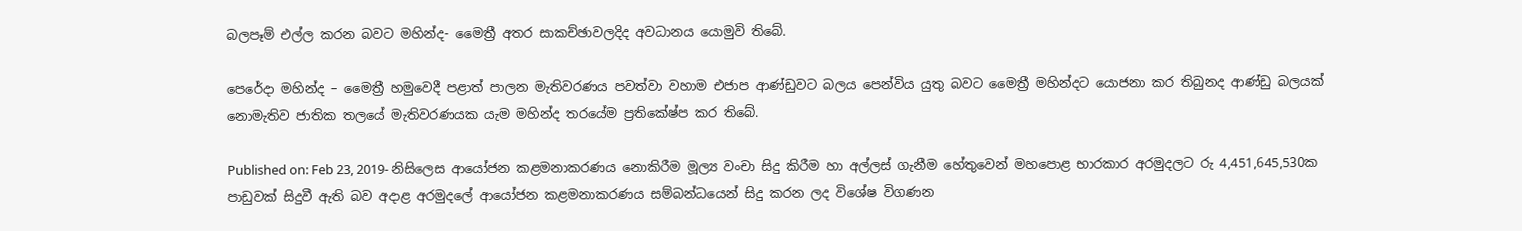බලපෑම් එල්ල කරන බවට මහින්ද- මෛත්‍රී අතර සාකච්ඡාවලදිද අවධානය යොමුවි තිබේ.

පෙරේදා මහින්ද – මෛත්‍රී හමුවෙදී පළාත් පාලන මැතිවරණය පවත්වා වහාම එජාප ආණ්ඩුවට බලය පෙන්විය යුතු බවට මෛත්‍රී මහින්දට යොජනා කර තිබුනද ආණ්ඩු බලයක් නොමැතිව ජාතික තලයේ මැතිවරණයක යැම මහින්ද තරයේම ප්‍රතිකේෂ්ප කර තිබේ.

Published on: Feb 23, 2019- නිසිලෙස ආයෝජන කළමනාකරණය නොකිරීම මූල්‍ය වංචා සිදු කිරීම හා අල්ලස් ගැනීම හේතුවෙන් මහපොළ භාරකාර අරමුදලට රු 4,451,645,530ක පාඩුවක් සිදුවී ඇති බව අදාළ අරමුදලේ ආයෝජන කළමනාකරණය සම්බන්ධයෙන් සිදු කරන ලද විශේෂ විගණන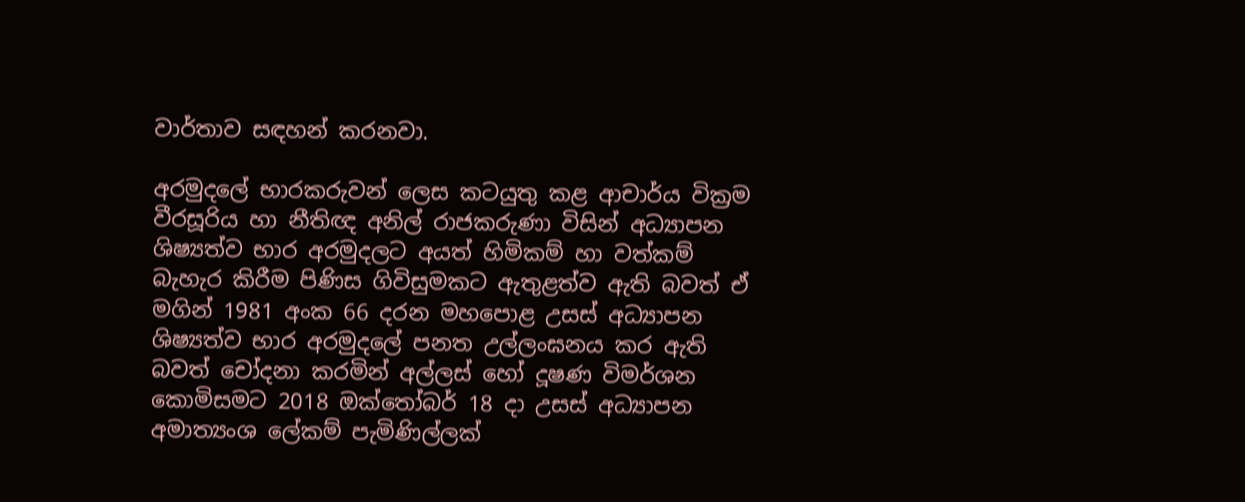වාර්තාව සඳහන් කරනවා.

අරමුදලේ භාරකරුවන් ලෙස කටයුතු කළ ආචාර්ය වික්‍රම වීරසූරිය හා නීතිඥ අනිල් රාජකරුණා විසින් අධ්‍යාපන ශිෂ්‍යත්ව භාර අරමුදලට අයත් හිමිකම් හා වත්කම් බැහැර කිරීම පිණිස ගිවිසුමකට ඇතුළත්ව ඇති බවත් ඒ මගින් 1981 අංක 66 දරන මහපොළ උසස් අධ්‍යාපන ශිෂ්‍යත්ව භාර අරමුදලේ පනත උල්ලංඝනය කර ඇති බවත් චෝදනා කරමින් අල්ලස් හෝ දූෂණ විමර්ශන කොමිසමට 2018 ඔක්තෝබර් 18 දා උසස් අධ්‍යාපන අමාත්‍යංශ ලේකම් පැමිණිල්ලක්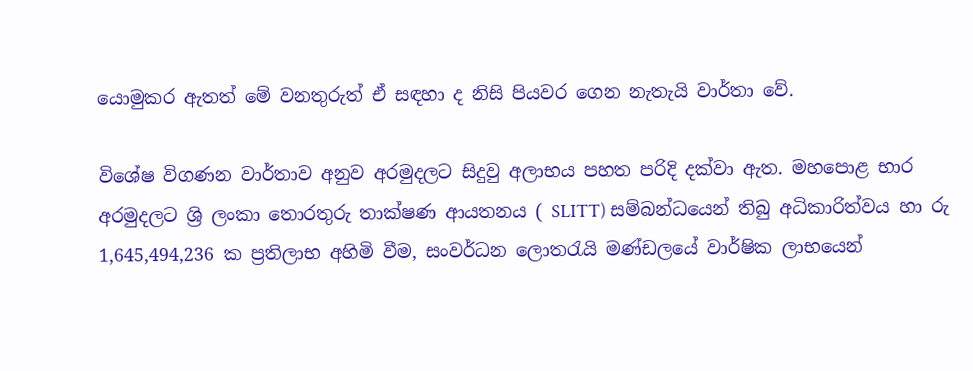යොමුකර ඇතත් මේ වනතුරුත් ඒ සඳහා ද නිසි පියවර ගෙන නැතැයි වාර්තා වේ.

විශේෂ විගණන වාර්තාව අනුව අරමුදලට සිදුවු අලාභය පහත පරිදි දක්වා ඇත. මහපොළ භාර අරමුදලට ශ්‍රි ලංකා තොරතුරු තාක්ෂණ ආයතනය ( SLITT) සම්බන්ධයෙන් තිබු අධිකාරිත්වය හා රු 1,645,494,236 ක ප්‍රතිලාභ අහිමි වීම, සංවර්ධන ලොතරැයි මණ්ඩලයේ වාර්ෂික ලාභයෙන්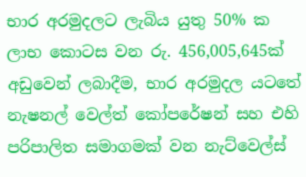භාර අරමුදලට ලැබිය යුතු 50% ක ලාභ කොටස වන රු. 456,005,645ක් අඩුවෙන් ලබාදීම, භාර අරමුදල යටතේ නැෂනල් වෙල්ත් කෝපරේෂන් සහ එහි පරිපාලිත සමාගමක් වන නැට්වෙල්ස්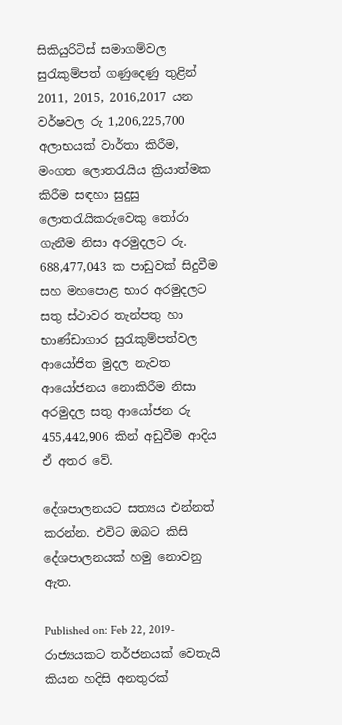සිකියුරිටිස් සමාගම්වල සුරැකුම්පත් ගණුදෙණු තුළින් 2011, 2015, 2016,2017 යන වර්ෂවල රු 1,206,225,700 අලාභයක් වාර්තා කිරීම, මංගත ලොතරැයිය ක්‍රියාත්මක කිරීම සඳහා සුදුසු ලොතරැයිකරුවෙකු තෝරා ගැනීම නිසා අරමුදලට රු. 688,477,043 ක පාඩුවක් සිදුවීම සහ මහපොළ භාර අරමුදලට සතු ස්ථාවර තැන්පතු හා භාණ්ඩාගාර සුරැකුම්පත්වල ආයෝජිත මුදල නැවත ආයෝජනය නොකිරීම නිසා අරමුදල සතු ආයෝජන රු 455,442,906 කින් අඩුවීම ආදිය ඒ අතර වේ.

දේශපාලනයට සත්‍යය එන්නත් කරන්න. එවිට ඔබට කිසි දේශපාලනයක් හමු නොවනු ඇත.

Published on: Feb 22, 2019- රාජ්‍යයකට තර්ජනයක් වෙතැයි කියන හදිසි අනතුරක්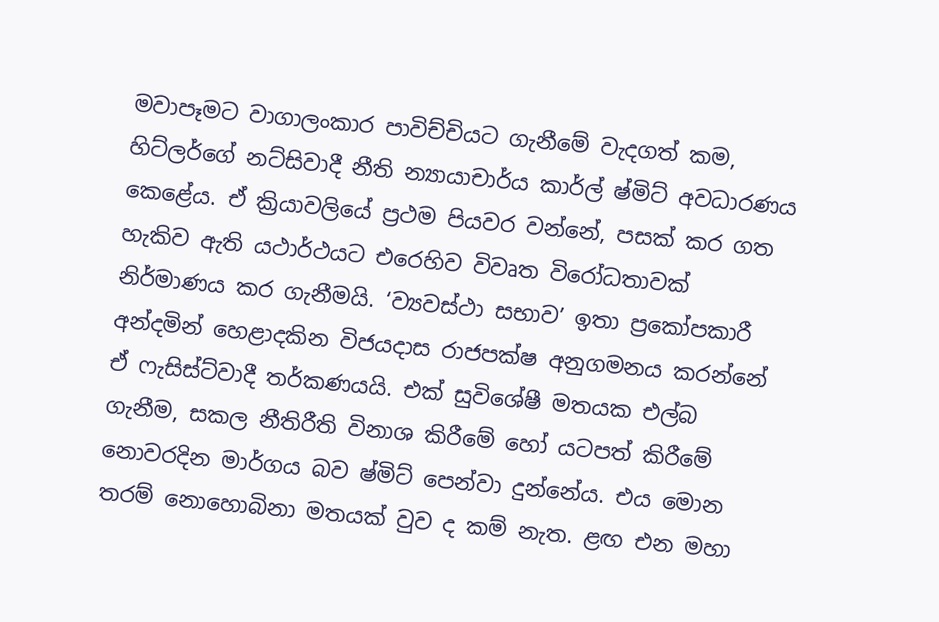මවාපෑමට වාගාලංකාර පාවිච්චියට ගැනීමේ වැදගත් කම, හිට්ලර්ගේ නට්සිවාදී නීති න්‍යායාචාර්ය කාර්ල් ෂ්මිට් අවධාරණය කෙළේය. ඒ ක්‍රියාවලියේ ප්‍රථම පියවර වන්නේ, පසක් කර ගත හැකිව ඇති යථාර්ථයට එරෙහිව විවෘත විරෝධතාවක් නිර්මාණය කර ගැනීමයි. ‘ව්‍යවස්ථා සභාව’ ඉතා ප්‍රකෝපකාරී අන්දමින් හෙළාදකින විජයදාස රාජපක්ෂ අනුගමනය කරන්නේ ඒ ෆැසිස්ට්වාදී තර්කණයයි. එක් සුවිශේෂී මතයක එල්බ ගැනීම, සකල නීතිරීති විනාශ කිරීමේ හෝ යටපත් කිරීමේ නොවරදින මාර්ගය බව ෂ්මිට් පෙන්වා දුන්නේය. එය මොන තරම් නොහොබිනා මතයක් වුව ද කම් නැත. ළඟ එන මහා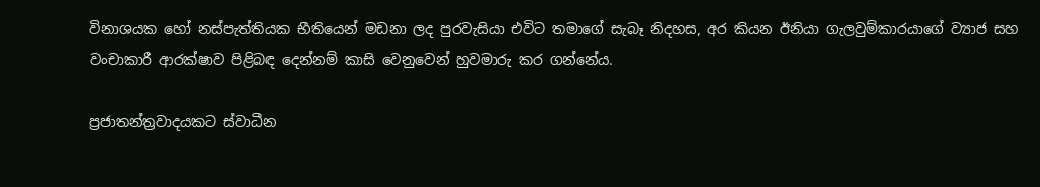විනාශයක හෝ නස්පැත්තියක භීතියෙන් මඩනා ලද පුරවැසියා එවිට තමාගේ සැබෑ නිදහස, අර කියන ඊනියා ගැලවුම්කාරයාගේ ව්‍යාජ සහ වංචාකාරී ආරක්ෂාව පිළිබඳ දෙන්නම් කාසි වෙනුවෙන් හුවමාරු කර ගන්නේය.

ප්‍රජාතන්ත්‍රවාදයකට ස්වාධීන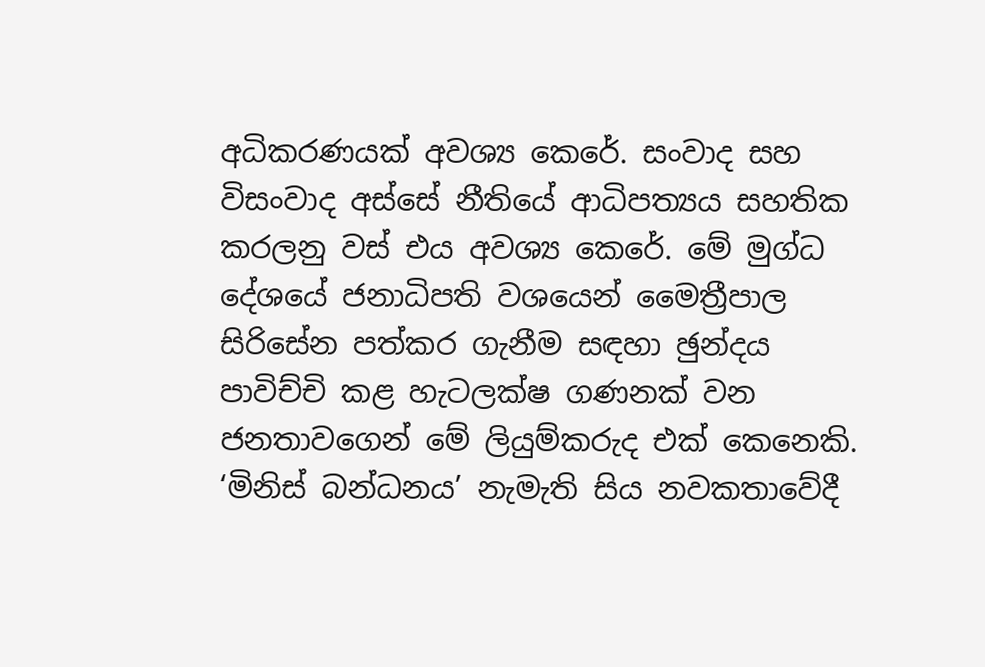අධිකරණයක් අවශ්‍ය කෙරේ. සංවාද සහ විසංවාද අස්සේ නීතියේ ආධිපත්‍යය සහතික කරලනු වස් එය අවශ්‍ය කෙරේ. මේ මුග්ධ දේශයේ ජනාධිපති වශයෙන් මෛත්‍රීපාල සිරිසේන පත්කර ගැනීම සඳහා ඡුන්දය පාවිච්චි කළ හැටලක්ෂ ගණනක් වන ජනතාවගෙන් මේ ලියුම්කරුද එක් කෙනෙකි. ‘මිනිස් බන්ධනය’ නැමැති සිය නවකතාවේදී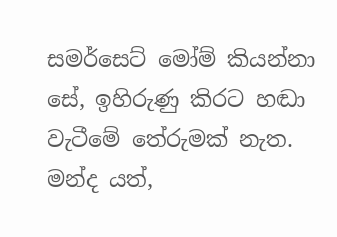සමර්සෙට් මෝම් කියන්නා සේ, ඉහිරුණු කිරට හඬා වැටීමේ තේරුමක් නැත. මන්ද යත්,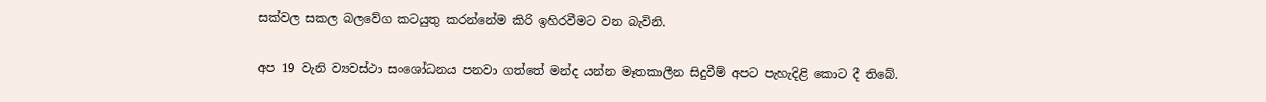සක්වල සකල බලවේග කටයුතු කරන්නේම කිරි ඉහිරවීමට වන බැවිනි.

අප 19 වැනි ව්‍යවස්ථා සංශෝධනය පනවා ගත්තේ මන්ද යන්න මෑතකාලීන සිදුවීම් අපට පැහැදිළි කොට දී තිබේ.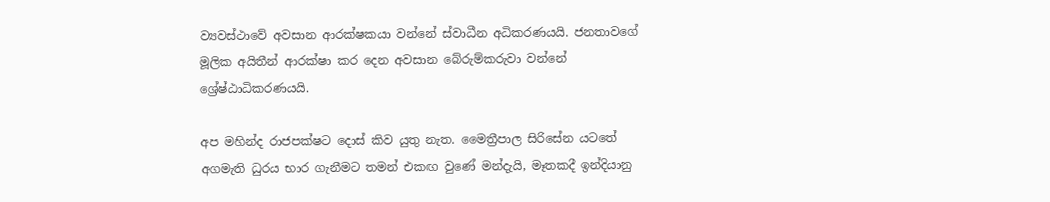ව්‍යවස්ථාවේ අවසාන ආරක්ෂකයා වන්නේ ස්වාධීන අධිකරණයයි. ජනතාවගේ මූලික අයිතීන් ආරක්ෂා කර දෙන අවසාන බේරුම්කරුවා වන්නේ ශ්‍රේෂ්ඨාධිකරණයයි.

අප මහින්ද රාජපක්ෂට දොස් කිව යුතු නැත. මෛත්‍රීපාල සිරිසේන යටතේ අගමැති ධුරය භාර ගැනීමට තමන් එකඟ වුණේ මන්දැයි, මෑතකදී ඉන්දියානු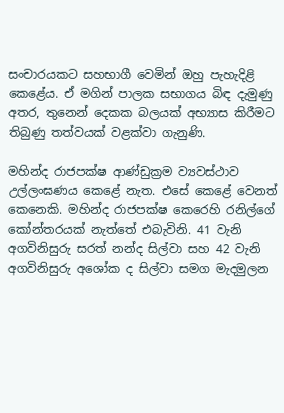සංචාරයකට සහභාගී වෙමින් ඔහු පැහැදිළි කෙළේය. ඒ මගින් පාලක සභාගය බිඳ දැමුණු අතර, තුනෙන් දෙකක බලයක් අභ්‍යාස කිරීමට තිබුණු තත්වයක් වළක්වා ගැනුණි.

මහින්ද රාජපක්ෂ ආණ්ඩුක්‍රම ව්‍යවස්ථාව උල්ලංඝණය කෙළේ නැත. එසේ කෙළේ වෙනත් කෙනෙකි. මහින්ද රාජපක්ෂ කෙරෙහි රනිල්ගේ කෝන්තරයක් නැත්තේ එබැවිනි. 41 වැනි අගවිනිසුරු සරත් නන්ද සිල්වා සහ 42 වැනි අගවිනිසුරු අශෝක ද සිල්වා සමග මැදමුලන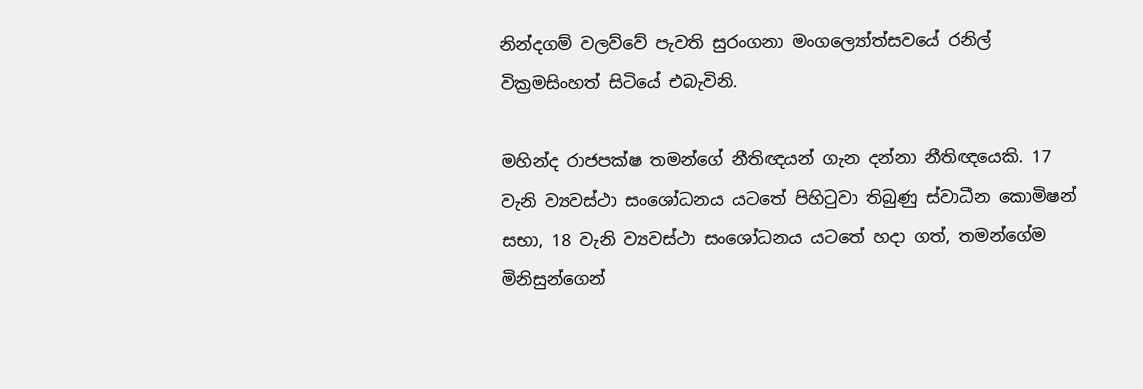නින්දගම් වලව්වේ පැවති සුරංගනා මංගල්‍යෝත්සවයේ රනිල් වික්‍රමසිංහත් සිටියේ එබැවිනි.

මහින්ද රාජපක්ෂ තමන්ගේ නීතිඥයන් ගැන දන්නා නීතිඥයෙකි. 17 වැනි ව්‍යවස්ථා සංශෝධනය යටතේ පිහිටුවා තිබුණු ස්වාධීන කොමිෂන් සභා, 18 වැනි ව්‍යවස්ථා සංශෝධනය යටතේ හදා ගත්, තමන්ගේම මිනිසුන්ගෙන්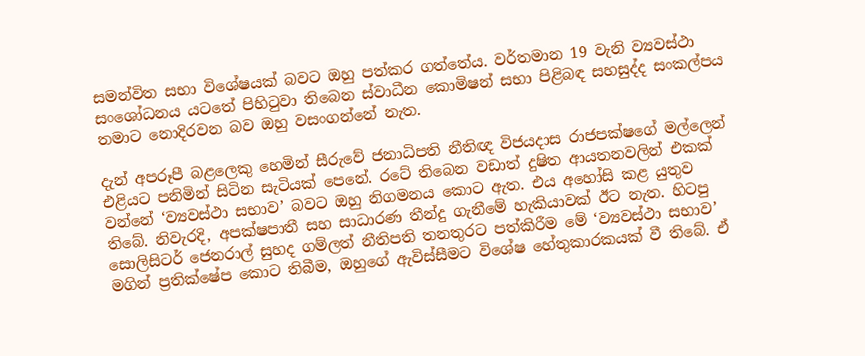සමන්විත සභා විශේෂයක් බවට ඔහු පත්කර ගත්තේය. වර්තමාන 19 වැනි ව්‍යවස්ථා සංශෝධනය යටතේ පිහිටුවා තිබෙන ස්වාධීන කොමිෂන් සභා පිළිබඳ සහසුද්ද සංකල්පය තමාට නොදිරවන බව ඔහු වසංගන්නේ නැත.

දැන් අපරූපී බළලෙකු හෙමින් සීරුවේ ජනාධිපති නීතිඥ විජයදාස රාජපක්ෂගේ මල්ලෙන් එළියට පනිමින් සිටින සැටියක් පෙනේ. රටේ තිබෙන වඩාත් දුෂිත ආයතනවලින් එකක් වන්නේ ‘ව්‍යවස්ථා සභාව’ බවට ඔහු නිගමනය කොට ඇත. එය අහෝසි කළ යුතුව තිබේ. නිවැරදි, අපක්ෂපාතී සහ සාධාරණ තීන්දු ගැනීමේ හැකියාවක් ඊට නැත. හිටපු සොලිසිටර් ජෙනරාල් සුහද ගම්ලත් නීතිපති තනතුරට පත්කිරීම මේ ‘ව්‍යවස්ථා සභාව’ මගින් ප්‍රතික්ෂේප කොට තිබීම, ඔහුගේ ඇවිස්සීමට විශේෂ හේතුකාරකයක් වී තිබේ. ඒ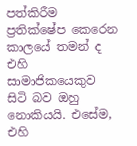පත්කිරීම ප්‍රතික්ෂේප කෙරෙන කාලයේ තමන් ද එහි සාමාජිකයෙකුව සිටි බව ඔහු නොකියයි. එසේම, එහි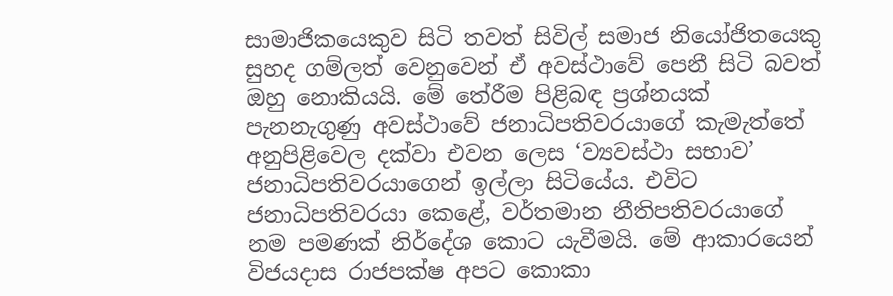සාමාජිකයෙකුව සිටි තවත් සිවිල් සමාජ නියෝජිතයෙකු සුහද ගම්ලත් වෙනුවෙන් ඒ අවස්ථාවේ පෙනී සිටි බවත් ඔහු නොකියයි. මේ තේරීම පිළිබඳ ප්‍රශ්නයක් පැනනැගුණු අවස්ථාවේ ජනාධිපතිවරයාගේ කැමැත්තේ අනුපිළිවෙල දක්වා එවන ලෙස ‘ව්‍යවස්ථා සභාව’ ජනාධිපතිවරයාගෙන් ඉල්ලා සිටියේය. එවිට ජනාධිපතිවරයා කෙළේ, වර්තමාන නීතිපතිවරයාගේ නම පමණක් නිර්දේශ කොට යැවීමයි. මේ ආකාරයෙන් විජයදාස රාජපක්ෂ අපට කොකා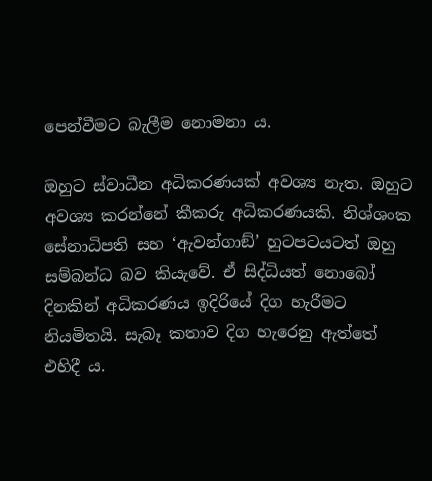පෙන්වීමට බැලීම නොමනා ය.

ඔහුට ස්වාධීන අධිකරණයක් අවශ්‍ය නැත. ඔහුට අවශ්‍ය කරන්නේ කීකරු අධිකරණයකි. නිශ්ශංක සේනාධිපති සහ ‘ඇවන්ගාඞ්’ හුටපටයටත් ඔහු සම්බන්ධ බව කියැවේ. ඒ සිද්ධියත් නොබෝ දිනකින් අධිකරණය ඉදිරියේ දිග හැරීමට නියමිතයි. සැබෑ කතාව දිග හැරෙනු ඇත්තේ එහිදී ය.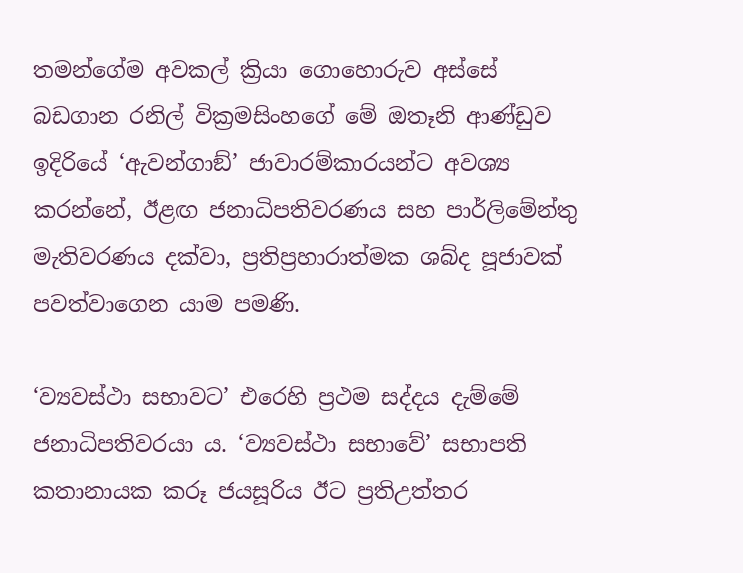තමන්ගේම අවකල් ක්‍රියා ගොහොරුව අස්සේ බඩගාන රනිල් වික්‍රමසිංහගේ මේ ඔතෑනි ආණ්ඩුව ඉදිරියේ ‘ඇවන්ගාඞ්’ ජාවාරම්කාරයන්ට අවශ්‍ය කරන්නේ, ඊළඟ ජනාධිපතිවරණය සහ පාර්ලිමේන්තු මැතිවරණය දක්වා, ප්‍රතිප්‍රහාරාත්මක ශබ්ද පූජාවක් පවත්වාගෙන යාම පමණි.

‘ව්‍යවස්ථා සභාවට’ එරෙහි ප්‍රථම සද්දය දැම්මේ ජනාධිපතිවරයා ය. ‘ව්‍යවස්ථා සභාවේ’ සභාපති කතානායක කරූ ජයසූරිය ඊට ප්‍රතිඋත්තර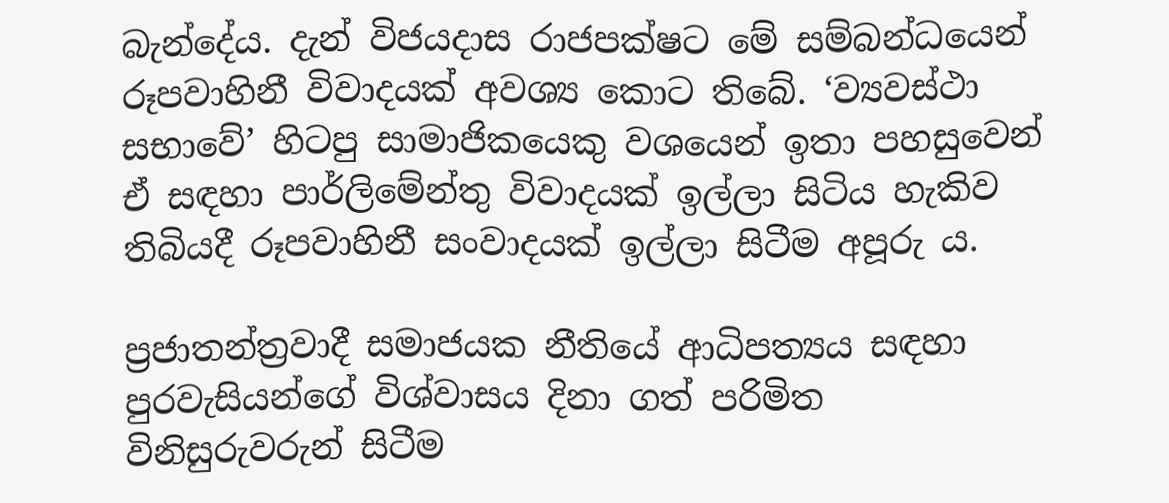බැන්දේය. දැන් විජයදාස රාජපක්ෂට මේ සම්බන්ධයෙන් රූපවාහිනී විවාදයක් අවශ්‍ය කොට තිබේ. ‘ව්‍යවස්ථා සභාවේ’ හිටපු සාමාජිකයෙකු වශයෙන් ඉතා පහසුවෙන් ඒ සඳහා පාර්ලිමේන්තු විවාදයක් ඉල්ලා සිටිය හැකිව තිබියදී රූපවාහිනී සංවාදයක් ඉල්ලා සිටීම අපූරු ය.

ප්‍රජාතන්ත්‍රවාදී සමාජයක නීතියේ ආධිපත්‍යය සඳහා පුරවැසියන්ගේ විශ්වාසය දිනා ගත් පරිමිත විනිසුරුවරුන් සිටීම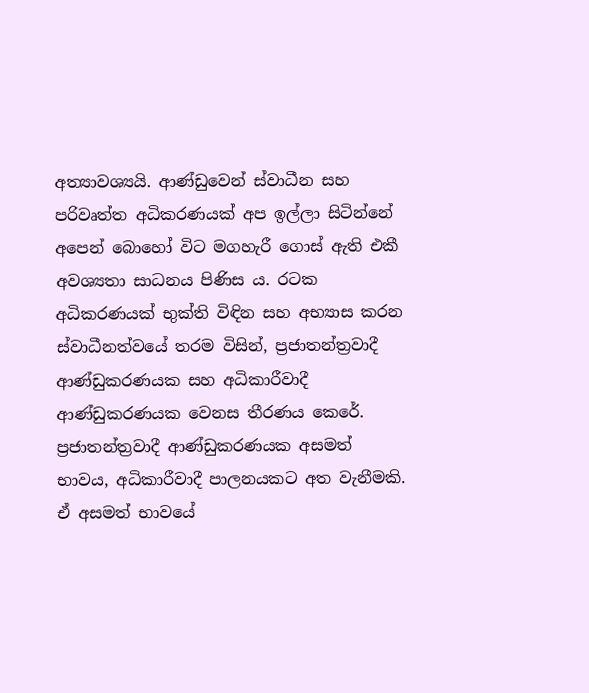අත්‍යාවශ්‍යයි. ආණ්ඩුවෙන් ස්වාධීන සහ පරිවෘත්ත අධිකරණයක් අප ඉල්ලා සිටින්නේ අපෙන් බොහෝ විට මගහැරී ගොස් ඇති එකී අවශ්‍යතා සාධනය පිණිස ය. රටක අධිකරණයක් භුක්ති විඳින සහ අභ්‍යාස කරන ස්වාධීනත්වයේ තරම විසින්, ප්‍රජාතන්ත්‍රවාදී ආණ්ඩුකරණයක සහ අධිකාරීවාදී ආණ්ඩුකරණයක වෙනස තීරණය කෙරේ. ප්‍රජාතන්ත්‍රවාදී ආණ්ඩුකරණයක අසමත් භාවය, අධිකාරීවාදී පාලනයකට අත වැනීමකි. ඒ අසමත් භාවයේ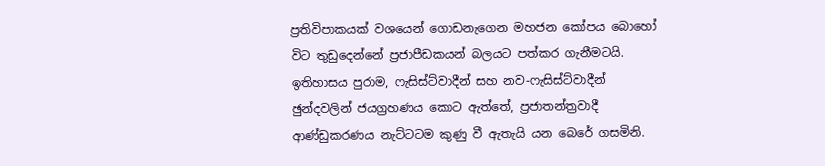ප්‍රතිවිපාකයක් වශයෙන් ගොඩනැගෙන මහජන කෝපය බොහෝ විට තුඩුදෙන්නේ ප්‍රජාපීඩකයන් බලයට පත්කර ගැනීමටයි. ඉතිහාසය පුරාම, ෆැසිස්ට්වාදීන් සහ නව-ෆැසිස්ට්වාදීන් ඡුන්දවලින් ජයග්‍රහණය කොට ඇත්තේ, ප්‍රජාතන්ත්‍රවාදී ආණ්ඩුකරණය නැට්ටටම කුණු වී ඇතැයි යන බෙරේ ගසමිනි.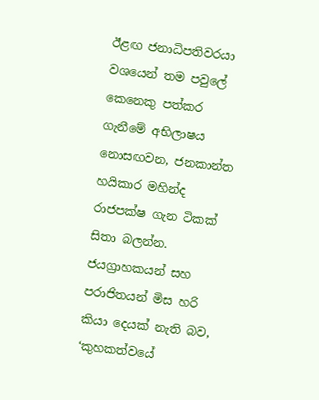ඊළඟ ජනාධිපතිවරයා වශයෙන් තම පවුලේ කෙනෙකු පත්කර ගැනීමේ අභිලාෂය නොසඟවන, ජනකාන්ත හයිකාර මහින්ද රාජපක්ෂ ගැන ටිකක් සිතා බලන්න. ජයග්‍රාහකයන් සහ පරාජිතයන් මිස හරි කියා දෙයක් නැති බව, ‘කුහකත්වයේ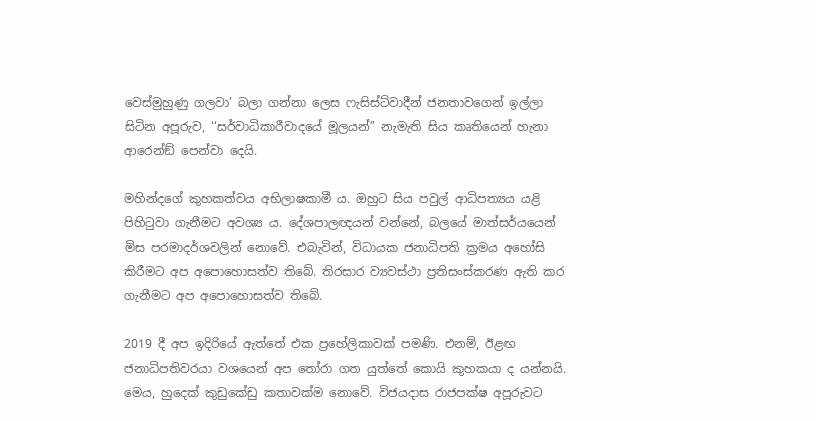වෙස්මුහුණු ගලවා’ බලා ගන්නා ලෙස ෆැසිස්ට්වාදීන් ජනතාවගෙන් ඉල්ලා සිටින අපූරුව, ‘‘සර්වාධිකාරීවාදයේ මූලයන්’’ නැමැති සිය කෘතියෙන් හැනා ආරෙන්ඞ් පෙන්වා දෙයි.

මහින්දගේ කුහකත්වය අභිලාෂකාමී ය. ඔහුට සිය පවුල් ආධිපත්‍යය යළි පිහිටුවා ගැනීමට අවශ්‍ය ය. දේශපාලඥයන් වන්නේ, බලයේ මාත්සර්යයෙන් මිස පරමාදර්ශවලින් නොවේ. එබැවින්, විධායක ජනාධිපති ක්‍රමය අහෝසි කිරීමට අප අපොහොසත්ව තිබේ. තිරසාර ව්‍යවස්ථා ප්‍රතිසංස්කරණ ඇති කර ගැනීමට අප අපොහොසත්ව තිබේ.

2019 දී අප ඉදිරියේ ඇත්තේ එක ප්‍රහේලිකාවක් පමණි. එනම්, ඊළඟ ජනාධිපතිවරයා වශයෙන් අප තෝරා ගත යුත්තේ කොයි කුහකයා ද යන්නයි. මෙය, හුදෙක් කුඩුකේඩු කතාවක්ම නොවේ. විජයදාස රාජපක්ෂ අපූරුවට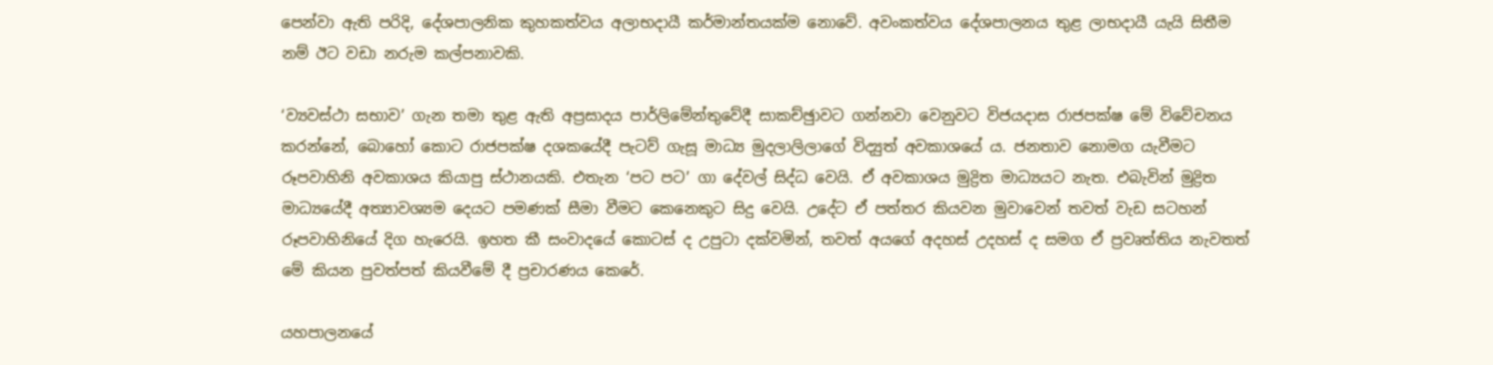පෙන්වා ඇති පරිදි, දේශපාලනික කුහකත්වය අලාභදායී කර්මාන්තයක්ම නොවේ. අවංකත්වය දේශපාලනය තුළ ලාභදායී යැයි සිතීම නම් ඊට වඩා නරුම කල්පනාවකි.

‘ව්‍යවස්ථා සභාව’ ගැන තමා තුළ ඇති අප්‍රසාදය පාර්ලිමේන්තුවේදී සාකච්ඡුාවට ගන්නවා වෙනුවට විජයදාස රාජපක්ෂ මේ විවේචනය කරන්නේ, බොහෝ කොට රාජපක්ෂ දශකයේදී පැටව් ගැසූ මාධ්‍ය මුදලාලිලාගේ විද්‍යුත් අවකාශයේ ය. ජනතාව නොමග යැවීමට රූපවාහිනි අවකාශය කියාපු ස්ථානයකි. එතැන ‘පට පට’ ගා දේවල් සිද්ධ වෙයි. ඒ අවකාශය මුද්‍රිත මාධ්‍යයට නැත. එබැවින් මුද්‍රිත මාධ්‍යයේදී අත්‍යාවශ්‍යම දෙයට පමණක් සීමා වීමට කෙනෙකුට සිදු වෙයි. උදේට ඒ පත්තර කියවන මුවාවෙන් තවත් වැඩ සටහන් රූපවාහිනියේ දිග හැරෙයි. ඉහත කී සංවාදයේ කොටස් ද උපුටා දක්වමින්, තවත් අයගේ අදහස් උදහස් ද සමග ඒ ප්‍රවෘත්තිය නැවතත් මේ කියන පුවත්පත් කියවීමේ දී ප්‍රචාරණය කෙරේ.

යහපාලනයේ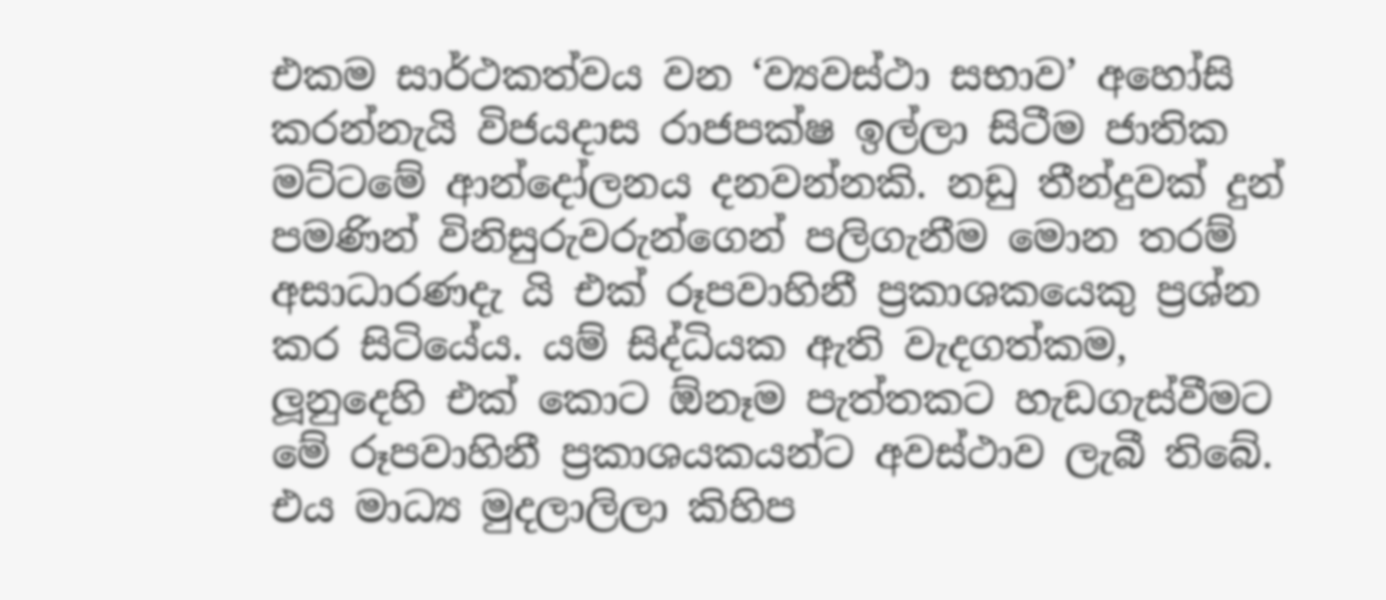එකම සාර්ථකත්වය වන ‘ව්‍යවස්ථා සභාව’ අහෝසි කරන්නැයි විජයදාස රාජපක්ෂ ඉල්ලා සිටීම ජාතික මට්ටමේ ආන්දෝලනය දනවන්නකි. නඩු තීන්දුවක් දුන් පමණින් විනිසුරුවරුන්ගෙන් පලිගැනීම මොන තරම් අසාධාරණදැ යි එක් රූපවාහිනී ප්‍රකාශකයෙකු ප්‍රශ්න කර සිටියේය. යම් සිද්ධියක ඇති වැදගත්කම, ලූනුදෙහි එක් කොට ඕනෑම පැත්තකට හැඩගැස්වීමට මේ රූපවාහිනී ප්‍රකාශයකයන්ට අවස්ථාව ලැබී තිබේ. එය මාධ්‍ය මුදලාලිලා කිහිප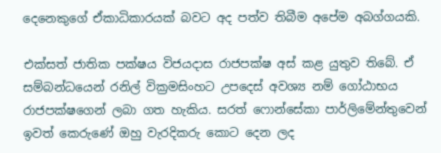දෙනෙකුගේ ඒකාධිකාරයක් බවට අද පත්ව තිබීම අපේම අබග්ගයකි.

එක්සත් ජාතික පක්ෂය විජයදාස රාජපක්ෂ අස් කළ යුතුව තිබේ. ඒ සම්බන්ධයෙන් රනිල් වික්‍රමසිංහට උපදෙස් අවශ්‍ය නම් ගෝඨාභය රාජපක්ෂගෙන් ලබා ගත හැකිය. සරත් ෆොන්සේකා පාර්ලිමේන්තුවෙන් ඉවත් කෙරුණේ ඔහු වැරදිකරු කොට දෙන ලද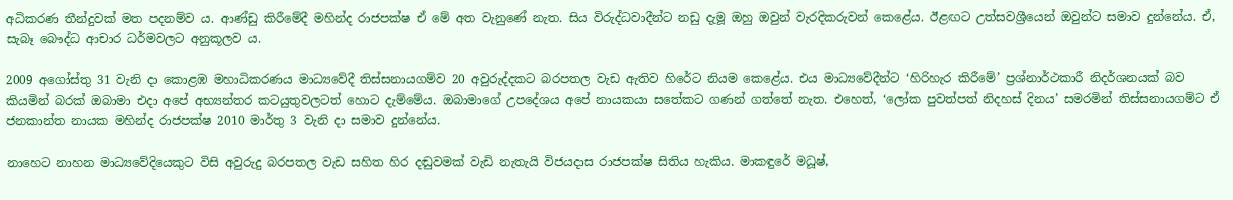අධිකරණ තීන්දුවක් මත පදනම්ව ය. ආණ්ඩු කිරීමේදී මහින්ද රාජපක්ෂ ඒ මේ අත වැනුණේ නැත. සිය විරුද්ධවාදීන්ට නඩු දැමූ ඔහු ඔවුන් වැරදිකරුවන් කෙළේය. ඊළඟට උත්සවශ්‍රීයෙන් ඔවුන්ට සමාව දුන්නේය. ඒ, සැබෑ බෞද්ධ ආචාර ධර්මවලට අනුකූලව ය.

2009 අගෝස්තු 31 වැනි දා කොළඹ මහාධිකරණය මාධ්‍යවේදී තිස්සනායගම්ව 20 අවුරුද්දකට බරපතල වැඩ ඇතිව හිරේට නියම කෙළේය. එය මාධ්‍යවේදීන්ට ‘හිරිහැර කිරීමේ’ ප්‍රශ්නාර්ථකාරී නිදර්ශනයක් බව කියමින් බරක් ඔබාමා එදා අපේ අභ්‍යන්තර කටයුතුවලටත් හොට දැම්මේය. ඔබාමාගේ උපදේශය අපේ නායකයා සතේකට ගණන් ගත්තේ නැත. එහෙත්, ‘ලෝක පුවත්පත් නිදහස් දිනය’ සමරමින් තිස්සනායගම්ට ඒ ජනකාන්ත නායක මහින්ද රාජපක්ෂ 2010 මාර්තු 3 වැනි දා සමාව දුන්නේය.

නාහෙට නාහන මාධ්‍යවේදියෙකුට විසි අවුරුදු බරපතල වැඩ සහිත හිර දඬුවමක් වැඩි නැතැයි විජයදාස රාජපක්ෂ සිතිය හැකිය. මාකඳුරේ මධූෂ්,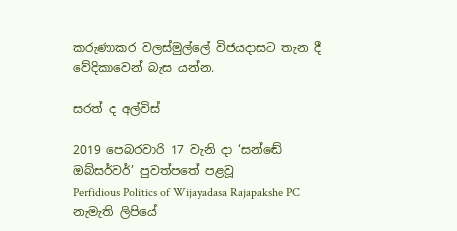කරුණාකර වලස්මුල්ලේ විජයදාසට තැන දී වේදිකාවෙන් බැස යන්න.

සරත් ද අල්විස්

2019 පෙබරවාරි 17 වැනි දා ‘සන්ඬේ ඔබ්සර්වර්’ පුවත්පතේ පළවූ
Perfidious Politics of Wijayadasa Rajapakshe PC
නැමැති ලිපියේ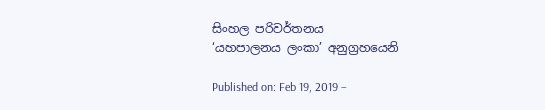සිංහල පරිවර්තනය
‘යහපාලනය ලංකා’ අනුග්‍රහයෙනි

Published on: Feb 19, 2019 –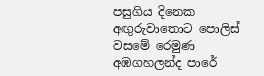පසුගිය දිනෙක අඟුරුවාතොට පොලිස් වසමේ රෙමුණ අඹගහලන්ද පාරේ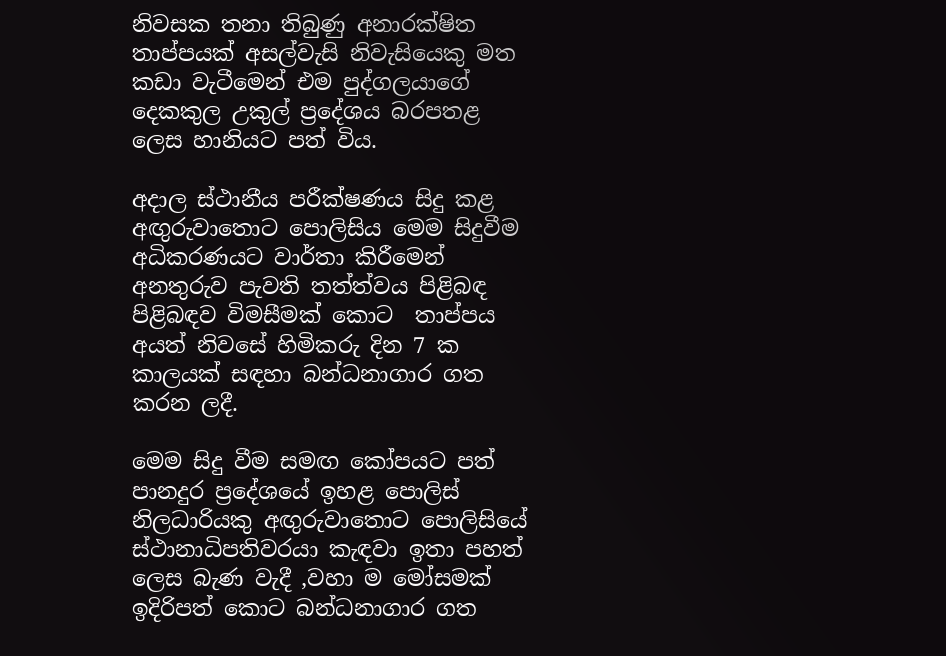නිවසක තනා තිබුණු අනාරක්ෂිත තාප්පයක් අසල්වැසි නිවැසියෙකු මත කඩා වැටීමෙන් එම පුද්ගලයාගේ දෙකකුල උකුල් ප්‍රදේශය බරපතළ ලෙස හානියට පත් විය.

අදාල ස්ථානීය පරීක්ෂණය සිදු කළ අඟුරුවාතොට පොලිසිය මෙම සිදුවීම අධිකරණයට වාර්තා කිරීමෙන් අනතුරුව පැවති තත්ත්වය පිළිබඳ පිළිබඳව විමසීමක් කොට  තාප්පය අයත් නිවසේ හිමිකරු දින 7 ක කාලයක් සඳහා බන්ධනාගාර ගත කරන ලදී.

මෙම සිදු වීම සමඟ කෝපයට පත් පානදුර ප්‍රදේශයේ ඉහළ පොලිස් නිලධාරියකු අඟුරුවාතොට පොලිසියේ ස්ථානාධිපතිවරයා කැඳවා ඉතා පහත් ලෙස බැණ වැදී ,වහා ම මෝසමක් ඉදිරිපත් කොට බන්ධනාගාර ගත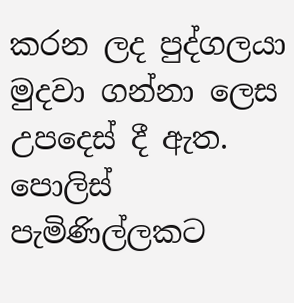කරන ලද පුද්ගලයා මුදවා ගන්නා ලෙස උපදෙස් දී ඇත. පොලිස් පැමිණිල්ලකට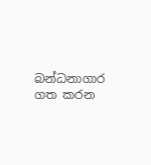බන්ධනාගාර ගත කරන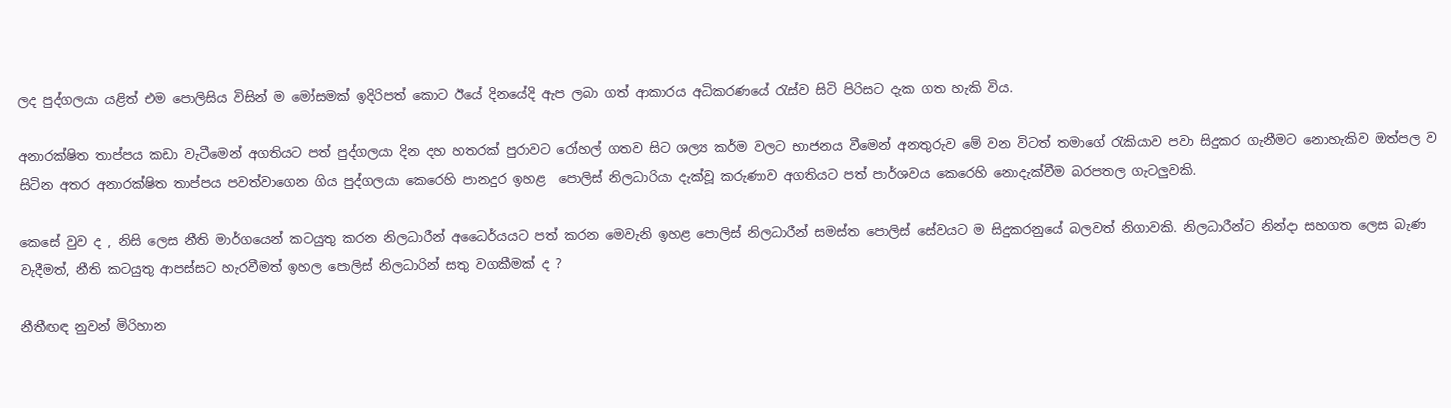ලද පුද්ගලයා යළිත් එම පොලිසිය විසින් ම මෝසමක් ඉදිරිපත් කොට ඊයේ දිනයේදි ඇප ලබා ගත් ආකාරය අධිකරණයේ රැස්ව සිටි පිරිසට දැක ගත හැකි විය.

අනාරක්ෂිත තාප්පය කඩා වැටීමෙන් අගතියට පත් පුද්ගලයා දින දහ හතරක් පුරාවට රෝහල් ගතව සිට ශල්‍ය කර්ම වලට භාජනය වීමෙන් අනතුරුව මේ වන විටත් තමාගේ රැකියාව පවා සිදුකර ගැනීමට නොහැකිව ඔත්පල ව සිටින අතර අනාරක්ෂිත තාප්පය පවත්වාගෙන ගිය පුද්ගලයා කෙරෙහි පානදුර ඉහළ  පොලිස් නිලධාරියා දැක්වූ කරුණාව අගතියට පත් පාර්ශවය කෙරෙහි නොදැක්වීම බරපතල ගැටලුවකි.

කෙසේ වුව ද , නිසි ලෙස නීති මාර්ගයෙන් කටයුතු කරන නිලධාරීන් අධෛර්යයට පත් කරන මෙවැනි ඉහළ පොලිස් නිලධාරීන් සමස්ත පොලිස් සේවයට ම සිදුකරනුයේ බලවත් නිගාවකි. නිලධාරීන්ට නින්දා සහගත ලෙස බැණ වැදීමත්, නීති කටයුතු ආපස්සට හැරවීමත් ඉහල පොලිස් නිලධාරින් සතු වගකීමක් ද ?

නීතීඟඳ නුවන් මිරිහාන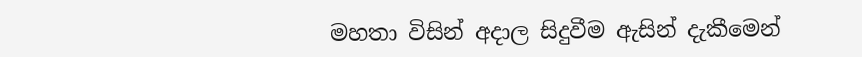මහතා විසින් අදාල සිදුවීම ඇසින් දැකීමෙන්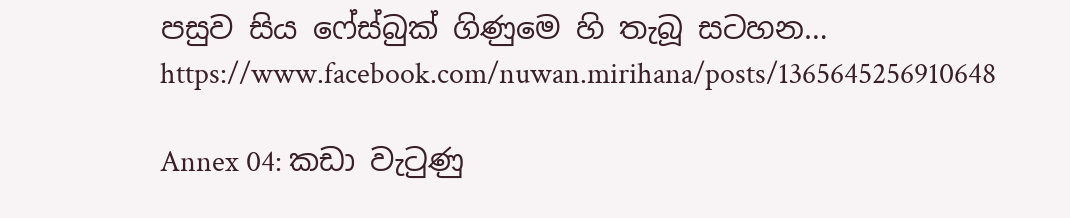පසුව සිය ෆේස්බුක් ගිණුමෙ හි තැබූ සටහන…
https://www.facebook.com/nuwan.mirihana/posts/1365645256910648

Annex 04: කඩා වැටුණු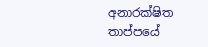අනාරක්ෂිත තාප්පයේ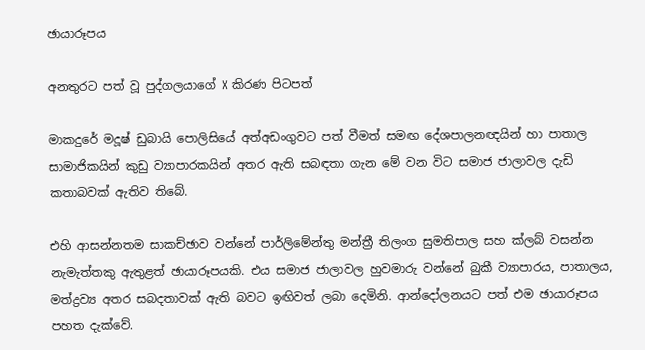ඡායාරූපය

අනතුරට පත් වූ පුද්ගලයාගේ X කිරණ පිටපත්

මාකදුරේ මදූෂ් ඩුබායි පොලිසියේ අත්අඩංගුවට පත් වීමත් සමඟ දේශපාලනඥයින් හා පාතාල සාමාජිකයින් කුඩු ව්‍යාපාරකයින් අතර ඇති සබඳතා ගැන මේ වන විට සමාජ ජාලාවල දැඩි කතාබවක් ඇතිව තිබේ.

එහි ආසන්නතම සාකච්ඡාව වන්නේ පාර්ලිමේන්තු මන්ත්‍රී තිලංග සුමතිපාල සහ ක්ලබ් වසන්න නැමැත්තකු ඇතුළත් ඡායාරූපයකි. එය සමාජ ජාලාවල හුවමාරු වන්නේ බුකී ව්‍යාපාරය, පාතාලය, මත්ද්‍රව්‍ය අතර සබදතාවක් ඇති බවට ඉඟිවත් ලබා දෙමිනි. ආන්දෝලනයට පත් එම ඡායාරූපය පහත දැක්වේ.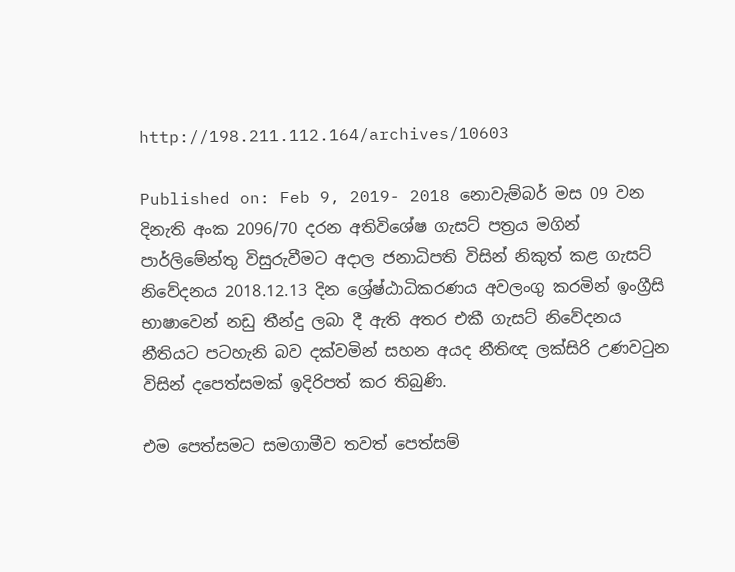http://198.211.112.164/archives/10603

Published on: Feb 9, 2019- 2018 නොවැම්බර් මස 09 වන දිනැති අංක 2096/70 දරන අතිවිශේෂ ගැසට් පත්‍රය මගින් පාර්ලිමේන්තු විසුරුවීමට අදාල ජනාධිපති විසින් නිකුත් කළ ගැසට් නිවේදනය 2018.12.13 දින ශ්‍රේෂ්ඨාධිකරණය අවලංගු කරමින් ඉංග්‍රීසි භාෂාවෙන් නඩු තීන්දු ලබා දී ඇති අතර එකී ගැසට් නිවේදනය නීතියට පටහැනි බව දක්වමින් සහන අයද නීතිඥ ලක්සිරි උණවටුන විසින් දපෙත්සමක් ඉදිරිපත් කර තිබුණි.

එම පෙත්සමට සමගාමීව තවත් පෙත්සම්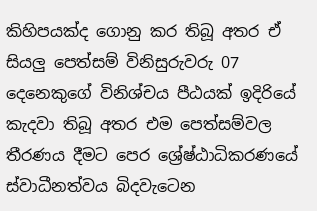කිහිපයක්ද ගොනු කර තිබූ අතර ඒ සියලු පෙත්සම් විනිසුරුවරු 07 දෙනෙකුගේ විනිශ්චය පීඨයක් ඉදිරියේ කැදවා තිබූ අතර එම පෙත්සම්වල තීරණය දීමට පෙර ශ්‍රේෂ්ඨාධිකරණයේ ස්වාධීනත්වය බිදවැටෙන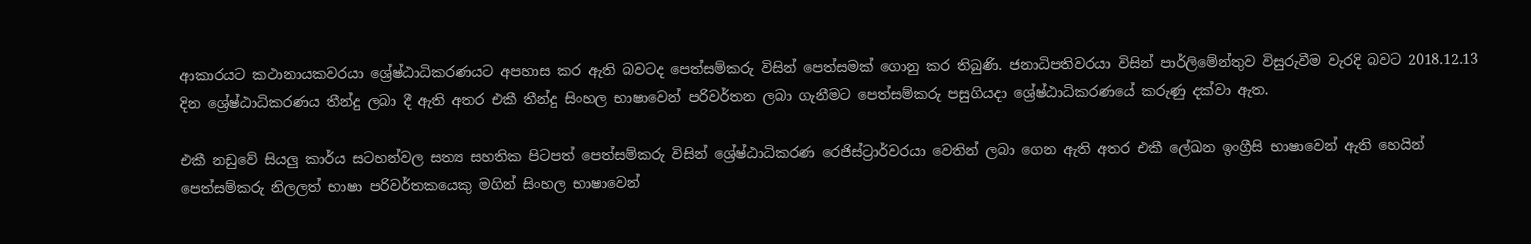ආකාරයට කථානායකවරයා ශ්‍රේෂ්ඨාධිකරණයට අපහාස කර ඇති බවටද පෙත්සම්කරු විසින් පෙත්සමක් ගොනු කර තිබුණි. ජනාධිපතිවරයා විසින් පාර්ලිමේන්තුව විසුරුවීම වැරදි බවට 2018.12.13 දින ශ්‍රේෂ්ඨාධිකරණය තීන්දු ලබා දී ඇති අතර එකී තීන්දු සිංහල භාෂාවෙන් පරිවර්තන ලබා ගැනීමට පෙත්සම්කරු පසුගියදා ශ්‍රේෂ්ඨාධිකරණයේ කරුණු දක්වා ඇත.

එකී නඩුවේ සියලු කාර්ය සටහන්වල සත්‍ය සහතික පිටපත් පෙත්සම්කරු විසින් ශ්‍රේෂ්ඨාධිකරණ රෙජිස්ට්‍රාර්වරයා වෙතින් ලබා ගෙන ඇති අතර එකී ලේඛන ඉංග්‍රීසි භාෂාවෙන් ඇති හෙයින් පෙත්සම්කරු නිලලත් භාෂා පරිවර්තකයෙකු ‍මගින් සිංහල භාෂාවෙන්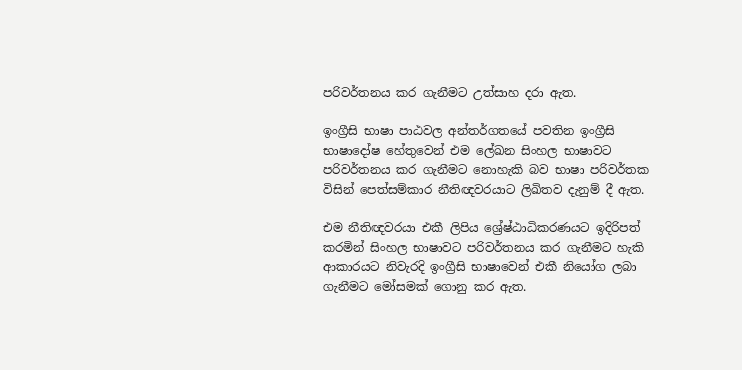පරිවර්තනය කර ගැනීමට උත්සාහ දරා ඇත.

ඉංග්‍රීසි භාෂා පාඨවල අන්තර්ගතයේ පවතින ඉංග්‍රීසි භාෂාදෝෂ හේතුවෙන් එම ලේඛන සිංහල භාෂාවට පරිවර්තනය කර ගැනීමට නොහැකි බව භාෂා පරිවර්තක විසින් පෙත්සම්කාර නීතිඥවරයාට ලිඛිතව දැනුම් දී ඇත.

එම නීතිඥවරයා එකී ලිපිය ශ්‍රේෂ්ඨාධිකරණයට ඉදිරිපත් කරමින් සිංහල භාෂාවට පරිවර්තනය කර ගැනීමට හැකි ආකාරයට නිවැරදි ඉංග්‍රීසි භාෂාවෙන් එකී නියෝග ලබා ගැනීමට මෝසමක් ගොනු කර ඇත.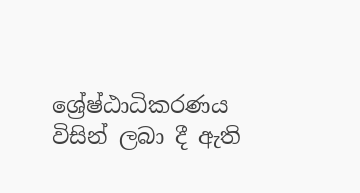ශ්‍රේෂ්ඨාධිකරණය විසින් ලබා දී ඇති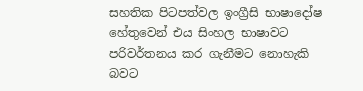සහතික පිටපත්වල ඉංග්‍රීසි භාෂාදෝෂ හේතුවෙන් එය සිංහල භාෂාවට පරිවර්තනය කර ගැනීමට නොහැකි බවට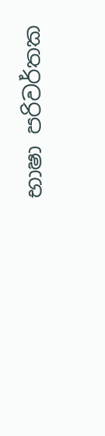භාෂා පරිවර්තක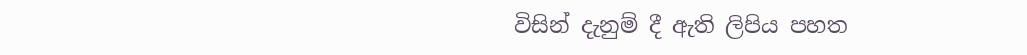විසින් දැනුම් දී ඇති ලිපිය පහත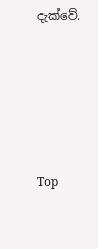දැක්වේ.





Top